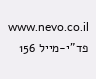www.nevo.co.il פד"י-מייל 156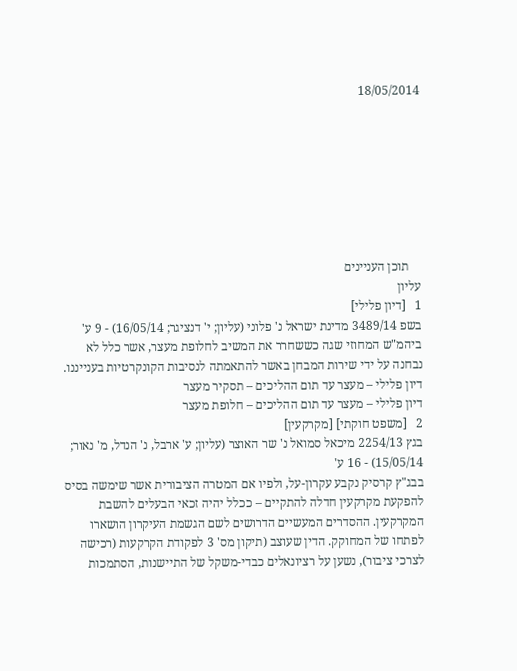18/05/2014








    תוכן העניינים
עליון
1   [דיון פלילי]
בשפ 3489/14 מדינת ישראל נ' פלוני (עליון; י' דנציגר; 16/05/14) - 9 ע'
ביהמ"ש המחוזי שגה כששחרר את המשיב לחלופת מעצר, אשר כלל לא נבחנה על ידי שירות המבחן באשר להתאמתה לנסיבות הקונקרטיות בענייננו.
דיון פלילי – מעצר עד תום ההליכים – תסקיר מעצר
דיון פלילי – מעצר עד תום ההליכים – חלופת מעצר
2   [משפט חוקתי] [מקרקעין]
בגץ 2254/13 מיכאל סמואל נ' שר האוצר (עליון; ע' ארבל, נ' הנדל, מ' נאור; 15/05/14) - 16 ע'
בבג"ץ קרסיק נקבע עקרון-על, ולפיו אם המטרה הציבורית אשר שימשה בסיס להפקעת מקרקעין חדלה להתקיים – ככלל יהיה זכאי הבעלים להשבת המקרקעין. ההסדרים המעשיים הדרושים לשם הגשמת העיקרון הושארו לפתחו של המחוקק. הדין שעוצב (תיקון מס' 3 לפקודת הקרקעות (רכישה לצרכי ציבור), נשען על רציונאלים כבדי-משקל של התיישנות, הסתמכות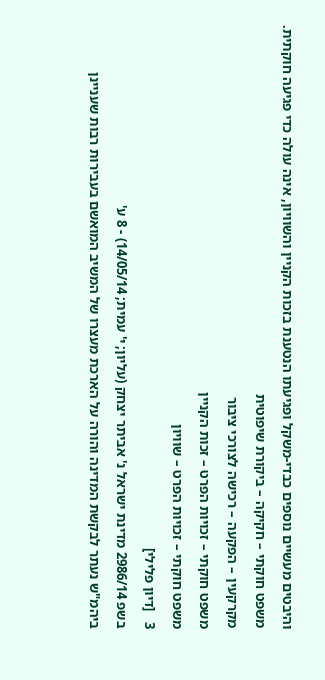והיבטים מעשיים נוספים כבדי-משקל ופגיעתו הנטענת בזכות הקניין והשוויון, אינה עולה כדי פגיעה חוקתית.
משפט חוקתי – חקיקה – ביקורת שיפוטית
מקרקעין – הפקעה – רכישה לצורכי ציבור
משפט חוקתי – זכויות הפרט – זכות הקניין
משפט חוקתי – זכויות הפרט – שוויון
3   [דיון פלילי]
בשפ 2986/14 מדינת ישראל נ' אביתר יצחק (עליון; י' עמית; 14/05/14) - 8 ע'
ביהמ"ש נעתר לבקשת המדינה והורה על הארכת מעצרו של המשיב המואשם בעבירות רבות שעניינן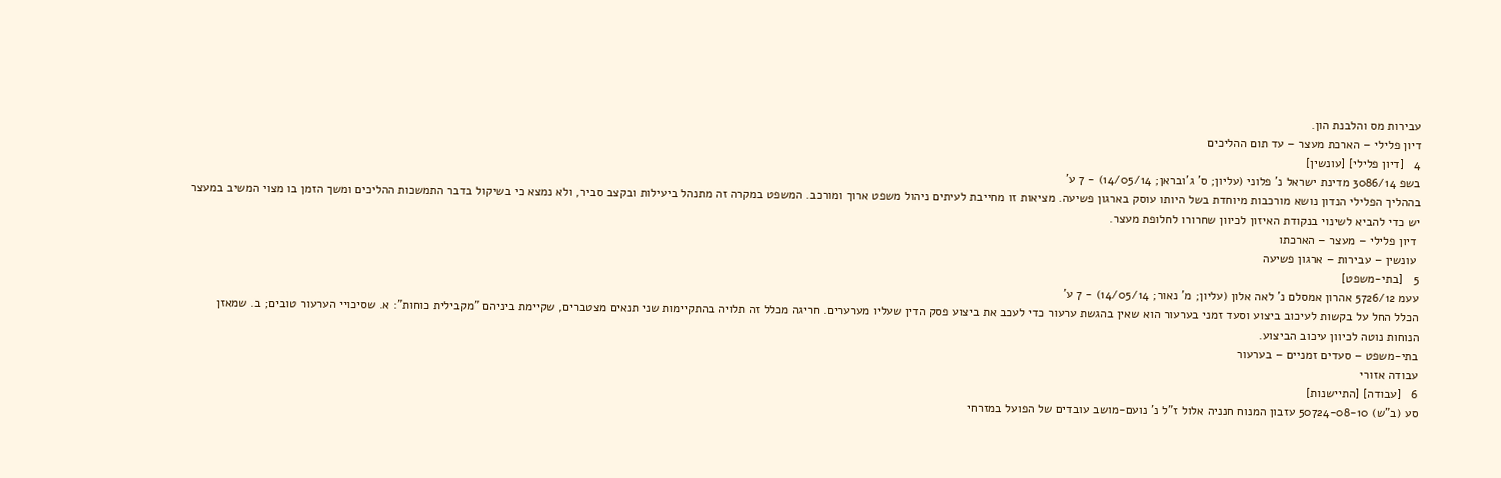עבירות מס והלבנת הון.
דיון פלילי – הארכת מעצר – עד תום ההליכים
4   [דיון פלילי] [עונשין]
בשפ 3086/14 מדינת ישראל נ' פלוני (עליון; ס' ג'ובראן; 14/05/14) - 7 ע'
בההליך הפלילי הנדון נושא מורכבות מיוחדת בשל היותו עוסק בארגון פשיעה. מציאות זו מחייבת לעיתים ניהול משפט ארוך ומורכב. המשפט במקרה זה מתנהל ביעילות ובקצב סביר, ולא נמצא כי בשיקול בדבר התמשכות ההליכים ומשך הזמן בו מצוי המשיב במעצר יש כדי להביא לשינוי בנקודת האיזון לכיוון שחרורו לחלופת מעצר.
 דיון פלילי – מעצר – הארכתו
 עונשין – עבירות – ארגון פשיעה
5   [בתי-משפט]
עעמ 5726/12 אהרון אמסלם נ' לאה אלון (עליון; מ' נאור; 14/05/14) - 7 ע'
הכלל החל על בקשות לעיכוב ביצוע וסעד זמני בערעור הוא שאין בהגשת ערעור כדי לעכב את ביצוע פסק הדין שעליו מערערים. חריגה מכלל זה תלויה בהתקיימות שני תנאים מצטברים, שקיימת ביניהם "מקבילית כוחות": א. שסיכויי הערעור טובים; ב. שמאזן הנוחות נוטה לכיוון עיכוב הביצוע.
בתי-משפט – סעדים זמניים – בערעור
עבודה אזורי
6   [עבודה] [התיישנות]
סע (ב"ש) 50724-08-10 עזבון המנוח חנניה אלול ז"ל נ' נועם-מושב עובדים של הפועל במזרחי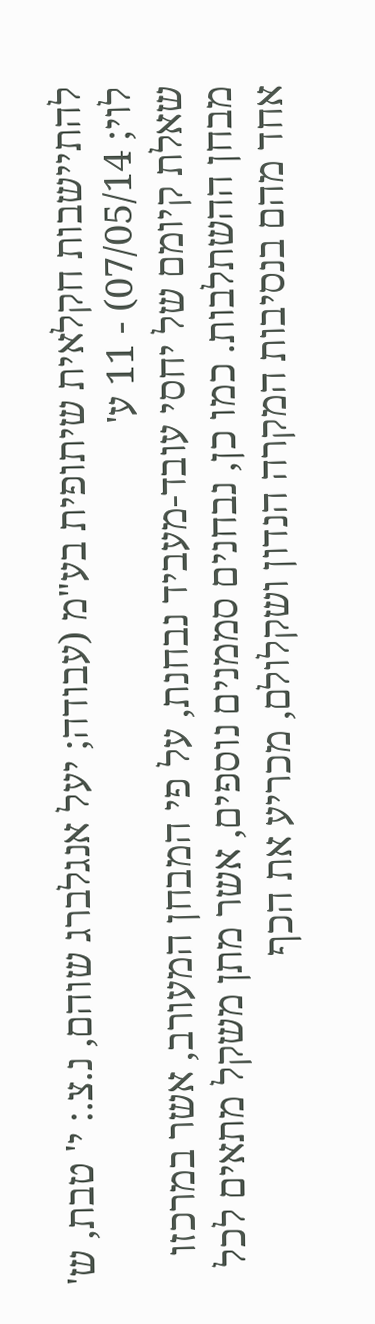להתיישבות חקלאית שיתופית בע"מ (עבודה; יעל אנגלברג שוהם, נ.צ.: י' טבת, ש' לוי; 07/05/14) - 11 ע'
שאלת קיומם של יחסי עובד-מעביד נבחנת, על פי המבחן המעורב, אשר במרכזו מבחן ההשתלבות. כמו כן, נבחנים סממנים נוספים, אשר מתן משקל מתאים לכל אחד מהם בנסיבות המקרה הנדון ושקלולם, מכריע את הכף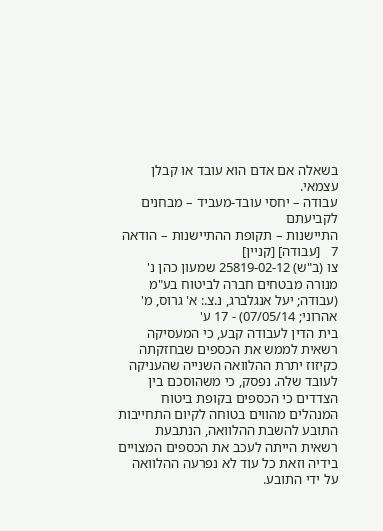בשאלה אם אדם הוא עובד או קבלן עצמאי.
עבודה – יחסי עובד-מעביד – מבחנים לקביעתם
התיישנות – תקופת ההתיישנות – הודאה
7   [עבודה] [קניין]
צו (ב"ש) 25819-02-12 שמעון כהן נ' מנורה מבטחים חברה לביטוח בע"מ (עבודה; יעל אנגלברג, נ.צ.: א' גרוס, מ' אהרוני; 07/05/14) - 17 ע'
בית הדין לעבודה קבע, כי המעסיקה רשאית לממש את הכספים שבחזקתה כקיזוז יתרת ההלוואה השנייה שהעניקה לעובד שלה. נפסק, כי משהוסכם בין הצדדים כי הכספים בקופת ביטוח המנהלים מהווים בטוחה לקיום התחייבות התובע להשבת ההלוואה, הנתבעת רשאית הייתה לעכב את הכספים המצויים בידיה וזאת כל עוד לא נפרעה ההלוואה על ידי התובע.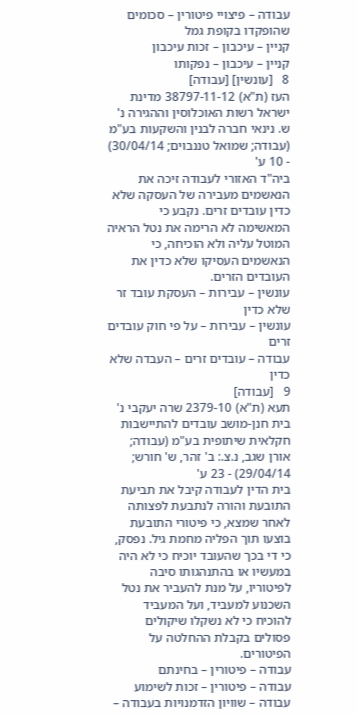עבודה – פיצויי פיטורין – סכומים שהופקדו בקופת גמל
קניין – עיכבון – זכות עיכבון
קניין – עיכבון – נפקותו
8   [עונשין] [עבודה]
העז (ת"א) 38797-11-12 מדינת ישראל רשות האוכלוסין וההגירה נ' ש. נינאי חברה לבנין והשקעות בע"מ (עבודה; שמואל טננבוים; 30/04/14) - 10 ע'
ביה"ד האזורי לעבודה זיכה את הנאשמים מעבירה של העסקה שלא כדין עובדים זרים. נקבע כי המאשימה לא הרימה את נטל הראיה המוטל עליה ולא הוכיחה, כי הנאשמים העסיקו שלא כדין את העובדים הזרים.
עונשין – עבירות – העסקת עובד זר שלא כדין
עונשין – עבירות – על פי חוק עובדים זרים
עבודה – עובדים זרים – העבדה שלא כדין
9   [עבודה]
תעא (ת"א) 2379-10 שרה יעקבי נ' בית חנן-מושב עובדים להתיישבות חקלאית שיתופית בע"מ (עבודה; אורן שגב, נ.צ.: ב' זהר, ש' חורש; 29/04/14) - 23 ע'
בית הדין לעבודה קיבל את תביעת התובעת והורה לנתבעת לפצותה לאחר שמצא, כי פיטורי התובעת בוצעו תוך הפליה מחמת גיל. נפסק, כי די בכך שהעובד יוכיח כי לא היה במעשיו או בהתנהגותו סיבה לפיטוריו, על מנת להעביר את נטל השכנוע למעביד, ועל המעביד להוכיח כי לא נשקלו שיקולים פסולים בקבלת ההחלטה על הפיטורים.
עבודה – פיטורין – בחינתם
עבודה – פיטורין – זכות לשימוע
עבודה – שוויון הזדמנויות בעבודה –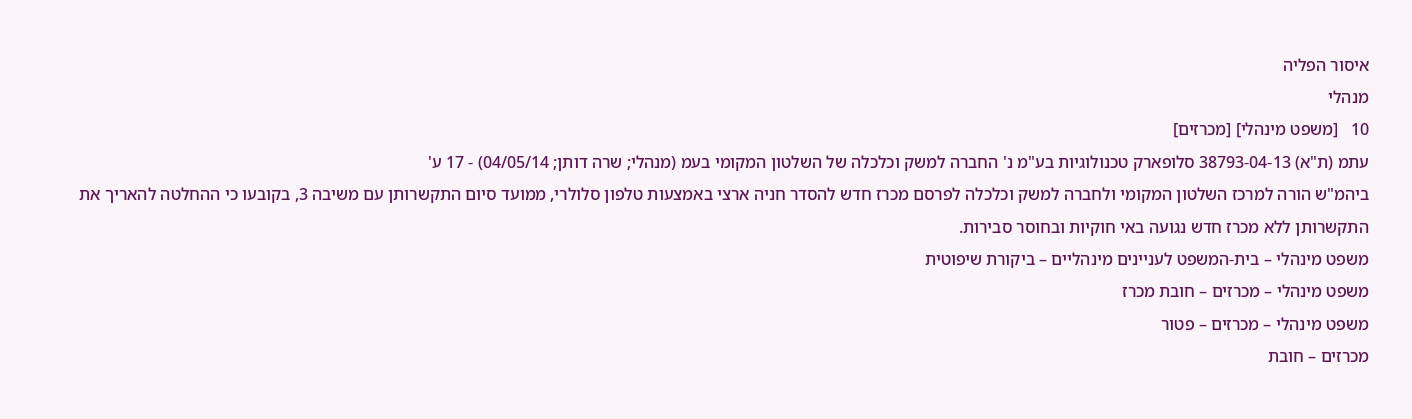איסור הפליה
מנהלי
10   [משפט מינהלי] [מכרזים]
עתמ (ת"א) 38793-04-13 סלופארק טכנולוגיות בע"מ נ' החברה למשק וכלכלה של השלטון המקומי בעמ (מנהלי; שרה דותן; 04/05/14) - 17 ע'
ביהמ"ש הורה למרכז השלטון המקומי ולחברה למשק וכלכלה לפרסם מכרז חדש להסדר חניה ארצי באמצעות טלפון סלולרי, ממועד סיום התקשרותן עם משיבה 3, בקובעו כי ההחלטה להאריך את התקשרותן ללא מכרז חדש נגועה באי חוקיות ובחוסר סבירות.
משפט מינהלי – בית-המשפט לעניינים מינהליים – ביקורת שיפוטית
משפט מינהלי – מכרזים – חובת מכרז
משפט מינהלי – מכרזים – פטור
מכרזים – חובת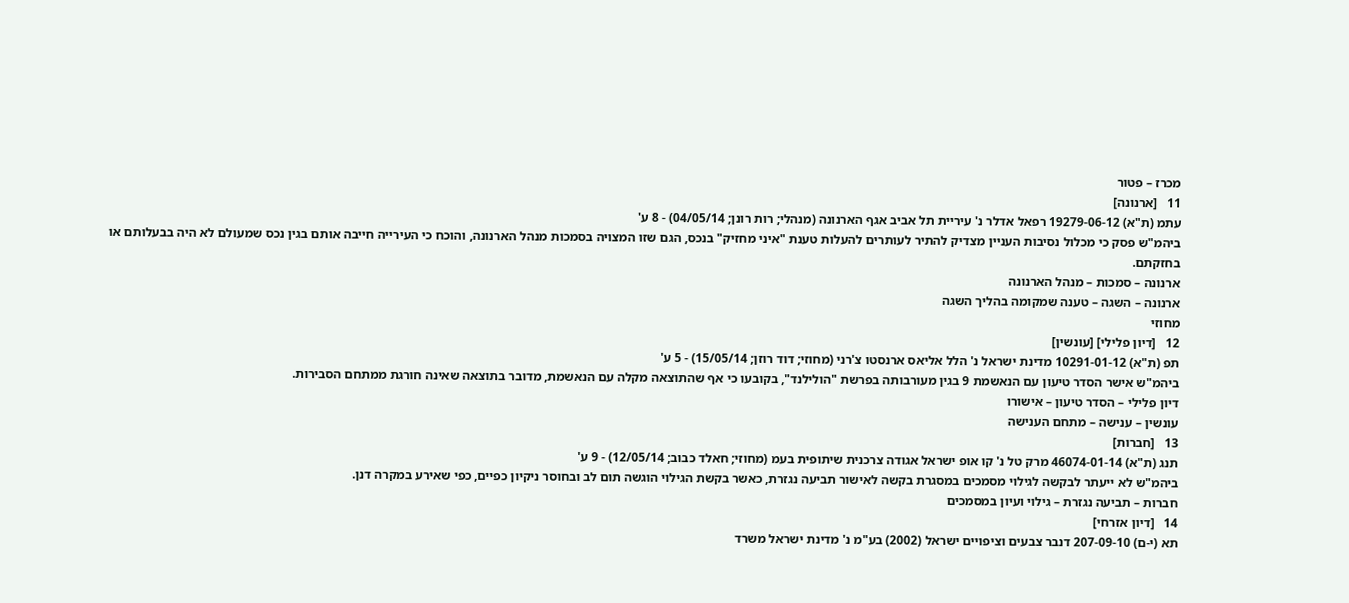מכרז – פטור
11   [ארנונה]
עתמ (ת"א) 19279-06-12 רפאל אדלר נ' עיריית תל אביב אגף הארנונה (מנהלי; רות רונן; 04/05/14) - 8 ע'
ביהמ"ש פסק כי מכלול נסיבות העניין מצדיק להתיר לעותרים להעלות טענת "איני מחזיק" בנכס, הגם שזו המצויה בסמכות מנהל הארנונה, והוכח כי העירייה חייבה אותם בגין נכס שמעולם לא היה בבעלותם או בחזקתם.
ארנונה – סמכות – מנהל הארנונה
ארנונה – השגה – טענה שמקומה בהליך השגה
מחוזי
12   [דיון פלילי] [עונשין]
תפ (ת"א) 10291-01-12 מדינת ישראל נ' הלל אליאס ארנסטו צ'רני (מחוזי; דוד רוזן; 15/05/14) - 5 ע'
ביהמ"ש אישר הסדר טיעון עם הנאשמת 9 בגין מעורבותה בפרשת "הולילנד", בקובעו כי אף שהתוצאה מקלה עם הנאשמת, מדובר בתוצאה שאינה חורגת ממתחם הסבירות.
דיון פלילי – הסדר טיעון – אישורו
עונשין – ענישה – מתחם הענישה
13   [חברות]
תנג (ת"א) 46074-01-14 מרק טל נ' קו אופ ישראל אגודה צרכנית שיתופית בעמ (מחוזי; חאלד כבוב; 12/05/14) - 9 ע'
ביהמ"ש לא ייעתר לבקשה לגילוי מסמכים במסגרת בקשה לאישור תביעה נגזרת, כאשר בקשת הגילוי הוגשה תום לב ובחוסר ניקיון כפיים, כפי שאירע במקרה דנן.
חברות – תביעה נגזרת – גילוי ועיון במסמכים
14   [דיון אזרחי]
תא (י-ם) 207-09-10 דנבר צבעים וציפויים ישראל (2002) בע"מ נ' מדינת ישראל משרד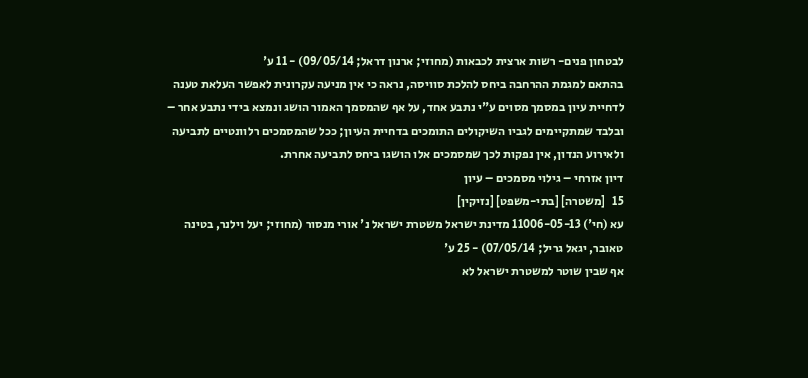לבטחון פנים- רשות ארצית לכבאות (מחוזי; ארנון דראל; 09/05/14) - 11 ע'
בהתאם למגמת ההרחבה ביחס להלכת סוויסה, נראה כי אין מניעה עקרונית לאפשר העלאת טענה לדחיית עיון במסמך מסוים ע"י נתבע אחד, על אף שהמסמך האמור הושג ונמצא בידי נתבע אחר – ובלבד שמתקיימים לגביו השיקולים התומכים בדחיית העיון; ככל שהמסמכים רלוונטיים לתביעה ולאירוע הנדון, אין נפקות לכך שמסמכים אלו הושגו ביחס לתביעה אחרת.
דיון אזרחי – גילוי מסמכים – עיון
15   [משטרה] [בתי-משפט] [נזיקין]
עא (חי') 11006-05-13 מדינת ישראל משטרת ישראל נ' אורי מנסור (מחוזי; יעל וילנר, בטינה טאובר, יגאל גריל; 07/05/14) - 25 ע'
אף שבין שוטר למשטרת ישראל לא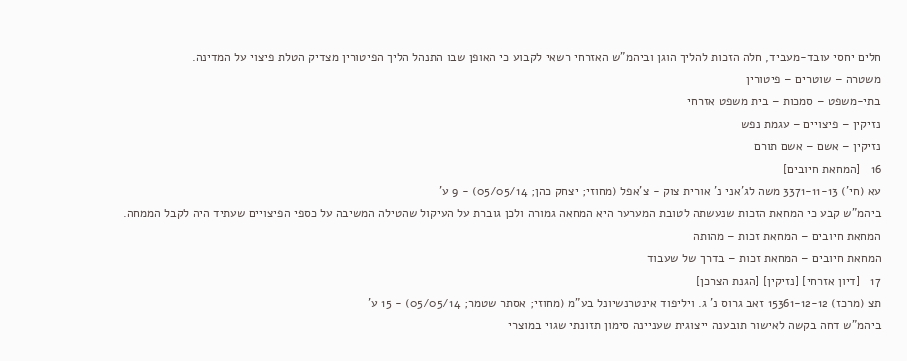חלים יחסי עובד-מעביד, חלה הזכות להליך הוגן וביהמ"ש האזרחי רשאי לקבוע כי האופן שבו התנהל הליך הפיטורין מצדיק הטלת פיצוי על המדינה.
משטרה – שוטרים – פיטורין
בתי-משפט – סמכות – בית משפט אזרחי
נזיקין – פיצויים – עגמת נפש
נזיקין – אשם – אשם תורם
16   [המחאת חיובים]
עא (חי') 3371-11-13 משה לג'אני נ' אורית צוק - צ'אפל (מחוזי; יצחק כהן; 05/05/14) - 9 ע'
ביהמ"ש קבע כי המחאת הזכות שנעשתה לטובת המערער היא המחאה גמורה ולכן גוברת על העיקול שהטילה המשיבה על כספי הפיצויים שעתיד היה לקבל הממחה.
המחאת חיובים – המחאת זכות – מהותה
המחאת חיובים – המחאת זכות – בדרך של שעבוד
17   [דיון אזרחי] [נזיקין] [הגנת הצרכן]
תצ (מרכז) 15361-12-12 זאב גרוס נ' ג. ויליפוד אינטרנשיונל בע"מ (מחוזי; אסתר שטמר; 05/05/14) - 15 ע'
ביהמ"ש דחה בקשה לאישור תובענה ייצוגית שעניינה סימון תזונתי שגוי במוצרי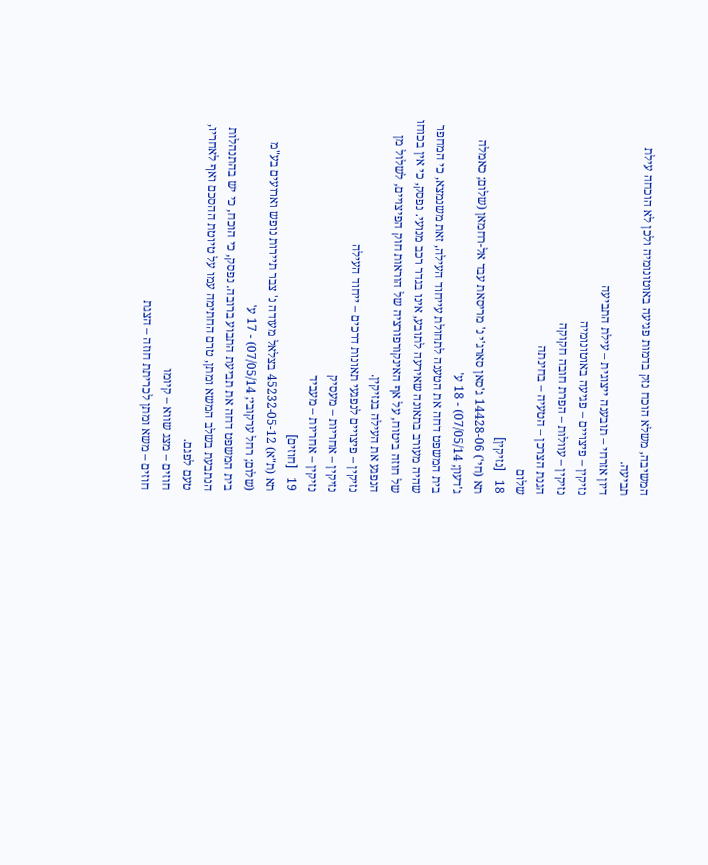המשיבה, משלא הוכח נזק בדמות פגיעה באוטונומיה ולכן לא הוכחה עילת תביעה.
דיון אזרחי – תובענה ייצוגית – עילת התביעה
נזיקין – פיצויים – פגיעה באוטונומיה
נזיקין – עוולות – הפרת חובה חקוקה
הגנת הצרכן – הטעיה – בחינתה
שלום
18   [נזיקין]
תא (חי') 14428-06 ג'סאן סארג'י נ' מריסאת עבד אל-רחמאן (שלום; כאמלה ג'דעון; 07/05/14) - 18 ע'
בית המשפט דחה את הטענה לתחולת עייחוד העילה, זאת משנמצא, כי המחפר שהיה מעורב בתאונה שאירעה לתובע, אינו בגדר רכב מנועי. נפסק, כי אין בכוחו של חוזה ביטוח, על אף האינקורפורציה של הוראות חוק הפיצויים, לשלול מן הנפגע את העילה בנזיקין.
נזיקין – פיצויים לנפגעי תאונות דרכים – ייחוד העילה
נזיקין – אחריות – מעסיק
נזיקין – אחריות – מעביד
19   [חוזים]
תא (ת"א) 45232-05-12 בצלאל מעודה נ' צבר תיירות נופש וארועים בע"מ (שלום; רחל ערקובי; 07/05/14) - 17 ע'
בית המשפט דחה את תביעת התבוע ברובה. נפסק, כי הוכח, כי יש בהתנהלות הנתבעת בשלב המשא ומתן, טרם החתימה עמו על טיוטת ההסכם ואף לאחריו, טעם לפגם.
חוזים – מצג שווא – קיומו
חוזים – משא ומתן לכריתת חוזה – הצגת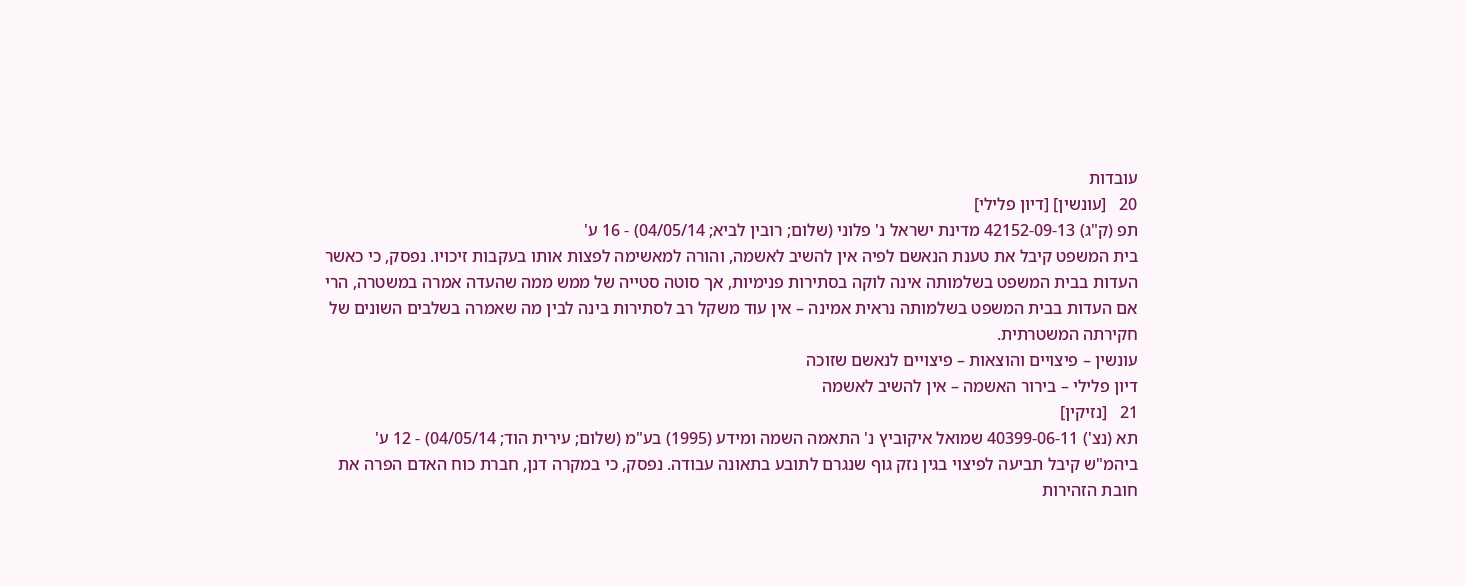עובדות
20   [עונשין] [דיון פלילי]
תפ (ק"ג) 42152-09-13 מדינת ישראל נ' פלוני (שלום; רובין לביא; 04/05/14) - 16 ע'
בית המשפט קיבל את טענת הנאשם לפיה אין להשיב לאשמה, והורה למאשימה לפצות אותו בעקבות זיכויו. נפסק, כי כאשר העדות בבית המשפט בשלמותה אינה לוקה בסתירות פנימיות, אך סוטה סטייה של ממש ממה שהעדה אמרה במשטרה, הרי אם העדות בבית המשפט בשלמותה נראית אמינה – אין עוד משקל רב לסתירות בינה לבין מה שאמרה בשלבים השונים של חקירתה המשטרתית.
עונשין – פיצויים והוצאות – פיצויים לנאשם שזוכה
דיון פלילי – בירור האשמה – אין להשיב לאשמה
21   [נזיקין]
תא (נצ') 40399-06-11 שמואל איקוביץ נ' התאמה השמה ומידע (1995) בע"מ (שלום; עירית הוד; 04/05/14) - 12 ע'
ביהמ"ש קיבל תביעה לפיצוי בגין נזק גוף שנגרם לתובע בתאונה עבודה. נפסק, כי במקרה דנן, חברת כוח האדם הפרה את חובת הזהירות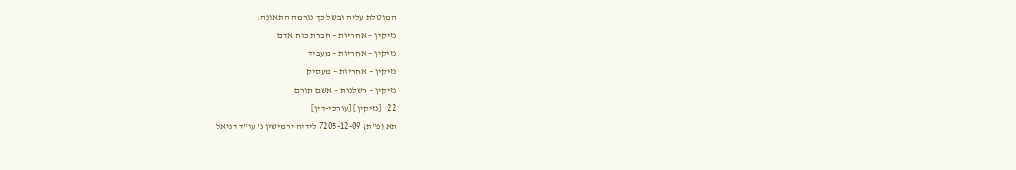המוטלת עליה ובשל כך נגרמה התאונה.
נזיקין – אחריות – חברת כוח אדם
נזיקין – אחריות – מעביד
נזיקין – אחריות – מעסיק
נזיקין – רשלנות – אשם תורם
22   [נזיקין] [עורכי-דין]
תא (פ"ת) 7205-12-09 לידיה ירמישין נ' עו"ד דניאל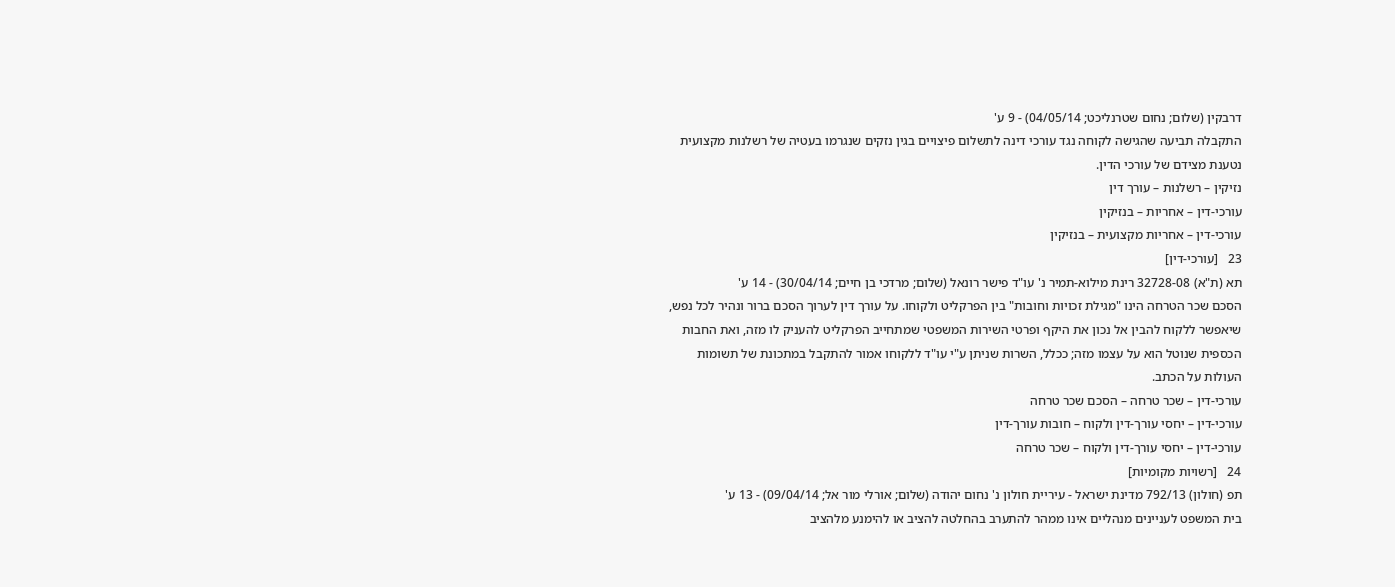דרבקין (שלום; נחום שטרנליכט; 04/05/14) - 9 ע'
התקבלה תביעה שהגישה לקוחה נגד עורכי דינה לתשלום פיצויים בגין נזקים שנגרמו בעטיה של רשלנות מקצועית נטענת מצידם של עורכי הדין.
נזיקין – רשלנות – עורך דין
עורכי-דין – אחריות – בנזיקין
עורכי-דין – אחריות מקצועית – בנזיקין
23   [עורכי-דין]
תא (ת"א) 32728-08 רינת מילוא-תמיר נ' עו"ד פישר רונאל (שלום; מרדכי בן חיים; 30/04/14) - 14 ע'
הסכם שכר הטרחה הינו "מגילת זכויות וחובות" בין הפרקליט ולקוחו. על עורך דין לערוך הסכם ברור ונהיר לכל נפש, שיאפשר ללקוח להבין אל נכון את היקף ופרטי השירות המשפטי שמתחייב הפרקליט להעניק לו מזה, ואת החבות הכספית שנוטל הוא על עצמו מזה; ככלל, השרות שניתן ע"י עו"ד ללקוחו אמור להתקבל במתכונת של תשומות העולות על הכתב.
עורכי-דין – שכר טרחה – הסכם שכר טרחה
עורכי-דין – יחסי עורך-דין ולקוח – חובות עורך-דין
עורכי-דין – יחסי עורך-דין ולקוח – שכר טרחה
24   [רשויות מקומיות]
תפ (חולון) 792/13 מדינת ישראל - עיריית חולון נ' נחום יהודה (שלום; אורלי מור אל; 09/04/14) - 13 ע'
בית המשפט לעניינים מנהליים אינו ממהר להתערב בהחלטה להציב או להימנע מלהציב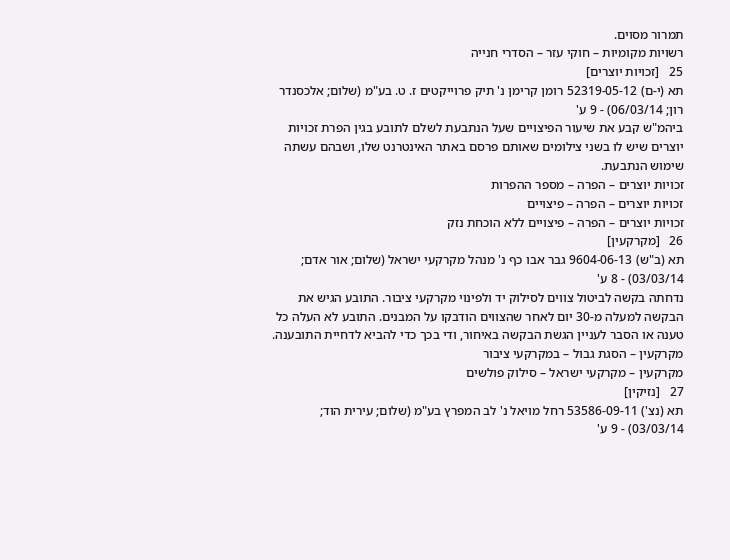תמרור מסוים.
רשויות מקומיות – חוקי עזר – הסדרי חנייה
25   [זכויות יוצרים]
תא (י-ם) 52319-05-12 רומן קרימן נ' תיק פרוייקטים ז. ט. בע"מ (שלום; אלכסנדר רון; 06/03/14) - 9 ע'
ביהמ"ש קבע את שיעור הפיצויים שעל הנתבעת לשלם לתובע בגין הפרת זכויות יוצרים שיש לו בשני צילומים שאותם פרסם באתר האינטרנט שלו, ושבהם עשתה שימוש הנתבעת.
זכויות יוצרים – הפרה – מספר ההפרות
זכויות יוצרים – הפרה – פיצויים
זכויות יוצרים – הפרה – פיצויים ללא הוכחת נזק
26   [מקרקעין]
תא (ב"ש) 9604-06-13 גבר אבו כף נ' מנהל מקרקעי ישראל (שלום; אור אדם; 03/03/14) - 8 ע'
נדחתה בקשה לביטול צווים לסילוק יד ולפינוי מקרקעי ציבור. התובע הגיש את הבקשה למעלה מ-30 יום לאחר שהצווים הודבקו על המבנים. התובע לא העלה כל טענה או הסבר לעניין הגשת הבקשה באיחור, ודי בכך כדי להביא לדחיית התובענה.
מקרקעין – הסגת גבול – במקרקעי ציבור
מקרקעין – מקרקעי ישראל – סילוק פולשים
27   [נזיקין]
תא (נצ') 53586-09-11 רחל מויאל נ' לב המפרץ בע"מ (שלום; עירית הוד; 03/03/14) - 9 ע'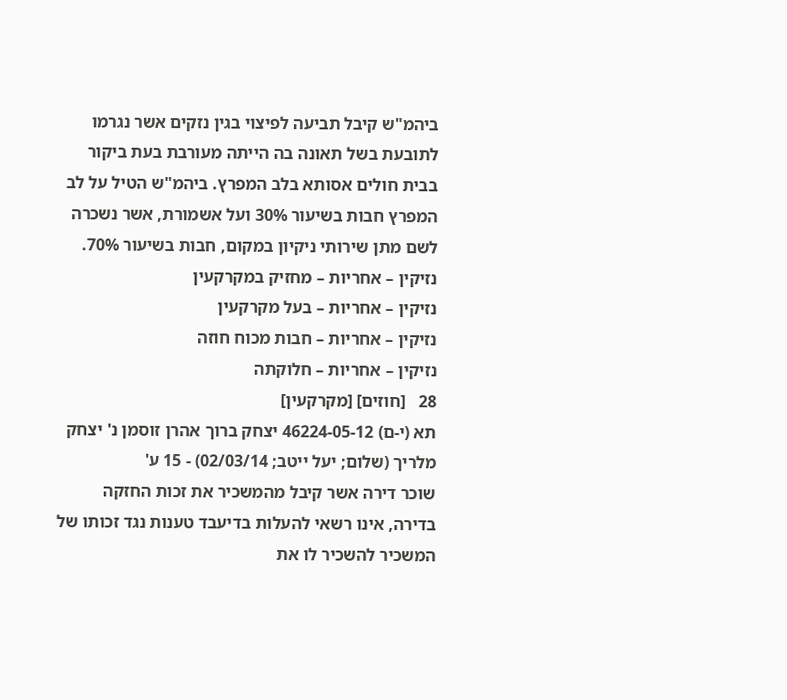ביהמ"ש קיבל תביעה לפיצוי בגין נזקים אשר נגרמו לתובעת בשל תאונה בה הייתה מעורבת בעת ביקור בבית חולים אסותא בלב המפרץ. ביהמ"ש הטיל על לב המפרץ חבות בשיעור 30% ועל אשמורת, אשר נשכרה לשם מתן שירותי ניקיון במקום, חבות בשיעור 70%.
נזיקין – אחריות – מחזיק במקרקעין
נזיקין – אחריות – בעל מקרקעין
נזיקין – אחריות – חבות מכוח חוזה
נזיקין – אחריות – חלוקתה
28   [חוזים] [מקרקעין]
תא (י-ם) 46224-05-12 יצחק ברוך אהרן זוסמן נ' יצחק מלריך (שלום; יעל ייטב; 02/03/14) - 15 ע'
שוכר דירה אשר קיבל מהמשכיר את זכות החזקה בדירה, אינו רשאי להעלות בדיעבד טענות נגד זכותו של המשכיר להשכיר לו את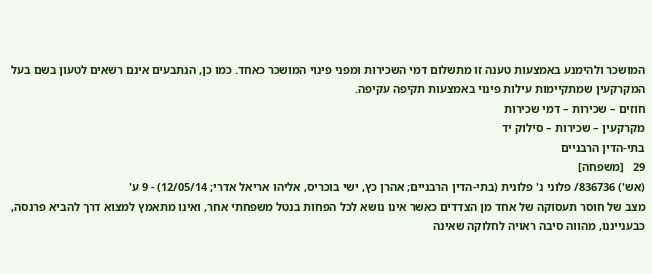המושכר ולהימנע באמצעות טענה זו מתשלום דמי השכירות ומפני פינוי המושכר כאחד. כמו כן, הנתבעים אינם רשאים לטעון בשם בעל המקרקעין שמתקיימות עילות פינוי באמצעות תקיפה עקיפה.
חוזים – שכירות – דמי שכירות
מקרקעין – שכירות – סילוק יד
בתי-הדין הרבניים
29   [משפחה]
(אש') 836736/ פלוני נ' פלונית (בתי-הדין הרבניים; אהרן כץ, ישי בוכריס, אליהו אריאל אדרי; 12/05/14) - 9 ע'
מצב של חוסר תעסוקה של אחד מן הצדדים כאשר אינו נושא לכל הפחות בנטל משפחתי אחר, ואינו מתאמץ למצוא דרך להביא פרנסה, כבענייננו, מהווה סיבה ראויה לחלוקה שאינה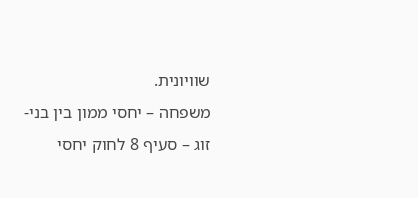שוויונית.
משפחה – יחסי ממון בין בני-זוג – סעיף 8 לחוק יחסי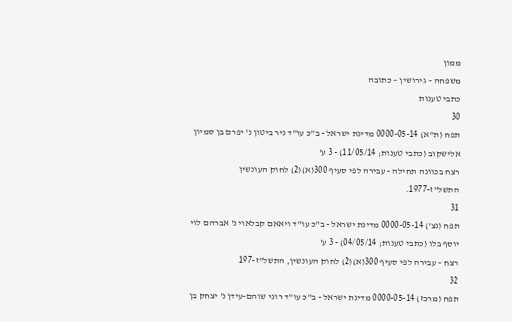ממון
משפחה – גירושין – כתובה
כתבי טענות
30
תפח (ת"א) 0000-05-14 מדינת ישראל - ב"כ עו"ד ניר ביטון נ' יפרם בן סמיון אלישקוב (כתבי טענות; 11/05/14) - 3 ע'
רצח בכוונה תחילה - עבירה לפי סעיף 300(א)(2) לחוק העונשין התשל"ז-1977.
31
תפח (נצ') 0000-05-14 מדינת ישראל - ב"כ עו"ד ויאאם קבלאוי נ' אברהם לוי יוסף בלו (כתבי טענות; 04/05/14) - 3 ע'
רצח – עבירה לפי סעיף 300(א)(2) לחוק העונשין, התשל"ז-197
32
תפח (מרכז) 0000-05-14 מדינת ישראל - ב"כ עו"ד רוני שוהם-עידן נ' יצחק בן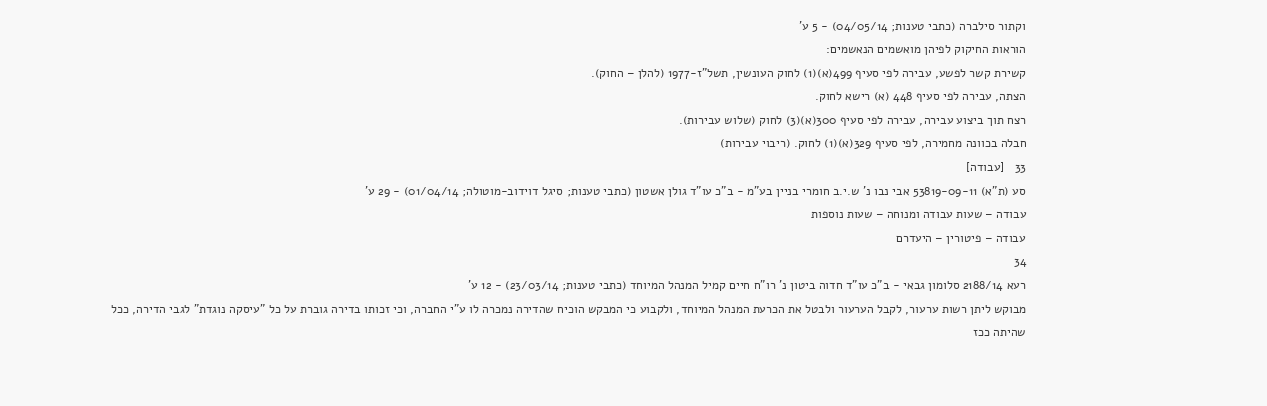וקתור סילברה (כתבי טענות; 04/05/14) - 5 ע'
הוראות החיקוק לפיהן מואשמים הנאשמים:
קשירת קשר לפשע, עבירה לפי סעיף 499(א)(1) לחוק העונשין, תשל"ז-1977 (להלן – החוק).
הצתה, עבירה לפי סעיף 448 (א) רישא לחוק.
רצח תוך ביצוע עבירה, עבירה לפי סעיף 300(א)(3) לחוק (שלוש עבירות).
חבלה בכוונה מחמירה, לפי סעיף 329(א)(1) לחוק. (ריבוי עבירות)
33   [עבודה]
סע (ת"א) 53819-09-11 אבי נבו נ' ש.י.ב חומרי בניין בע"מ - ב"כ עו"ד גולן אשטון (כתבי טענות; סיגל דוידוב-מוטולה; 01/04/14) - 29 ע'
עבודה – שעות עבודה ומנוחה – שעות נוספות
עבודה – פיטורין – היעדרם
34
רעא 2188/14 סלומון גבאי - ב"כ עו"ד חדוה ביטון נ' רו"ח חיים קמיל המנהל המיוחד (כתבי טענות; 23/03/14) - 12 ע'
מבוקש ליתן רשות ערעור, לקבל הערעור ולבטל את הכרעת המנהל המיוחד, ולקבוע כי המבקש הוכיח שהדירה נמכרה לו ע"י החברה, וכי זכותו בדירה גוברת על כל "עיסקה נוגדת" לגבי הדירה, ככל שהיתה ככז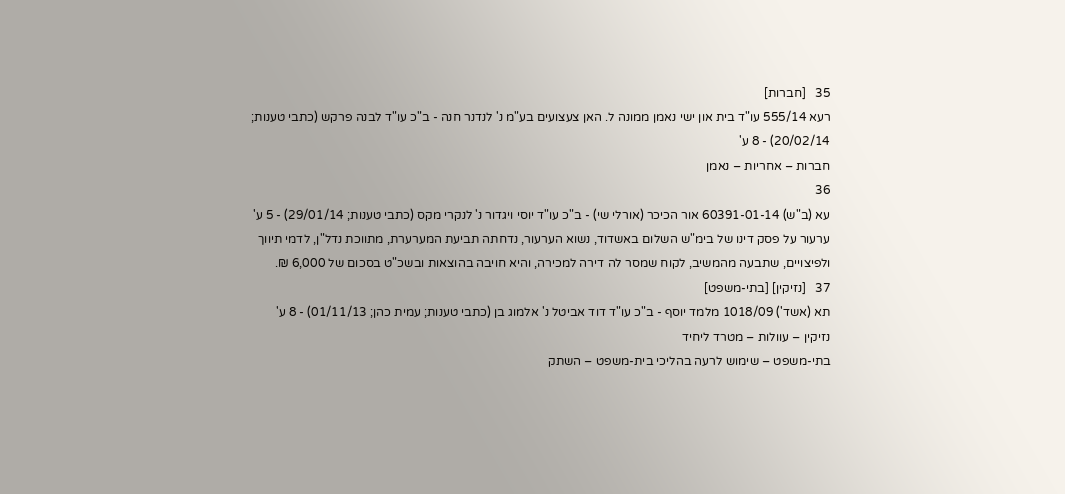35   [חברות]
רעא 555/14 עו"ד בית און ישי נאמן ממונה ל. האן צעצועים בע"מ נ' לנדנר חנה - ב"כ עו"ד לבנה פרקש (כתבי טענות; 20/02/14) - 8 ע'
חברות – אחריות – נאמן
36
עא (ב"ש) 60391-01-14 אור הכיכר (אורלי שי) - ב"כ עו"ד יוסי ויגדור נ' לנקרי מקס (כתבי טענות; 29/01/14) - 5 ע'
ערעור על פסק דינו של בימ"ש השלום באשדוד, נשוא הערעור, נדחתה תביעת המערערת, מתווכת נדל"ן, לדמי תיווך ולפיצויים, שתבעה מהמשיב, לקוח שמסר לה דירה למכירה, והיא חויבה בהוצאות ובשכ"ט בסכום של 6,000 ₪.
37   [נזיקין] [בתי-משפט]
תא (אשד') 1018/09 מלמד יוסף - ב"כ עו"ד דוד אביטל נ' אלמוג בן (כתבי טענות; עמית כהן; 01/11/13) - 8 ע'
נזיקין – עוולות – מטרד ליחיד
בתי-משפט – שימוש לרעה בהליכי בית-משפט – השתק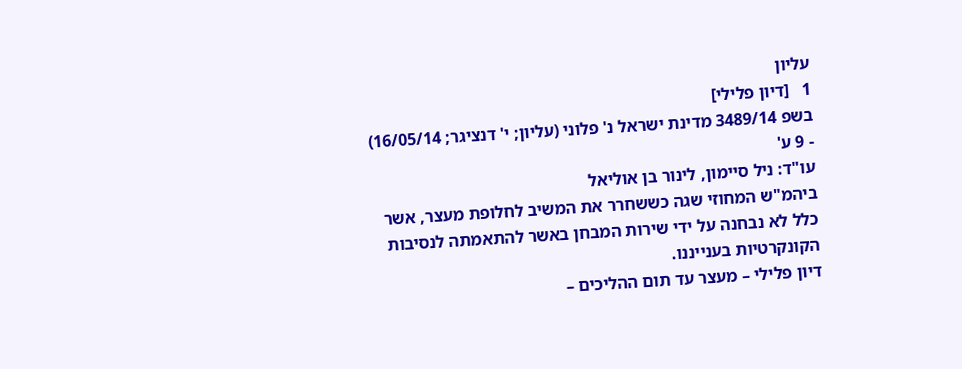עליון
1   [דיון פלילי]
בשפ 3489/14 מדינת ישראל נ' פלוני (עליון; י' דנציגר; 16/05/14) - 9 ע'
עו"ד: ניל סיימון, לינור בן אוליאל
ביהמ"ש המחוזי שגה כששחרר את המשיב לחלופת מעצר, אשר כלל לא נבחנה על ידי שירות המבחן באשר להתאמתה לנסיבות הקונקרטיות בענייננו.
דיון פלילי – מעצר עד תום ההליכים –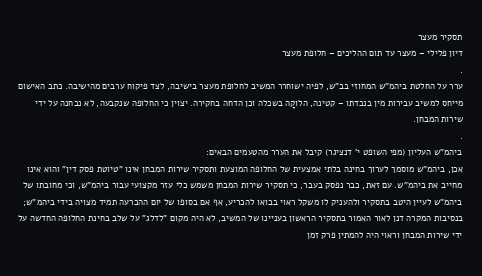תסקיר מעצר
דיון פלילי – מעצר עד תום ההליכים – חלופת מעצר
.
ערר על החלטת ביהמ"ש המחוזי בב"ש, לפיה ישוחרר המשיב לחלופת מעצר בישיבה, לצד פיקוח ערבים מהישיבה. כתב האישום מייחס למשיב עבירות מין בנכדתו – קטינה, הלוקָה בשכלה וכן הדחה בחקירה. יצוין כי החלופה שנקבעה, לא נבחנה על ידי שירות המבחן.
.
ביהמ"ש העליון (מפי השופט י' דנציגר) קיבל את הערר מהטעמים הבאים:
אכן, ביהמ"ש מוסמך לערוך בחינה בלתי אמצעית של החלופה המוצעת ותסקיר שירות המבחן אינו "טיוטת פסק דין" והוא אינו מחייב את ביהמ"ש. עם זאת, כבר נפסק בעבר, כי תסקיר שירות המבחן משמש כלי עזר מקצועי עבור ביהמ"ש, וכי מחובתו של ביהמ"ש לעיין היטב בתסקיר ולהעניק לו משקל ראוי בבואו להכריע, אף אם בסופו של יום ההכרעה תמיד מצויה בידי ביהמ"ש; בנסיבות המקרה דנן לאור האמור בתסקיר הראשון בעניינו של המשיב, לא היה מקום "לדלג" על שלב בחינת החלופה החדשה על ידי שירות המבחן וראוי היה להמתין פרק זמן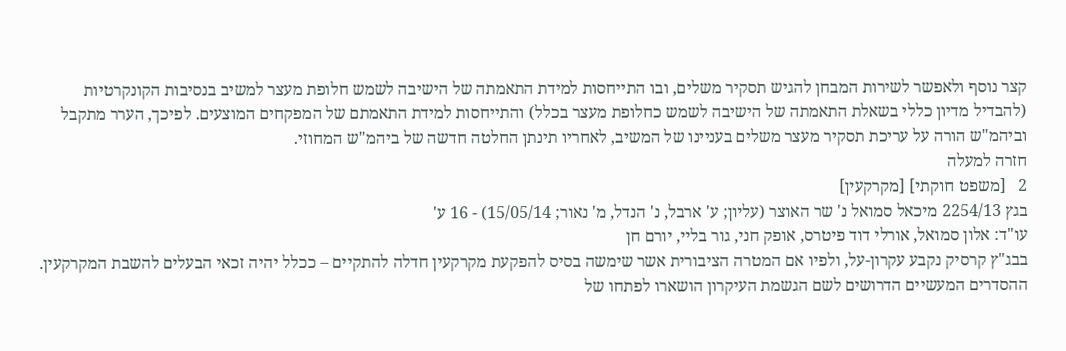קצר נוסף ולאפשר לשירות המבחן להגיש תסקיר משלים, ובו התייחסות למידת התאמתה של הישיבה לשמש חלופת מעצר למשיב בנסיבות הקונקרטיות (להבדיל מדיון כללי בשאלת התאמתה של הישיבה לשמש כחלופת מעצר בכלל) והתייחסות למידת התאמתם של המפקחים המוצעים. לפיכך, הערר מתקבל וביהמ"ש הורה על עריכת תסקיר מעצר משלים בעניינו של המשיב, לאחריו תינתן החלטה חדשה של ביהמ"ש המחוזי.
חזרה למעלה
2   [משפט חוקתי] [מקרקעין]
בגץ 2254/13 מיכאל סמואל נ' שר האוצר (עליון; ע' ארבל, נ' הנדל, מ' נאור; 15/05/14) - 16 ע'
עו"ד: אלון סמואל, אורלי דוד פיטרס, אופק חני, גור בליי, יורם חן
בבג"ץ קרסיק נקבע עקרון-על, ולפיו אם המטרה הציבורית אשר שימשה בסיס להפקעת מקרקעין חדלה להתקיים – ככלל יהיה זכאי הבעלים להשבת המקרקעין. ההסדרים המעשיים הדרושים לשם הגשמת העיקרון הושארו לפתחו של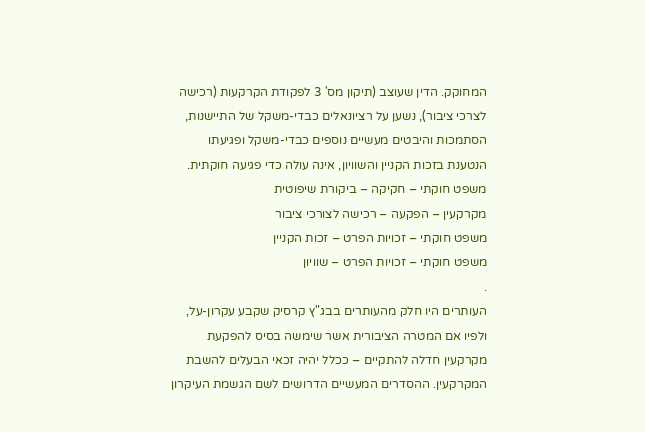המחוקק. הדין שעוצב (תיקון מס' 3 לפקודת הקרקעות (רכישה לצרכי ציבור), נשען על רציונאלים כבדי-משקל של התיישנות, הסתמכות והיבטים מעשיים נוספים כבדי-משקל ופגיעתו הנטענת בזכות הקניין והשוויון, אינה עולה כדי פגיעה חוקתית.
משפט חוקתי – חקיקה – ביקורת שיפוטית
מקרקעין – הפקעה – רכישה לצורכי ציבור
משפט חוקתי – זכויות הפרט – זכות הקניין
משפט חוקתי – זכויות הפרט – שוויון
.
העותרים היו חלק מהעותרים בבג"ץ קרסיק שקבע עקרון-על, ולפיו אם המטרה הציבורית אשר שימשה בסיס להפקעת מקרקעין חדלה להתקיים – ככלל יהיה זכאי הבעלים להשבת המקרקעין. ההסדרים המעשיים הדרושים לשם הגשמת העיקרון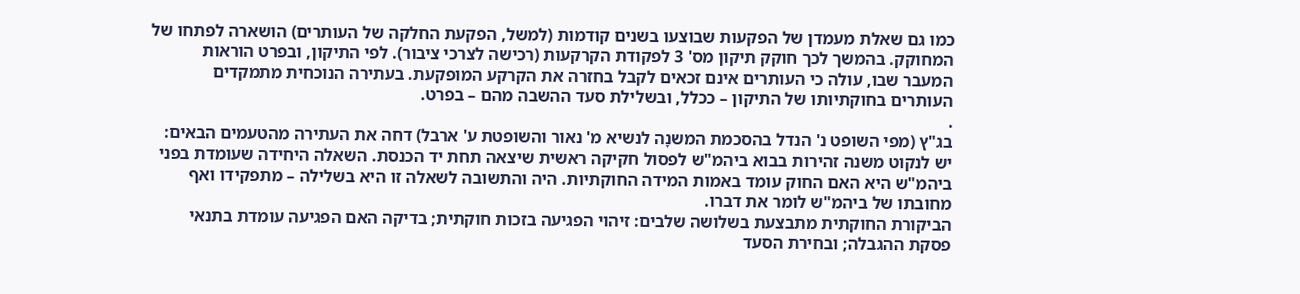כמו גם שאלת מעמדן של הפקעות שבוצעו בשנים קודמות (למשל, הפקעת החלקה של העותרים) הושארה לפתחו של המחוקק. בהמשך לכך חוקק תיקון מס' 3 לפקודת הקרקעות (רכישה לצרכי ציבור). לפי התיקון, ובפרט הוראות המעבר שבו, עולה כי העותרים אינם זכאים לקבל בחזרה את הקרקע המופקעת. בעתירה הנוכחית מתמקדים העותרים בחוקתיותו של התיקון – ככלל, ובשלילת סעד ההשבה מהם – בפרט.
.
בג"ץ (מפי השופט נ' הנדל בהסכמת המשנָה לנשיא מ' נאור והשופטת ע' ארבל) דחה את העתירה מהטעמים הבאים:
יש לנקוט משנה זהירות בבוא ביהמ"ש לפסול חקיקה ראשית שיצאה תחת יד הכנסת. השאלה היחידה שעומדת בפני ביהמ"ש היא האם החוק עומד באמות המידה החוקתיות. היה והתשובה לשאלה זו היא בשלילה – מתפקידו ואף מחובתו של ביהמ"ש לומר את דברו.
הביקורת החוקתית מתבצעת בשלושה שלבים: זיהוי הפגיעה בזכות חוקתית; בדיקה האם הפגיעה עומדת בתנאי פסקת ההגבלה; ובחירת הסעד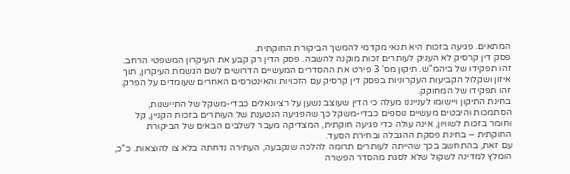המתאים. פגיעה בזכות היא תנאי מקדמי להמשך הביקורת החוקתית.
פסק דין קרסיק לא העניק לעותרים זכות מוקנה להשבה. פסק הדין רק קבע את העיקרון המשפטי הרחב. זהו תפקידו של ביהמ"ש. תיקון מס' 3 פירט את ההסדרים המעשיים הדרושים לשם הגשמת העיקרון, תוך איזון ושקלול הקביעות העקרוניות בפסק דין קרסיק עם הזכויות והאינטרסים האחרים שעומדים על הפרק. זהו תפקידו של המחוקק.
בחינת התיקון ויישומו לענייננו מעלה כי הדין שעוצב נשען על רציונאלים כבדי-משקל של התיישנות, הסתמכות והיבטים מעשיים נוספים כבדי-משקל כך שהפגיעה הנטענת של העותרים בזכות הקניין, קל וחומר בזכות לשוויון, אינה עולה כדי פגיעה חוקתית, המצדיקה מעבר לשלבים הבאים של הביקורת החוקתית – בחינת פסקת ההגבלה ובחירת הסעד.
עם זאת, בהתחשב בכך שהייתה לעותרים תרומה להלכה שנקבעה, העתירה נדחתה בלא צו להוצאות. כ"כ, הומלץ למדינה לשקול שלא לסגת מהסדר הפשרה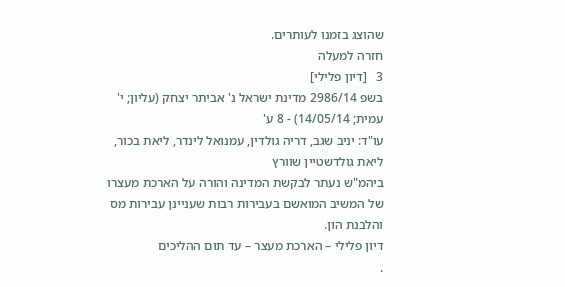שהוצג בזמנו לעותרים.
חזרה למעלה
3   [דיון פלילי]
בשפ 2986/14 מדינת ישראל נ' אביתר יצחק (עליון; י' עמית; 14/05/14) - 8 ע'
עו"ד: יניב שגב, דריה גולדין, עמנואל לינדר, ליאת בכור, ליאת גולדשטיין שוורץ
ביהמ"ש נעתר לבקשת המדינה והורה על הארכת מעצרו של המשיב המואשם בעבירות רבות שעניינן עבירות מס והלבנת הון.
דיון פלילי – הארכת מעצר – עד תום ההליכים
.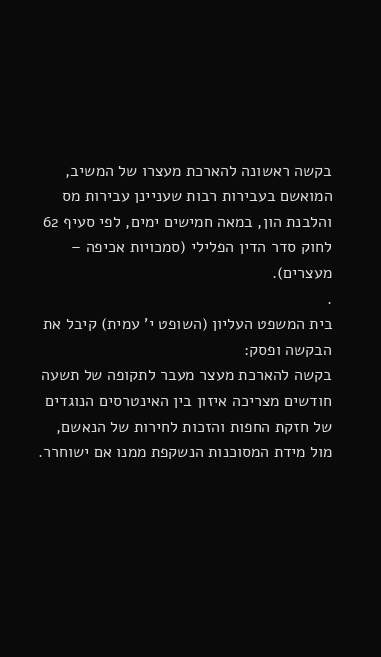בקשה ראשונה להארכת מעצרו של המשיב, המואשם בעבירות רבות שעניינן עבירות מס והלבנת הון, במאה חמישים ימים, לפי סעיף 62 לחוק סדר הדין הפלילי (סמכויות אכיפה – מעצרים).
.
בית המשפט העליון (השופט י' עמית) קיבל את הבקשה ופסק:
בקשה להארכת מעצר מעבר לתקופה של תשעה חודשים מצריכה איזון בין האינטרסים הנוגדים של חזקת החפות והזכות לחירות של הנאשם, מול מידת המסוכנות הנשקפת ממנו אם ישוחרר.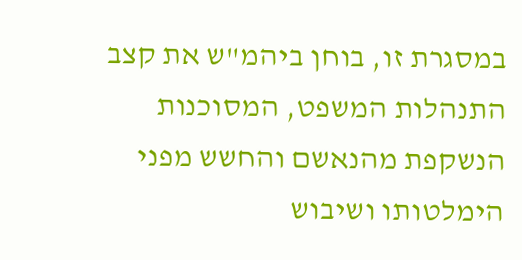במסגרת זו, בוחן ביהמ"ש את קצב התנהלות המשפט, המסוכנות הנשקפת מהנאשם והחשש מפני הימלטותו ושיבוש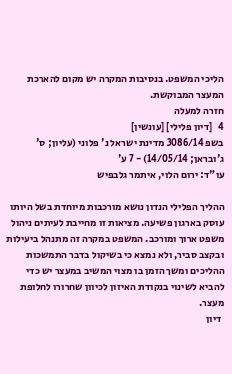הליכי המשפט. בנסיבות המקרה יש מקום להארכת המעצר המבוקשת.
חזרה למעלה
4   [דיון פלילי] [עונשין]
בשפ 3086/14 מדינת ישראל נ' פלוני (עליון; ס' ג'ובראן; 14/05/14) - 7 ע'
עו"ד: ירום הלוי, איתמר גלבפיש

ההליך הפלילי הנדון נושא מורכבות מיוחדת בשל היותו עוסק בארגון פשיעה. מציאות זו מחייבת לעיתים ניהול משפט ארוך ומורכב. המשפט במקרה זה מתנהל ביעילות ובקצב סביר, ולא נמצא כי בשיקול בדבר התמשכות ההליכים ומשך הזמן בו מצוי המשיב במעצר יש כדי להביא לשינוי בנקודת האיזון לכיוון שחרורו לחלופת מעצר.
 דיון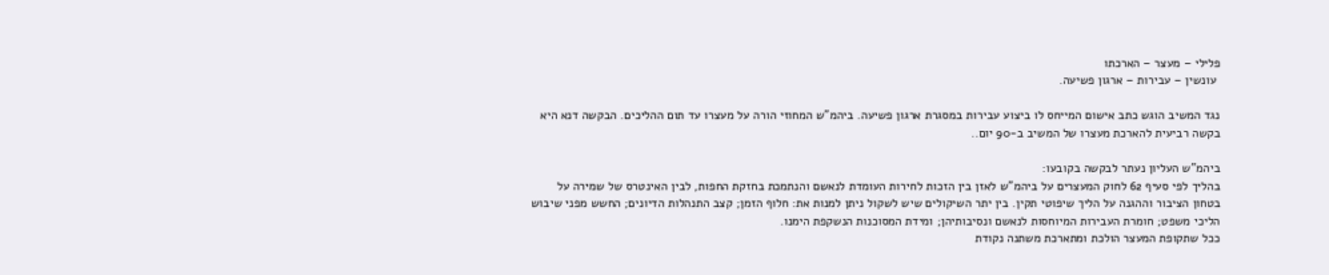פלילי – מעצר – הארכתו
 עונשין – עבירות – ארגון פשיעה.

נגד המשיב הוגש כתב אישום המייחס לו ביצוע עבירות במסגרת ארגון פשיעה. ביהמ"ש המחוזי הורה על מעצרו עד תום ההליכים. הבקשה דנא היא בקשה רביעית להארכת מעצרו של המשיב ב-90 יום..

ביהמ"ש העליון נעתר לבקשה בקובעו:
בהליך לפי סעיף 62 לחוק המעצרים על ביהמ"ש לאזן בין הזכות לחירות העומדת לנאשם והנתמכת בחזקת החפות, לבין האינטרס של שמירה על בטחון הציבור וההגנה על הליך שיפוטי תקין. בין יתר השיקולים שיש לשקול ניתן למנות את: חלוף הזמן; קצב התנהלות הדיונים; החשש מפני שיבוש הליכי משפט; חומרת העבירות המיוחסות לנאשם ונסיבותיהן; ומידת המסוכנות הנשקפת הימנו.
ככל שתקופת המעצר הולכת ומתארכת משתנה נקודת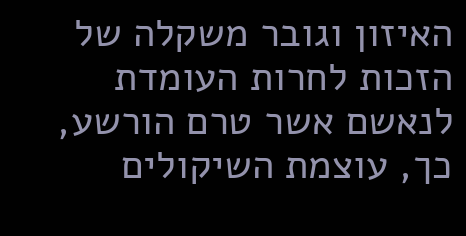האיזון וגובר משקלה של הזכות לחרות העומדת לנאשם אשר טרם הורשע, כך, עוצמת השיקולים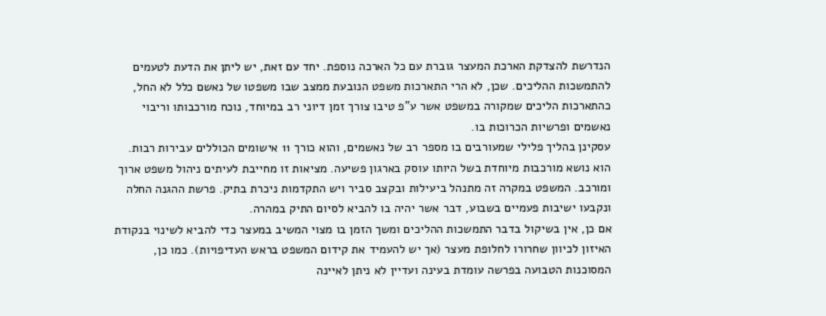הנדרשת להצדקת הארכת המעצר גוברת עם כל הארכה נוספת. יחד עם זאת, יש ליתן את הדעת לטעמים להתמשכות ההליכים. שכן, לא הרי התארכות משפט הנובעת ממצב שבו משפטו של נאשם כלל לא החל, כהתארכות הליכים שמקורה במשפט אשר ע"פ טיבו צורך זמן דיוני רב במיוחד, נוכח מורכבותו וריבוי נאשמים ופרשיות הכרוכות בו.
עסקינן בהליך פלילי שמעורבים בו מספר רב של נאשמים, והוא כורך 11 אישומים הכוללים עבירות רבות. הוא נושא מורכבות מיוחדת בשל היותו עוסק בארגון פשיעה. מציאות זו מחייבת לעיתים ניהול משפט ארוך ומורכב. המשפט במקרה זה מתנהל ביעילות ובקצב סביר ויש התקדמות ניכרת בתיק. פרשת ההגנה החלה ונקבעו ישיבות פעמיים בשבוע, דבר אשר יהיה בו להביא לסיום התיק במהרה.
אם כן, אין בשיקול בדבר התמשכות ההליכים ומשך הזמן בו מצוי המשיב במעצר כדי להביא לשינוי בנקודת האיזון לכיוון שחרורו לחלופת מעצר (אך יש להעמיד את קידום המשפט בראש העדיפויות). כמו כן, המסוכנות הטבועה בפרשה עומדת בעינה ועדיין לא ניתן לאיינה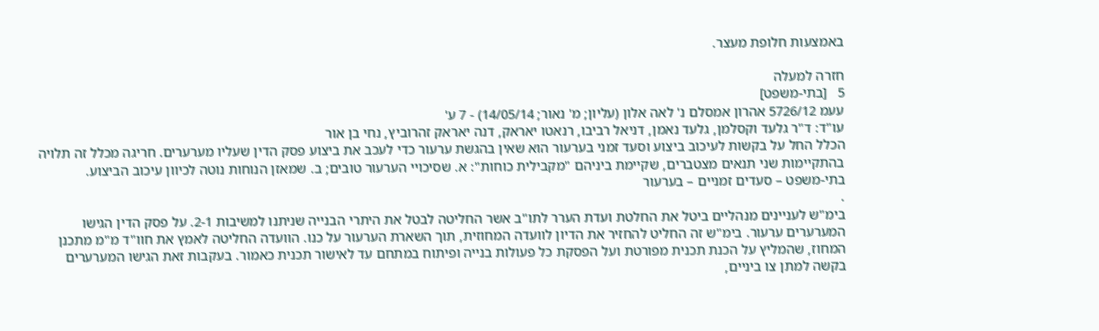באמצעות חלופת מעצר.

חזרה למעלה
5   [בתי-משפט]
עעמ 5726/12 אהרון אמסלם נ' לאה אלון (עליון; מ' נאור; 14/05/14) - 7 ע'
עו"ד: ד"ר גלעד וקסלמן, גלעד נאמן, דניאל רביבו, רנאטו יאראק, דנה יאראק זהרוביץ, נחי בן אור
הכלל החל על בקשות לעיכוב ביצוע וסעד זמני בערעור הוא שאין בהגשת ערעור כדי לעכב את ביצוע פסק הדין שעליו מערערים. חריגה מכלל זה תלויה בהתקיימות שני תנאים מצטברים, שקיימת ביניהם "מקבילית כוחות": א. שסיכויי הערעור טובים; ב. שמאזן הנוחות נוטה לכיוון עיכוב הביצוע.
בתי-משפט – סעדים זמניים – בערעור
.
בימ"ש לעניינים מנהליים ביטל את החלטת ועדת הערר לתו"ב אשר החליטה לבטל את היתרי הבנייה שניתנו למשיבות 2-1. על פסק הדין הגישו המערערים ערעור. בימ"ש זה החליט להחזיר את הדיון לוועדה המחוזית, תוך השארת הערעור על כנו. הוועדה החליטה לאמץ את חוו"ד מ"מ מתכנן המחוז, שהמליץ על הכנת תכנית מפורטת ועל הפסקת כל פעולות בנייה ופיתוח במתחם עד לאישור תכנית כאמור. בעקבות זאת הגישו המערערים בקשה למתן צו ביניים,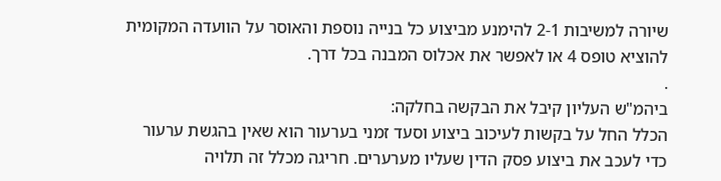שיורה למשיבות 2-1 להימנע מביצוע כל בנייה נוספת והאוסר על הוועדה המקומית להוציא טופס 4 או לאפשר את אכלוס המבנה בכל דרך.
.
ביהמ"ש העליון קיבל את הבקשה בחלקה:
הכלל החל על בקשות לעיכוב ביצוע וסעד זמני בערעור הוא שאין בהגשת ערעור כדי לעכב את ביצוע פסק הדין שעליו מערערים. חריגה מכלל זה תלויה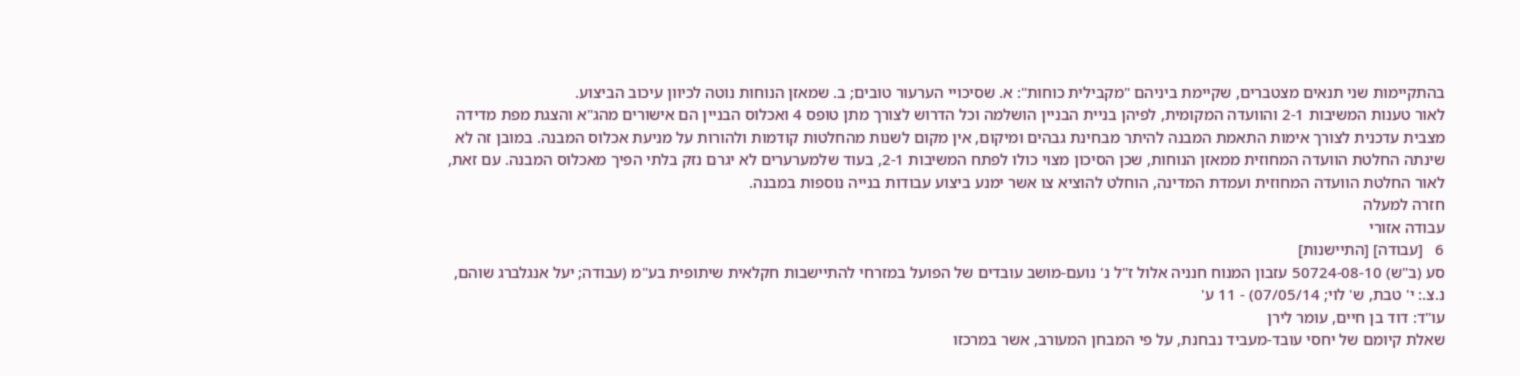בהתקיימות שני תנאים מצטברים, שקיימת ביניהם "מקבילית כוחות": א. שסיכויי הערעור טובים; ב. שמאזן הנוחות נוטה לכיוון עיכוב הביצוע.
לאור טענות המשיבות 2-1 והוועדה המקומית, לפיהן בניית הבניין הושלמה וכל הדרוש לצורך מתן טופס 4 ואכלוס הבניין הם אישורים מהג"א והצגת מפת מדידה מצבית עדכנית לצורך אימות התאמת המבנה להיתר מבחינת גבהים ומיקום, אין מקום לשנות מהחלטות קודמות ולהורות על מניעת אכלוס המבנה. במובן זה לא שינתה החלטת הוועדה המחוזית ממאזן הנוחות, שכן הסיכון מצוי כולו לפתח המשיבות 2-1, בעוד שלמערערים לא יגרם נזק בלתי הפיך מאכלוס המבנה. עם זאת, לאור החלטת הוועדה המחוזית ועמדת המדינה, הוחלט להוציא צו אשר ימנע ביצוע עבודות בנייה נוספות במבנה.
חזרה למעלה
עבודה אזורי
6   [עבודה] [התיישנות]
סע (ב"ש) 50724-08-10 עזבון המנוח חנניה אלול ז"ל נ' נועם-מושב עובדים של הפועל במזרחי להתיישבות חקלאית שיתופית בע"מ (עבודה; יעל אנגלברג שוהם, נ.צ.: י' טבת, ש' לוי; 07/05/14) - 11 ע'
עו"ד: דוד בן חיים, עומר לירן
שאלת קיומם של יחסי עובד-מעביד נבחנת, על פי המבחן המעורב, אשר במרכזו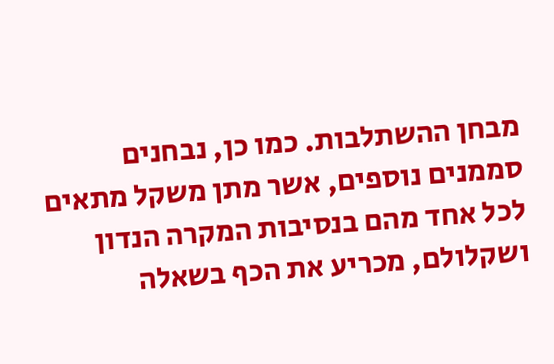מבחן ההשתלבות. כמו כן, נבחנים סממנים נוספים, אשר מתן משקל מתאים לכל אחד מהם בנסיבות המקרה הנדון ושקלולם, מכריע את הכף בשאלה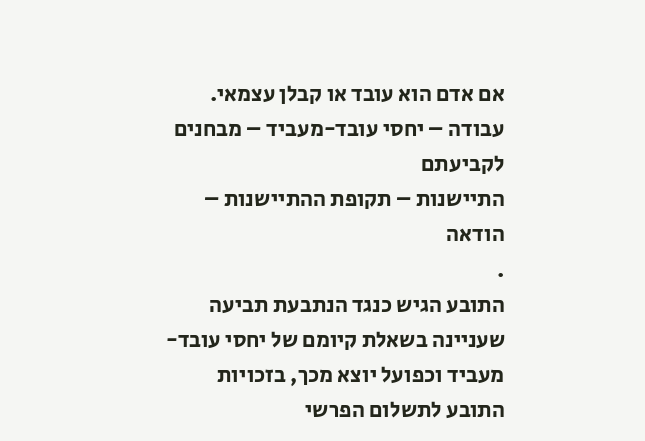אם אדם הוא עובד או קבלן עצמאי.
עבודה – יחסי עובד-מעביד – מבחנים לקביעתם
התיישנות – תקופת ההתיישנות – הודאה
.
התובע הגיש כנגד הנתבעת תביעה שעניינה בשאלת קיומם של יחסי עובד-מעביד וכפועל יוצא מכך, בזכויות התובע לתשלום הפרשי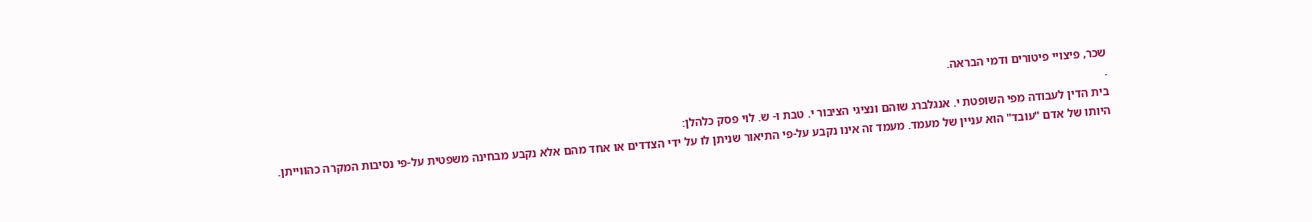שכר, פיצויי פיטורים ודמי הבראה.
.
בית הדין לעבודה מפי השופטת י. אנגלברג שוהם ונציגי הציבור י. טבת ו- ש. לוי פסק כלהלן:
היותו של אדם "עובד" הוא עניין של מעמד. מעמד זה אינו נקבע על-פי התיאור שניתן לו על ידי הצדדים או אחד מהם אלא נקבע מבחינה משפטית על-פי נסיבות המקרה כהווייתן.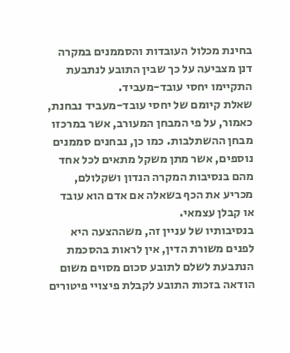בחינת מכלול העובדות והסממנים במקרה דנן מצביעה על כך שבין התובע לנתבעת התקיימו יחסי עובד-מעביד.
שאלת קיומם של יחסי עובד-מעביד נבחנת, כאמור, על פי המבחן המעורב, אשר במרכזו מבחן ההשתלבות. כמו כן, נבחנים סממנים נוספים, אשר מתן משקל מתאים לכל אחד מהם בנסיבות המקרה הנדון ושקלולם, מכריע את הכף בשאלה אם אדם הוא עובד או קבלן עצמאי.
בנסיבותיו של עניין זה, משההצעה היא לפנים משורת הדין, אין לראות בהסכמת הנתבעת לשלם לתובע סכום מסוים משום הודאה בזכות התובע לקבלת פיצויי פיטורים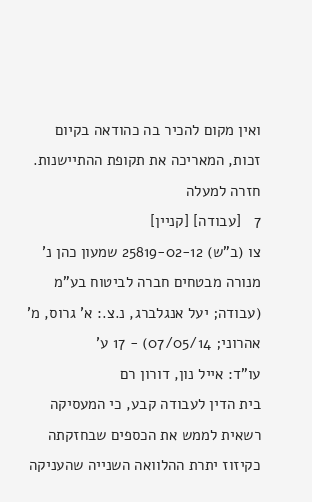ואין מקום להכיר בה כהודאה בקיום זכות, המאריכה את תקופת ההתיישנות.
חזרה למעלה
7   [עבודה] [קניין]
צו (ב"ש) 25819-02-12 שמעון כהן נ' מנורה מבטחים חברה לביטוח בע"מ (עבודה; יעל אנגלברג, נ.צ.: א' גרוס, מ' אהרוני; 07/05/14) - 17 ע'
עו"ד: אייל נון, דורון רם
בית הדין לעבודה קבע, כי המעסיקה רשאית לממש את הכספים שבחזקתה כקיזוז יתרת ההלוואה השנייה שהעניקה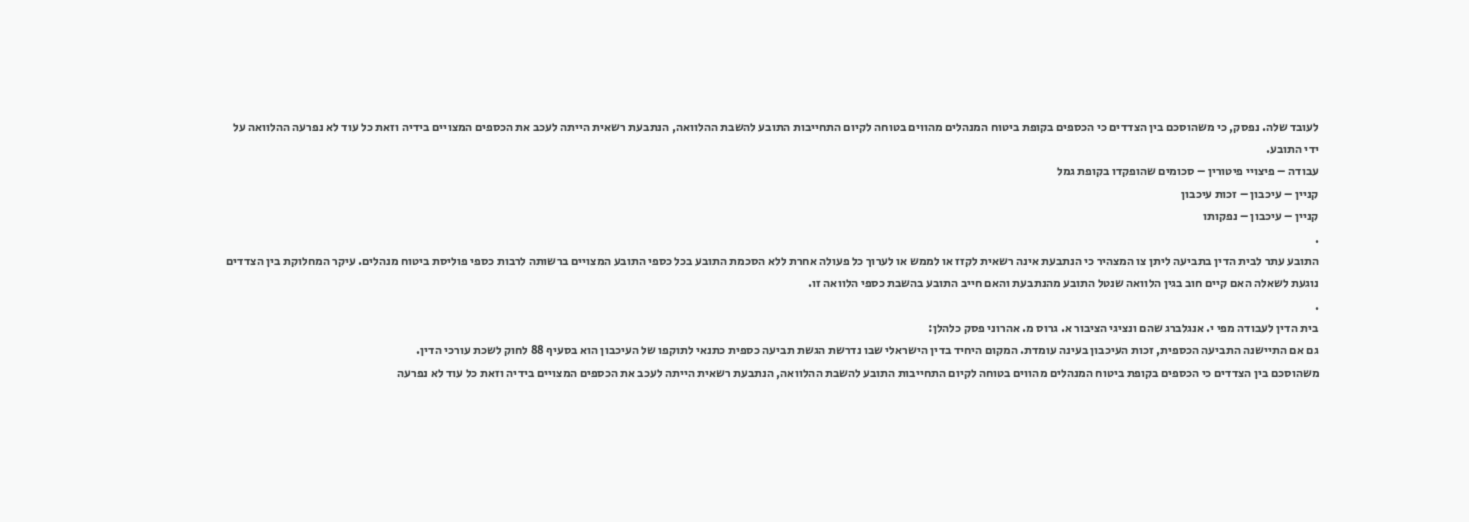לעובד שלה. נפסק, כי משהוסכם בין הצדדים כי הכספים בקופת ביטוח המנהלים מהווים בטוחה לקיום התחייבות התובע להשבת ההלוואה, הנתבעת רשאית הייתה לעכב את הכספים המצויים בידיה וזאת כל עוד לא נפרעה ההלוואה על ידי התובע.
עבודה – פיצויי פיטורין – סכומים שהופקדו בקופת גמל
קניין – עיכבון – זכות עיכבון
קניין – עיכבון – נפקותו
.
התובע עתר לבית הדין בתביעה ליתן צו המצהיר כי הנתבעת אינה רשאית לקזז או לממש או לערוך כל פעולה אחרת ללא הסכמת התובע בכל כספי התובע המצויים ברשותה לרבות כספי פוליסת ביטוח מנהלים. עיקר המחלוקת בין הצדדים נוגעת לשאלה האם קיים חוב בגין הלוואה שנטל התובע מהנתבעת והאם חייב התובע בהשבת כספי הלוואה זו.
.
בית הדין לעבודה מפי י. אנגלברג שהם ונציגי הציבור א. גרוס מ. אהרוני פסק כלהלן:
גם אם התיישנה התביעה הכספית, זכות העיכבון בעינה עומדת. המקום היחיד בדין הישראלי שבו נדרשת הגשת תביעה כספית כתנאי לתוקפו של העיכבון הוא בסעיף 88 לחוק לשכת עורכי הדין.
משהוסכם בין הצדדים כי הכספים בקופת ביטוח המנהלים מהווים בטוחה לקיום התחייבות התובע להשבת ההלוואה, הנתבעת רשאית הייתה לעכב את הכספים המצויים בידיה וזאת כל עוד לא נפרעה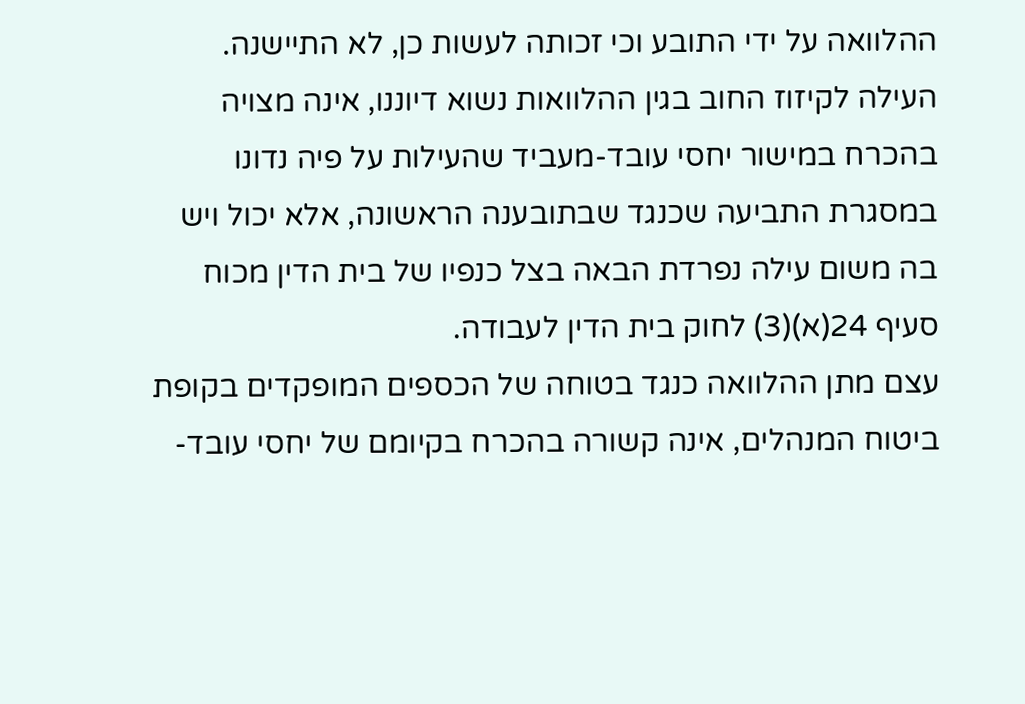ההלוואה על ידי התובע וכי זכותה לעשות כן, לא התיישנה.
העילה לקיזוז החוב בגין ההלוואות נשוא דיוננו, אינה מצויה בהכרח במישור יחסי עובד-מעביד שהעילות על פיה נדונו במסגרת התביעה שכנגד שבתובענה הראשונה, אלא יכול ויש בה משום עילה נפרדת הבאה בצל כנפיו של בית הדין מכוח סעיף 24(א)(3) לחוק בית הדין לעבודה.
עצם מתן ההלוואה כנגד בטוחה של הכספים המופקדים בקופת ביטוח המנהלים, אינה קשורה בהכרח בקיומם של יחסי עובד-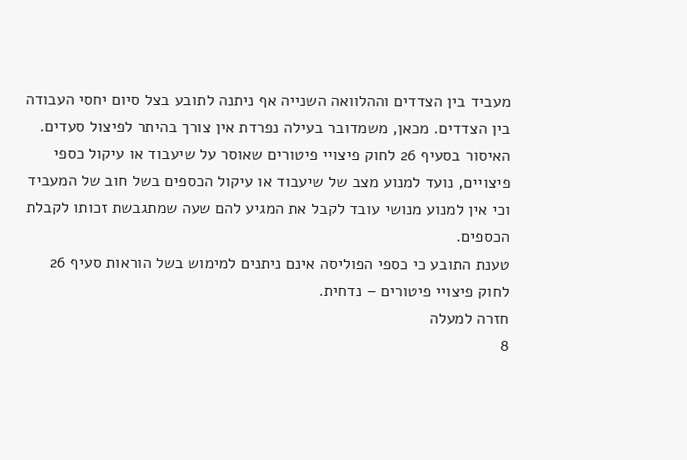מעביד בין הצדדים וההלוואה השנייה אף ניתנה לתובע בצל סיום יחסי העבודה בין הצדדים. מכאן, משמדובר בעילה נפרדת אין צורך בהיתר לפיצול סעדים.
האיסור בסעיף 26 לחוק פיצויי פיטורים שאוסר על שיעבוד או עיקול כספי פיצויים, נועד למנוע מצב של שיעבוד או עיקול הכספים בשל חוב של המעביד וכי אין למנוע מנושי עובד לקבל את המגיע להם שעה שמתגבשת זכותו לקבלת הכספים.
טענת התובע כי כספי הפוליסה אינם ניתנים למימוש בשל הוראות סעיף 26 לחוק פיצויי פיטורים – נדחית.
חזרה למעלה
8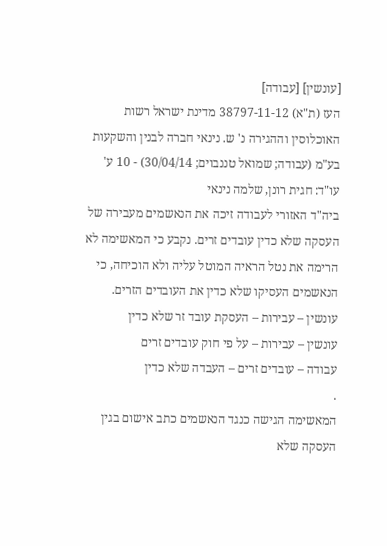[עונשין] [עבודה]
העז (ת"א) 38797-11-12 מדינת ישראל רשות האוכלוסין וההגירה נ' ש. נינאי חברה לבנין והשקעות בע"מ (עבודה; שמואל טננבוים; 30/04/14) - 10 ע'
עו"ד: חגית רונן, שלמה נינאי
ביה"ד האזורי לעבודה זיכה את הנאשמים מעבירה של העסקה שלא כדין עובדים זרים. נקבע כי המאשימה לא הרימה את נטל הראיה המוטל עליה ולא הוכיחה, כי הנאשמים העסיקו שלא כדין את העובדים הזרים.
עונשין – עבירות – העסקת עובד זר שלא כדין
עונשין – עבירות – על פי חוק עובדים זרים
עבודה – עובדים זרים – העבדה שלא כדין
.
המאשימה הגישה כנגד הנאשמים כתב אישום בגין העסקה שלא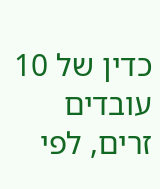כדין של 10 עובדים זרים, לפי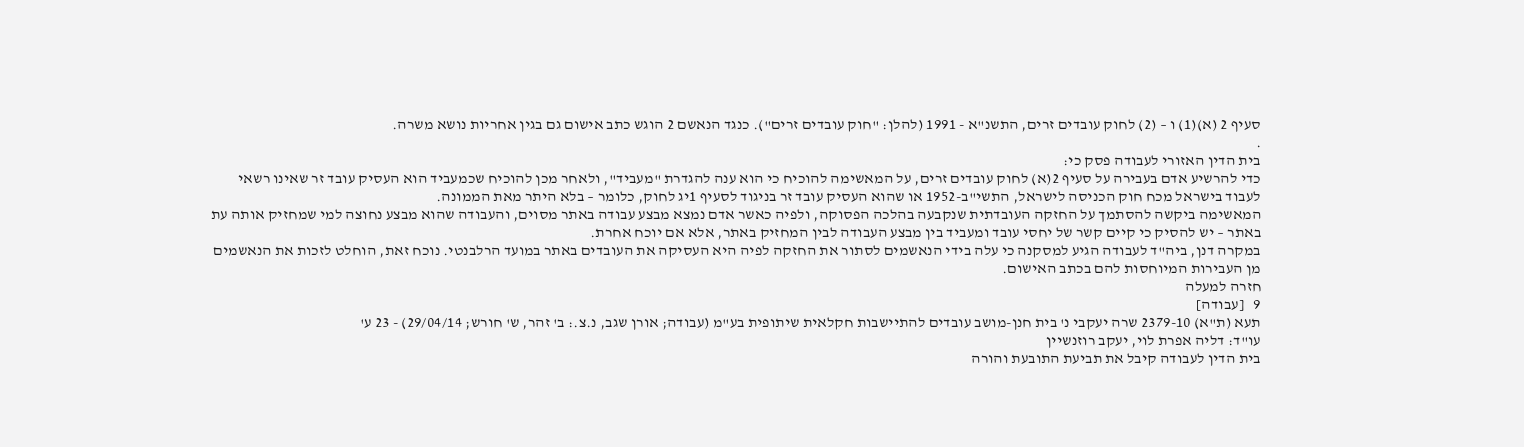סעיף 2 (א)(1) ו – (2) לחוק עובדים זרים, התשנ"א - 1991 (להלן: "חוק עובדים זרים"). כנגד הנאשם 2 הוגש כתב אישום גם בגין אחריות נושא משרה.
.
בית הדין האזורי לעבודה פסק כי:
כדי להרשיע אדם בעבירה על סעיף 2(א) לחוק עובדים זרים, על המאשימה להוכיח כי הוא ענה להגדרת "מעביד", ולאחר מכן להוכיח שכמעביד הוא העסיק עובד זר שאינו רשאי לעבוד בישראל מכח חוק הכניסה לישראל, התשי"ב-1952 או שהוא העסיק עובד זר בניגוד לסעיף 1יג לחוק, כלומר – בלא היתר מאת הממונה.
המאשימה ביקשה להסתמך על החזקה העובדתית שנקבעה בהלכה הפסוקה, ולפיה כאשר אדם נמצא מבצע עבודה באתר מסוים, והעבודה שהוא מבצע נחוצה למי שמחזיק אותה עת באתר – יש להסיק כי קיים קשר של יחסי עובד ומעביד בין מבצע העבודה לבין המחזיק באתר, אלא אם יוכח אחרת.
במקרה דנן, ביה"ד לעבודה הגיע למסקנה כי עלה בידי הנאשמים לסתור את החזקה לפיה היא העסיקה את העובדים באתר במועד הרלבנטי. נוכח זאת, הוחלט לזכות את הנאשמים מן העבירות המיוחסות להם בכתב האישום.
חזרה למעלה
9   [עבודה]
תעא (ת"א) 2379-10 שרה יעקבי נ' בית חנן-מושב עובדים להתיישבות חקלאית שיתופית בע"מ (עבודה; אורן שגב, נ.צ.: ב' זהר, ש' חורש; 29/04/14) - 23 ע'
עו"ד: דליה אפרת לוי, יעקב רוזנשיין
בית הדין לעבודה קיבל את תביעת התובעת והורה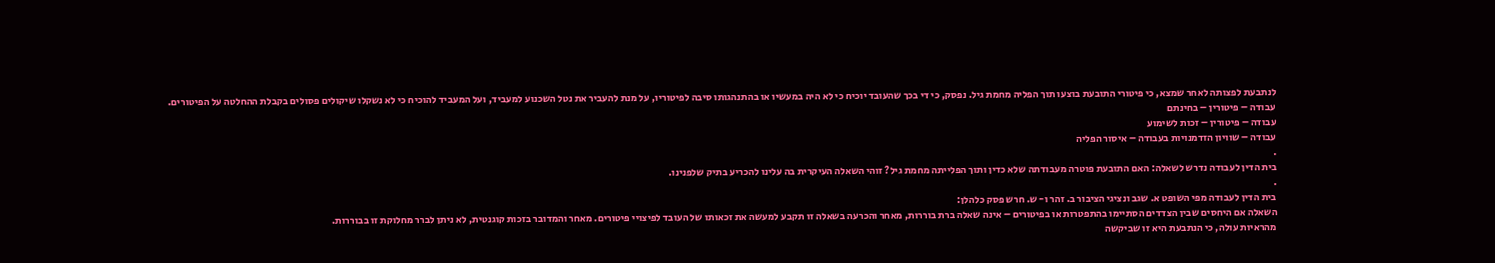לנתבעת לפצותה לאחר שמצא, כי פיטורי התובעת בוצעו תוך הפליה מחמת גיל. נפסק, כי די בכך שהעובד יוכיח כי לא היה במעשיו או בהתנהגותו סיבה לפיטוריו, על מנת להעביר את נטל השכנוע למעביד, ועל המעביד להוכיח כי לא נשקלו שיקולים פסולים בקבלת ההחלטה על הפיטורים.
עבודה – פיטורין – בחינתם
עבודה – פיטורין – זכות לשימוע
עבודה – שוויון הזדמנויות בעבודה – איסור הפליה
.
בית הדין לעבודה נדרש לשאלה: האם התובעת פוטרה מעבודתה שלא כדין ותוך הפלייתה מחמת גיל? זוהי השאלה העיקרית בה עלינו להכריע בתיק שלפנינו.
.
בית הדין לעבודה מפי השופט א. שגב ונציגי הציבור ב. זהר ו- ש. חרש פסק כלהלן:
השאלה אם היחסים שבין הצדדים הסתיימו בהתפטרות או בפיטורים – אינה שאלה ברת בוררות, מאחר והכרעה בשאלה זו תקבע למעשה את זכאותו של העובד לפיצויי פיטורים. מאחר והמדובר בזכות קוגנטית, לא ניתן לברר מחלוקת זו בבוררות.
מהראיות עולה, כי הנתבעת היא זו שביקשה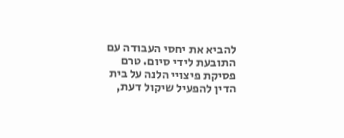להביא את יחסי העבודה עם התובעת לידי סיום. טרם פסיקת פיצויי הלנה על בית הדין להפעיל שיקול דעת,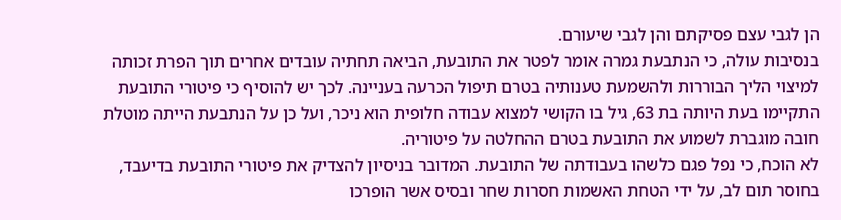הן לגבי עצם פסיקתם והן לגבי שיעורם.
בנסיבות עולה, כי הנתבעת גמרה אומר לפטר את התובעת, הביאה תחתיה עובדים אחרים תוך הפרת זכותה למיצוי הליך הבוררות ולהשמעת טענותיה בטרם תיפול הכרעה בעניינה. לכך יש להוסיף כי פיטורי התובעת התקיימו בעת היותה בת 63, גיל בו הקושי למצוא עבודה חלופית הוא ניכר, ועל כן על הנתבעת הייתה מוטלת חובה מוגברת לשמוע את התובעת בטרם ההחלטה על פיטוריה.
לא הוכח, כי נפל פגם כלשהו בעבודתה של התובעת. המדובר בניסיון להצדיק את פיטורי התובעת בדיעבד, בחוסר תום לב, על ידי הטחת האשמות חסרות שחר ובסיס אשר הופרכו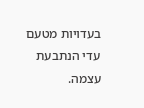בעדויות מטעם עדי הנתבעת עצמה.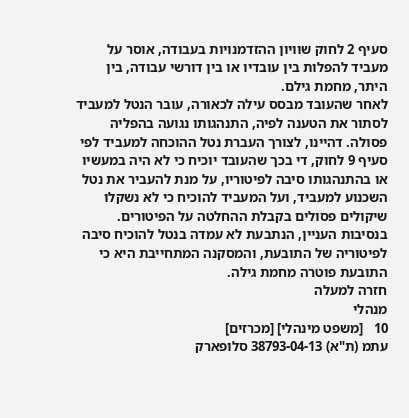סעיף 2 לחוק שוויון ההזדמנויות בעבודה, אוסר על מעביד להפלות בין עובדיו או בין דורשי עבודה, בין היתר, מחמת גילם.
לאחר שהעובד מבסס עילה לכאורה, עובר הנטל למעביד לסתור את הטענה לפיה, התנהגותו נגועה בהפליה פסולה. דהיינו, לצורך העברת נטל ההוכחה למעביד לפי סעיף 9 לחוק, די בכך שהעובד יוכיח כי לא היה במעשיו או בהתנהגותו סיבה לפיטוריו, על מנת להעביר את נטל השכנוע למעביד, ועל המעביד להוכיח כי לא נשקלו שיקולים פסולים בקבלת ההחלטה על הפיטורים.
בנסיבות העניין, הנתבעת לא עמדה בנטל להוכיח סיבה לפיטוריה של התובעת, והמסקנה המתחייבת היא כי התובעת פוטרה מחמת גילה.
חזרה למעלה
מנהלי
10   [משפט מינהלי] [מכרזים]
עתמ (ת"א) 38793-04-13 סלופארק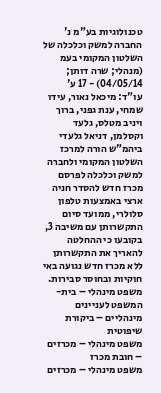טכנולוגיות בע"מ נ' החברה למשק וכלכלה של השלטון המקומי בעמ (מנהלי; שרה דותן; 04/05/14) - 17 ע'
עו"ד: מיכאל נאור, עידו שמחי, ענת גפני, ברוך ויניב מטלס, גלעד וקסלמן, דניאל גלעדי
ביהמ"ש הורה למרכז השלטון המקומי ולחברה למשק וכלכלה לפרסם מכרז חדש להסדר חניה ארצי באמצעות טלפון סלולרי, ממועד סיום התקשרותן עם משיבה 3, בקובעו כי ההחלטה להאריך את התקשרותן ללא מכרז חדש נגועה באי חוקיות ובחוסר סבירות.
משפט מינהלי – בית-המשפט לעניינים מינהליים – ביקורת שיפוטית
משפט מינהלי – מכרזים – חובת מכרז
משפט מינהלי – מכרזים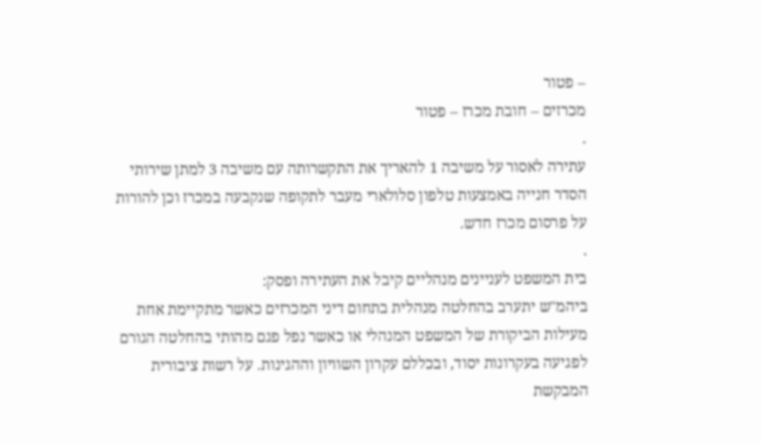– פטור
מכרזים – חובת מכרז – פטור
.
עתירה לאסור על משיבה 1 להאריך את התקשרותה עם משיבה 3 למתן שירותי הסדר חנייה באמצעות טלפון סלולארי מעבר לתקופה שנקבעה במכרז וכן להורות על פרסום מכרז חדש.
.
בית המשפט לעניינים מנהליים קיבל את העתירה ופסק:
ביהמ"ש יתערב בהחלטה מנהלית בתחום דיני המכרזים כאשר מתקיימת אחת מעילות הביקורת של המשפט המנהלי או כאשר נפל פגם מהותי בהחלטה הגורם לפגיעה בעקרונות יסוד, ובכללם עקרון השוויון וההגינות. על רשות ציבורית המבקשת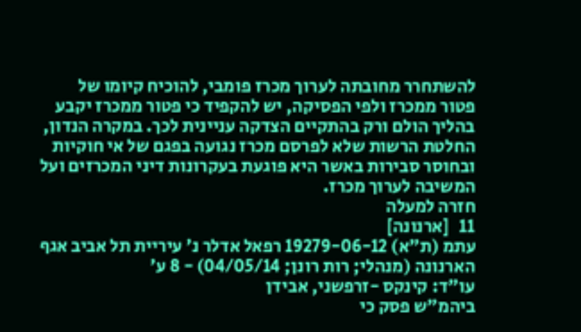להשתחרר מחובתה לערוך מכרז פומבי, להוכיח קיומו של פטור ממכרז ולפי הפסיקה, יש להקפיד כי פטור ממכרז יקבע בהליך הולם ורק בהתקיים הצדקה עניינית לכך. במקרה הנדון, החלטת הרשות שלא לפרסם מכרז נגועה בפגם של אי חוקיות ובחוסר סבירות באשר היא פוגעת בעקרונות דיני המכרזים ועל המשיבה לערוך מכרז.
חזרה למעלה
11   [ארנונה]
עתמ (ת"א) 19279-06-12 רפאל אדלר נ' עיריית תל אביב אגף הארנונה (מנהלי; רות רונן; 04/05/14) - 8 ע'
עו"ד: קינקס -זרפשני, אבידן
ביהמ"ש פסק כי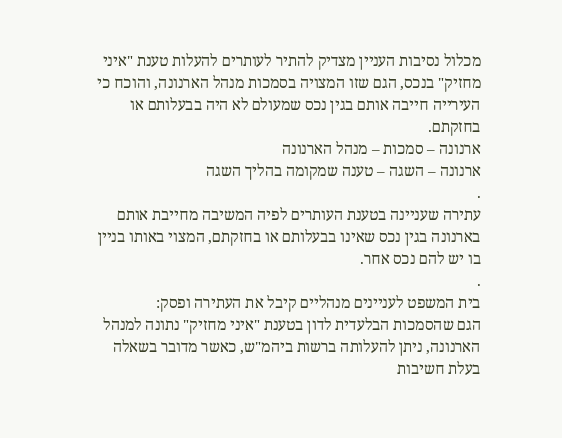מכלול נסיבות העניין מצדיק להתיר לעותרים להעלות טענת "איני מחזיק" בנכס, הגם שזו המצויה בסמכות מנהל הארנונה, והוכח כי העירייה חייבה אותם בגין נכס שמעולם לא היה בבעלותם או בחזקתם.
ארנונה – סמכות – מנהל הארנונה
ארנונה – השגה – טענה שמקומה בהליך השגה
.
עתירה שעניינה בטענת העותרים לפיה המשיבה מחייבת אותם בארנונה בגין נכס שאינו בבעלותם או בחזקתם, המצוי באותו בניין בו יש להם נכס אחר.
.
בית המשפט לעניינים מנהליים קיבל את העתירה ופסק:
הגם שהסמכות הבלעדית לדון בטענת "איני מחזיק" נתונה למנהל הארנונה, ניתן להעלותה ברשות ביהמ"ש, כאשר מדובר בשאלה בעלת חשיבות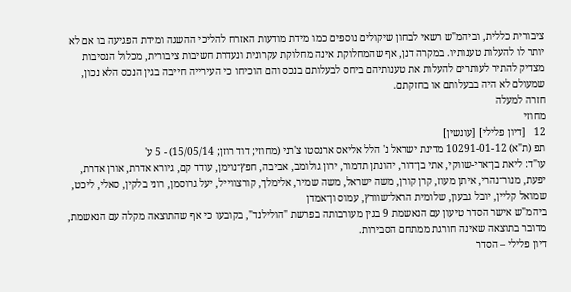ציבורית כללית, וביהמ"ש רשאי לבחון שיקולים נוספים כמו מידת מודעות האזרח להליכי ההשגה ומידת הפגיעה בו אם לא יותר לו להעלות טענותיו. במקרה דנן, אף שהמחלוקת אינה מחלוקת עקרונית ונעדרת חשיבות ציבורית, מכלול הנסיבות מצדיק להתיר לעותרים להעלות את טענותיהם ביחס לבעלותם בנכס והם הוכיחו כי העירייה חייבה בגין הנכס הלא נכון, שמעולם לא היה בבעלותם או בחזקתם.
חזרה למעלה
מחוזי
12   [דיון פלילי] [עונשין]
תפ (ת"א) 10291-01-12 מדינת ישראל נ' הלל אליאס ארנסטו צ'רני (מחוזי; דוד רוזן; 15/05/14) - 5 ע'
עו"ד: ליאת בן־ארי-שווקי, אתי בן־דור, יהונתן תדמור, ירון גולומב, אביבה, חפץ־נוימן, עודד קם, גיורא אדרת, אורן אדרת, יפעת, מנור־נהרי, איתן מעוז, קרן קורן, משה ישראל, משה שמיר, אלימלך, קורצווייל, יעל גרוסמן, רוני בלקין, סאלי, ליכט, שמואל קליין, יובל גבעון, שלומית הראל־שוורץ, עמוס ון־אמדן
ביהמ"ש אישר הסדר טיעון עם הנאשמת 9 בגין מעורבותה בפרשת "הולילנד", בקובעו כי אף שהתוצאה מקלה עם הנאשמת, מדובר בתוצאה שאינה חורגת ממתחם הסבירות.
דיון פלילי – הסדר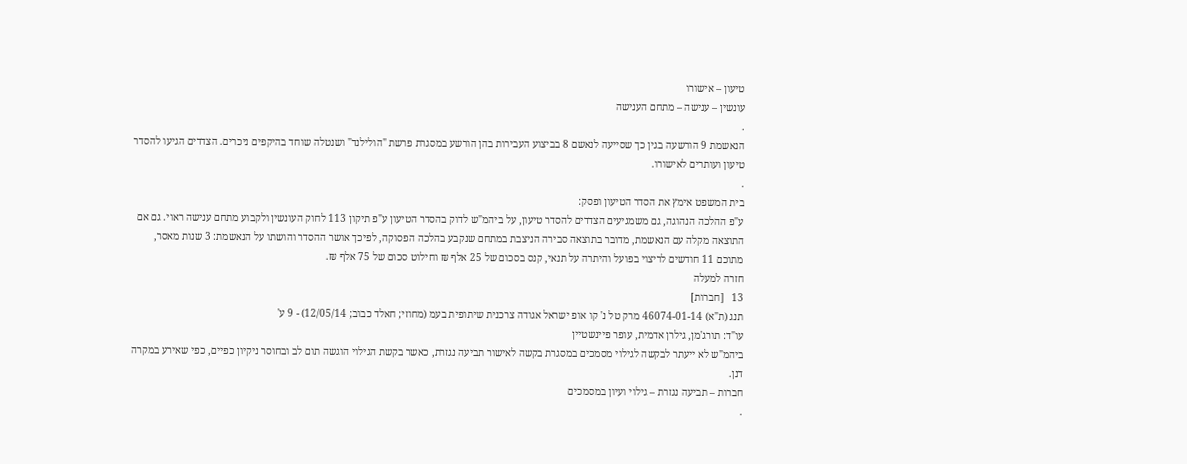טיעון – אישורו
עונשין – ענישה – מתחם הענישה
.
הנאשמת 9 הורשעה בגין כך שסייעה לנאשם 8 בביצוע העבירות בהן הורשע במסגרת פרשת "הולילנד" ושנטלה שוחד בהיקפים ניכרים. הצדדים הגיעו להסדר טיעון ועותרים לאישורו.
.
בית המשפט אימץ את הסדר הטיעון ופסק:
ע"פ ההלכה הנהוגה, גם משמגיעים הצדדים להסדר טיעון, על ביהמ"ש לדוק בהסדר הטיעון ע"פ תיקון 113 לחוק העונשין ולקבוע מתחם ענישה ראוי. גם אם התוצאה מקלה עם הנאשמת, מדובר בתוצאה סבירה הניצבת במתחם שנקבע בהלכה הפסוקה, לפיכך אושר ההסדר והושתו על הנאשמת: 3 שנות מאסר, מתוכם 11 חודשים לריצוי בפועל והיתרה על תנאי, קנס בסכום של 25 אלף ₪ וחילוט סכום של 75 אלף ₪.
חזרה למעלה
13   [חברות]
תנג (ת"א) 46074-01-14 מרק טל נ' קו אופ ישראל אגודה צרכנית שיתופית בעמ (מחוזי; חאלד כבוב; 12/05/14) - 9 ע'
עו"ד: תורג'מן, גילרן אדמית, עופר פיינשטיין
ביהמ"ש לא ייעתר לבקשה לגילוי מסמכים במסגרת בקשה לאישור תביעה נגזרת, כאשר בקשת הגילוי הוגשה תום לב ובחוסר ניקיון כפיים, כפי שאירע במקרה דנן.
חברות – תביעה נגזרת – גילוי ועיון במסמכים
.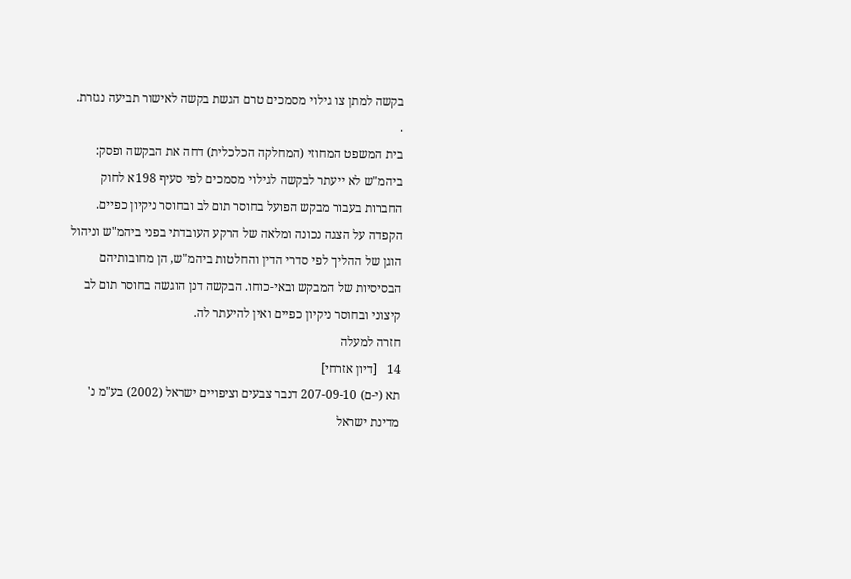בקשה למתן צו גילוי מסמכים טרם הגשת בקשה לאישור תביעה נגזרת.
.
בית המשפט המחוזי (המחלקה הכלכלית) דחה את הבקשה ופסק:
ביהמ"ש לא ייעתר לבקשה לגילוי מסמכים לפי סעיף 198א לחוק החברות בעבור מבקש הפועל בחוסר תום לב ובחוסר ניקיון כפיים. הקפדה על הצגה נכונה ומלאה של הרקע העובדתי בפני ביהמ"ש וניהול הוגן של ההליך לפי סדרי הדין והחלטות ביהמ"ש, הן מחובותיהם הבסיסיות של המבקש ובאי-כוחו. הבקשה דנן הוגשה בחוסר תום לב קיצוני ובחוסר ניקיון כפיים ואין להיעתר לה.
חזרה למעלה
14   [דיון אזרחי]
תא (י-ם) 207-09-10 דנבר צבעים וציפויים ישראל (2002) בע"מ נ' מדינת ישראל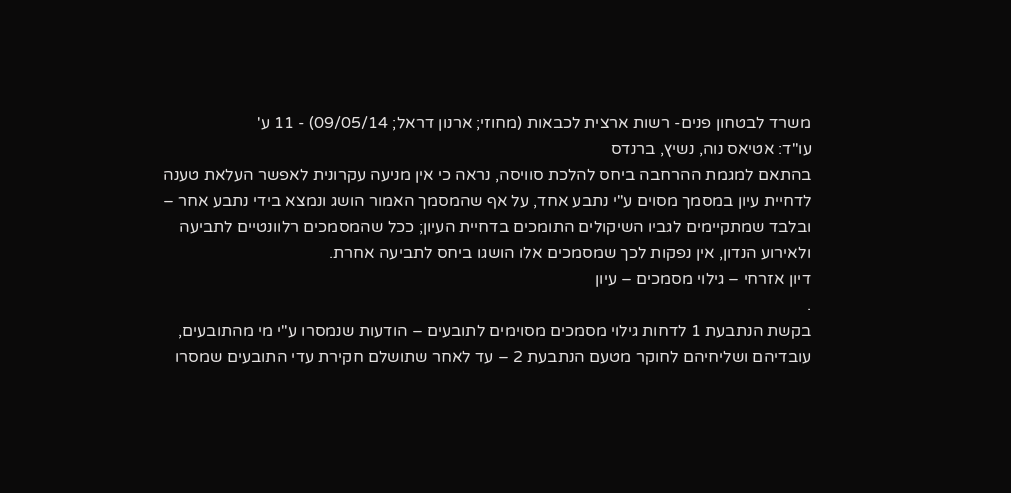משרד לבטחון פנים- רשות ארצית לכבאות (מחוזי; ארנון דראל; 09/05/14) - 11 ע'
עו"ד: אטיאס נוה, נשיץ, ברנדס
בהתאם למגמת ההרחבה ביחס להלכת סוויסה, נראה כי אין מניעה עקרונית לאפשר העלאת טענה לדחיית עיון במסמך מסוים ע"י נתבע אחד, על אף שהמסמך האמור הושג ונמצא בידי נתבע אחר – ובלבד שמתקיימים לגביו השיקולים התומכים בדחיית העיון; ככל שהמסמכים רלוונטיים לתביעה ולאירוע הנדון, אין נפקות לכך שמסמכים אלו הושגו ביחס לתביעה אחרת.
דיון אזרחי – גילוי מסמכים – עיון
.
בקשת הנתבעת 1 לדחות גילוי מסמכים מסוימים לתובעים – הודעות שנמסרו ע"י מי מהתובעים, עובדיהם ושליחיהם לחוקר מטעם הנתבעת 2 – עד לאחר שתושלם חקירת עדי התובעים שמסרו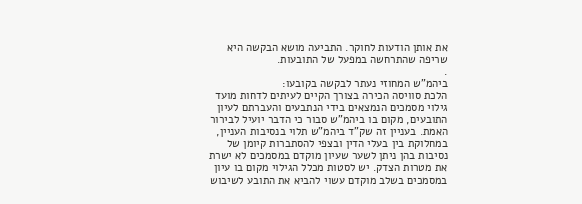את אותן הודעות לחוקר. התביעה מושא הבקשה היא שריפה שהתרחשה במפעל של התובעות.
.
ביהמ"ש המחוזי נעתר לבקשה בקובעו:
הלכת סוויסה הכירה בצורך הקיים לעיתים לדחות מועד גילוי מסמכים הנמצאים בידי הנתבעים והעברתם לעיון התובעים, מקום בו ביהמ"ש סבור כי הדבר יועיל לבירור האמת. בעניין זה שק"ד ביהמ"ש תלוי בנסיבות העניין, במחלוקת בין בעלי הדין ובצפי להסתברות קיומן של נסיבות בהן ניתן לשער שעיון מוקדם במסמכים לא ישרת את מטרות הצדק. יש לסטות מכלל הגילוי מקום בו עיון במסמכים בשלב מוקדם עשוי להביא את התובע לשיבוש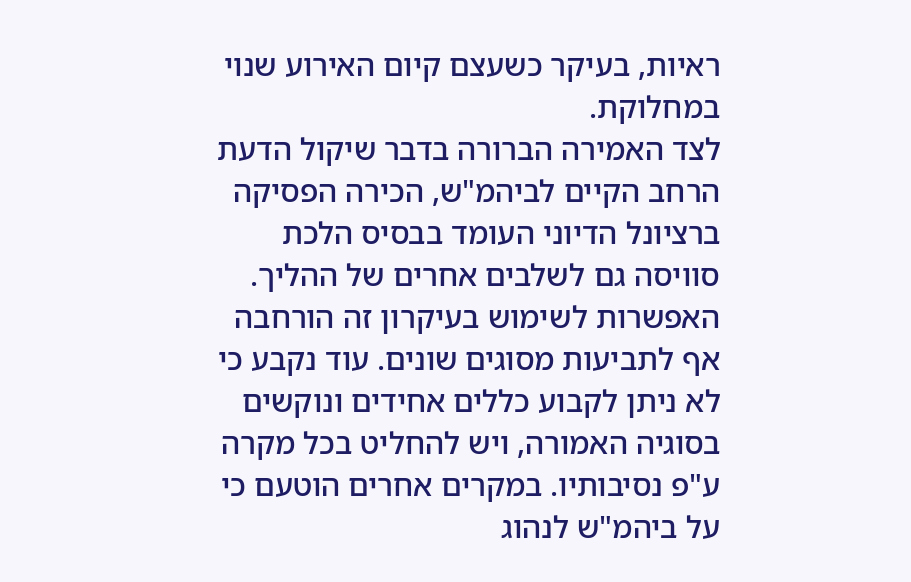ראיות, בעיקר כשעצם קיום האירוע שנוי במחלוקת.
לצד האמירה הברורה בדבר שיקול הדעת הרחב הקיים לביהמ"ש, הכירה הפסיקה ברציונל הדיוני העומד בבסיס הלכת סוויסה גם לשלבים אחרים של ההליך. האפשרות לשימוש בעיקרון זה הורחבה אף לתביעות מסוגים שונים. עוד נקבע כי לא ניתן לקבוע כללים אחידים ונוקשים בסוגיה האמורה, ויש להחליט בכל מקרה ע"פ נסיבותיו. במקרים אחרים הוטעם כי על ביהמ"ש לנהוג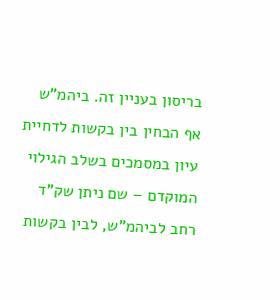בריסון בעניין זה. ביהמ"ש אף הבחין בין בקשות לדחיית עיון במסמכים בשלב הגילוי המוקדם – שם ניתן שק"ד רחב לביהמ"ש, לבין בקשות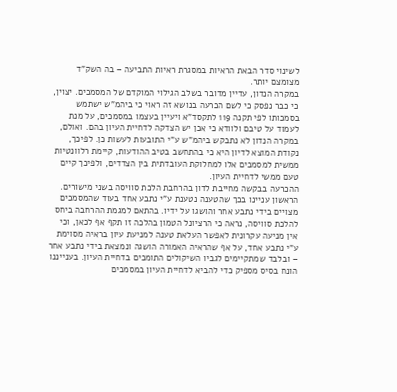לשינוי סדר הבאת הראיות במסגרת ראיות התביעה – בה השק"ד מצומצם יותר.
במקרה הנדון, עדיין מדובר בשלב הגילוי המוקדם של המסמכים. יצוין, כי כבר נפסק כי לשם הכרעה בנושא זה ראוי כי ביהמ"ש ישתמש בסמכותו לפי תקנה 119 לתקסד"א ויעיין בעצמו במסמכים, על מנת לעמוד על טיבם ולוודא כי אכן יש הצדקה לדחיית העיון בהם. ואולם, במקרה הנדון לא נתבקש ביהמ"ש ע"י התובעות לעשות כן. לפיכך, נקודת המוצא לדיון היא כי בהתחשב בטיב ההודעות, קיימת רלוונטיות ממשית למסמכים אלו למחלוקת העובדתית בין הצדדים, ולפיכך קיים טעם ממשי לדחיית העיון.
ההכרעה בבקשה מחייבת לדון בהרחבת הלכת סוויסה בשני מישורים. הראשון עניינו בכך שהטענה נטענת ע"י נתבע אחד בעוד שהמסמכים מצויים בידי נתבע אחר והושגו על ידיו. בהתאם למגמת ההרחבה ביחס להלכת סוויסה, נראה כי הרציונל הטמון בהלכה זו תקף אף לכאן, וכי אין מניעה עקרונית לאפשר העלאת טענה למניעת עיון בראיה מסוימת ע"י נתבע אחד, על אף שהראיה האמורה הושגה ונמצאת בידי נתבע אחר – ובלבד שמתקיימים לגביו השיקולים התומכים בדחיית העיון. בענייננו הונח בסיס מספיק כדי להביא לדחיית העיון במסמכים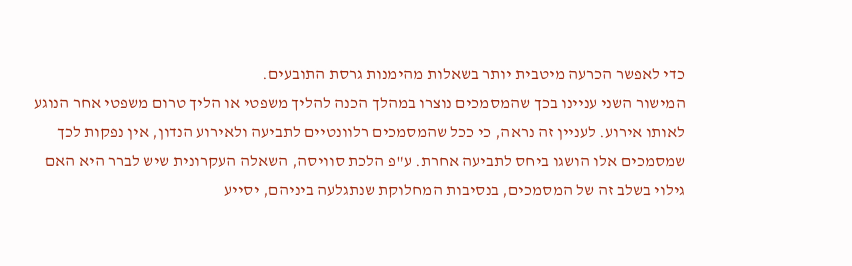כדי לאפשר הכרעה מיטבית יותר בשאלות מהימנות גרסת התובעים.
המישור השני עניינו בכך שהמסמכים נוצרו במהלך הכנה להליך משפטי או הליך טרום משפטי אחר הנוגע לאותו אירוע. לעניין זה נראה, כי ככל שהמסמכים רלוונטיים לתביעה ולאירוע הנדון, אין נפקות לכך שמסמכים אלו הושגו ביחס לתביעה אחרת. ע"פ הלכת סוויסה, השאלה העקרונית שיש לברר היא האם גילוי בשלב זה של המסמכים, בנסיבות המחלוקת שנתגלעה ביניהם, יסייע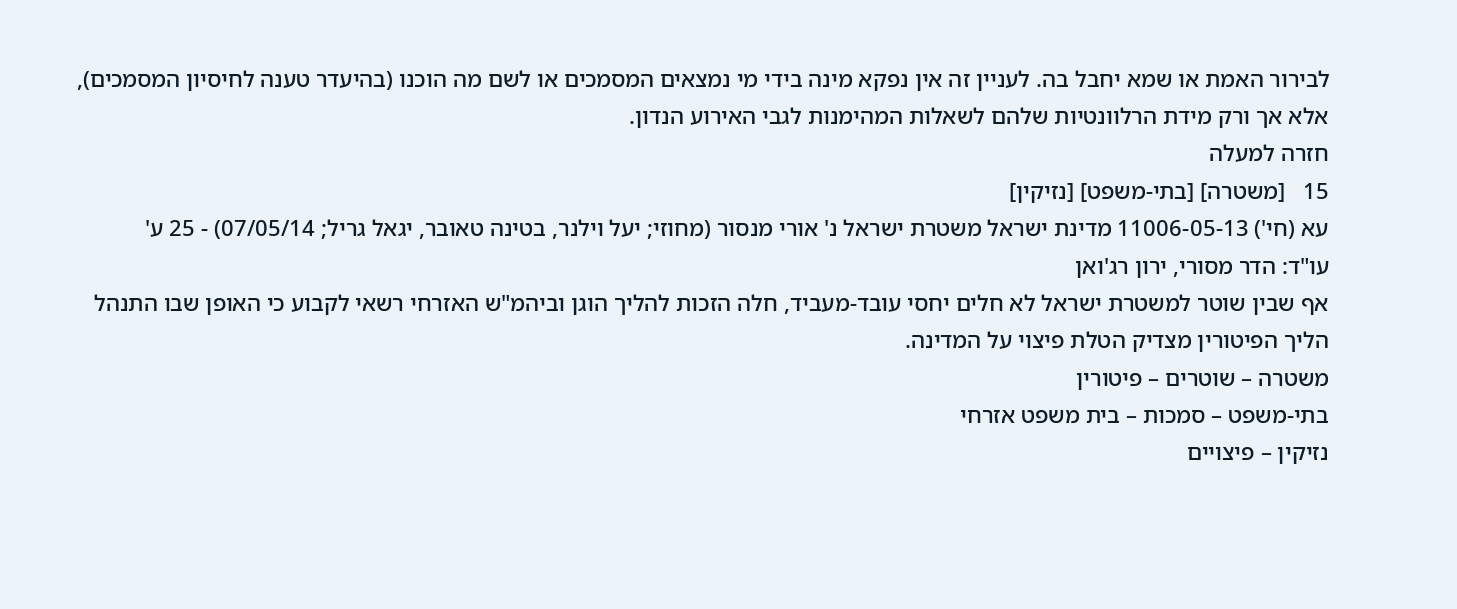לבירור האמת או שמא יחבל בה. לעניין זה אין נפקא מינה בידי מי נמצאים המסמכים או לשם מה הוכנו (בהיעדר טענה לחיסיון המסמכים), אלא אך ורק מידת הרלוונטיות שלהם לשאלות המהימנות לגבי האירוע הנדון.
חזרה למעלה
15   [משטרה] [בתי-משפט] [נזיקין]
עא (חי') 11006-05-13 מדינת ישראל משטרת ישראל נ' אורי מנסור (מחוזי; יעל וילנר, בטינה טאובר, יגאל גריל; 07/05/14) - 25 ע'
עו"ד: הדר מסורי, ירון רג'ואן
אף שבין שוטר למשטרת ישראל לא חלים יחסי עובד-מעביד, חלה הזכות להליך הוגן וביהמ"ש האזרחי רשאי לקבוע כי האופן שבו התנהל הליך הפיטורין מצדיק הטלת פיצוי על המדינה.
משטרה – שוטרים – פיטורין
בתי-משפט – סמכות – בית משפט אזרחי
נזיקין – פיצויים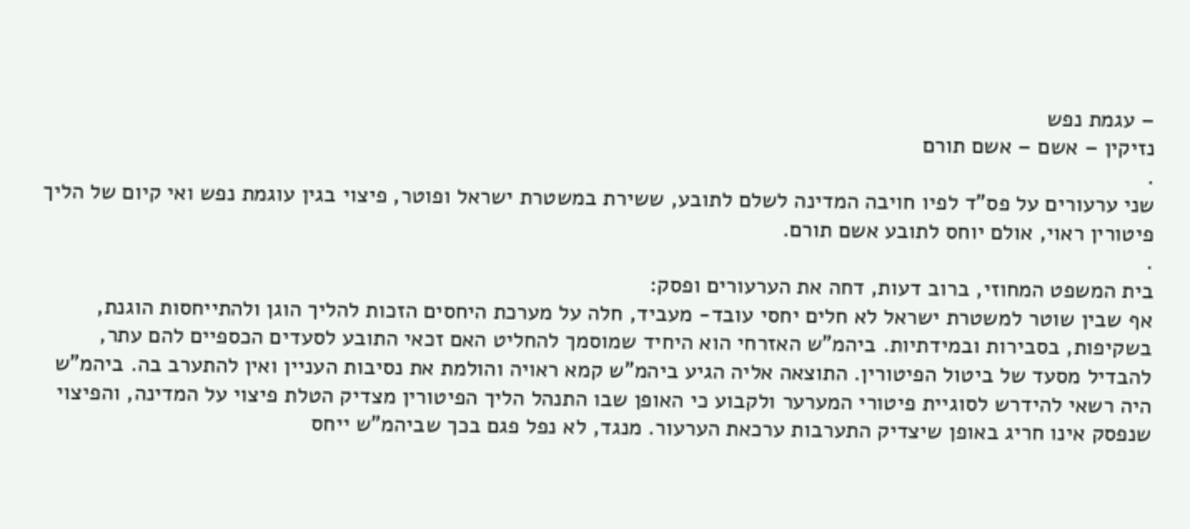– עגמת נפש
נזיקין – אשם – אשם תורם
.
שני ערעורים על פס"ד לפיו חויבה המדינה לשלם לתובע, ששירת במשטרת ישראל ופוטר, פיצוי בגין עוגמת נפש ואי קיום של הליך פיטורין ראוי, אולם יוחס לתובע אשם תורם.
.
בית המשפט המחוזי, ברוב דעות, דחה את הערעורים ופסק:
אף שבין שוטר למשטרת ישראל לא חלים יחסי עובד- מעביד, חלה על מערכת היחסים הזכות להליך הוגן ולהתייחסות הוגנת, בשקיפות, בסבירות ובמידתיות. ביהמ"ש האזרחי הוא היחיד שמוסמך להחליט האם זכאי התובע לסעדים הכספיים להם עתר, להבדיל מסעד של ביטול הפיטורין. התוצאה אליה הגיע ביהמ"ש קמא ראויה והולמת את נסיבות העניין ואין להתערב בה. ביהמ"ש היה רשאי להידרש לסוגיית פיטורי המערער ולקבוע כי האופן שבו התנהל הליך הפיטורין מצדיק הטלת פיצוי על המדינה, והפיצוי שנפסק אינו חריג באופן שיצדיק התערבות ערכאת הערעור. מנגד, לא נפל פגם בכך שביהמ"ש ייחס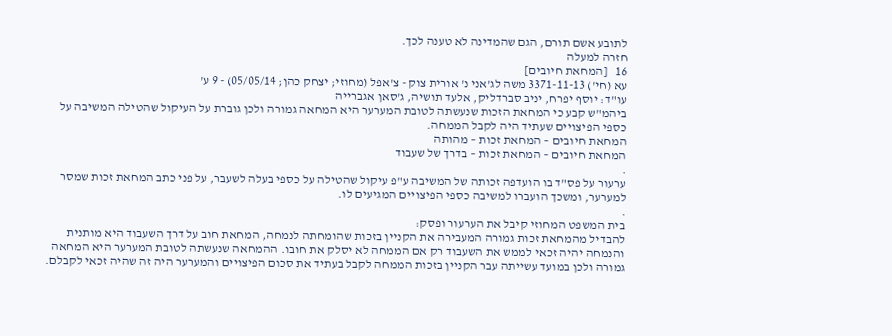לתובע אשם תורם, הגם שהמדינה לא טענה לכך.
חזרה למעלה
16   [המחאת חיובים]
עא (חי') 3371-11-13 משה לג'אני נ' אורית צוק - צ'אפל (מחוזי; יצחק כהן; 05/05/14) - 9 ע'
עו"ד: יוסף יפרח, יניב סברדליק, אלעד תושיה, ג'סאן אגברייה
ביהמ"ש קבע כי המחאת הזכות שנעשתה לטובת המערער היא המחאה גמורה ולכן גוברת על העיקול שהטילה המשיבה על כספי הפיצויים שעתיד היה לקבל הממחה.
המחאת חיובים – המחאת זכות – מהותה
המחאת חיובים – המחאת זכות – בדרך של שעבוד
.
ערעור על פס"ד בו הועדפה זכותה של המשיבה ע"פ עיקול שהטילה על כספי בעלה לשעבר, על פני כתב המחאת זכות שמסר למערער, ומשכך הועברו למשיבה כספי הפיצויים המגיעים לו.
.
בית המשפט המחוזי קיבל את הערעור ופסק:
להבדיל מהמחאת זכות גמורה המעבירה את הקניין בזכות שהומחתה לנמחה, המחאת חוב על דרך השעבוד היא מותנית והנמחה יהיה זכאי לממש את השעבוד רק אם הממחה לא יסלק את חובו. ההמחאה שנעשתה לטובת המערער היא המחאה גמורה ולכן במועד עשייתה עבר הקניין בזכות הממחה לקבל בעתיד את סכום הפיצויים והמערער היה זה שהיה זכאי לקבלם.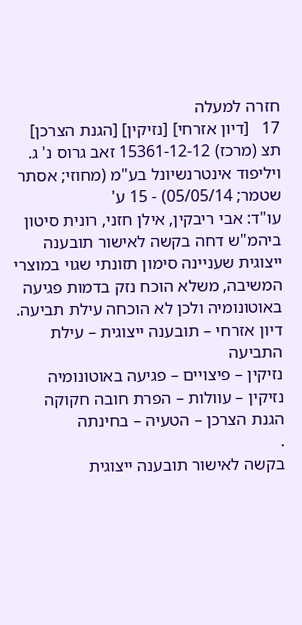חזרה למעלה
17   [דיון אזרחי] [נזיקין] [הגנת הצרכן]
תצ (מרכז) 15361-12-12 זאב גרוס נ' ג. ויליפוד אינטרנשיונל בע"מ (מחוזי; אסתר שטמר; 05/05/14) - 15 ע'
עו"ד: אבי ריבקין, אילן חזני, רונית סיטון
ביהמ"ש דחה בקשה לאישור תובענה ייצוגית שעניינה סימון תזונתי שגוי במוצרי המשיבה, משלא הוכח נזק בדמות פגיעה באוטונומיה ולכן לא הוכחה עילת תביעה.
דיון אזרחי – תובענה ייצוגית – עילת התביעה
נזיקין – פיצויים – פגיעה באוטונומיה
נזיקין – עוולות – הפרת חובה חקוקה
הגנת הצרכן – הטעיה – בחינתה
.
בקשה לאישור תובענה ייצוגית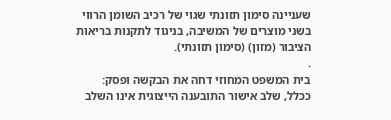שעניינה סימון תזונתי שגוי של רכיב השומן הרווי בשני מוצרים של המשיבה, בניגוד לתקנות בריאות הציבור (מזון) (סימון תזונתי).
.
בית המשפט המחוזי דחה את הבקשה ופסק:
ככלל, שלב אישור התובענה הייצוגית אינו השלב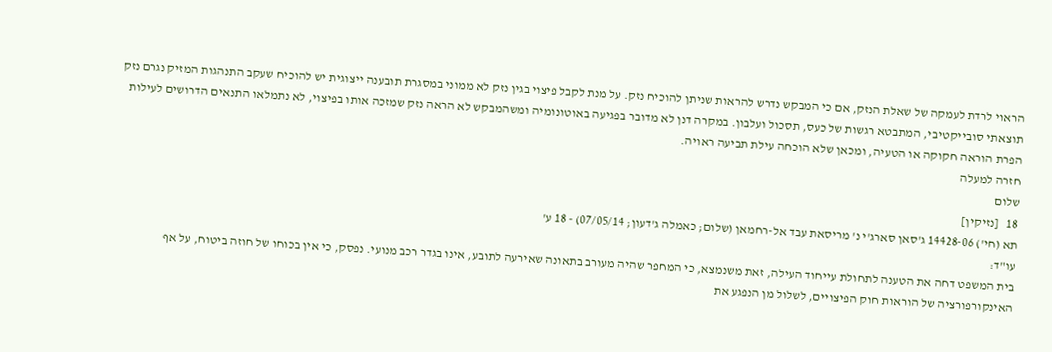הראוי לרדת לעמקה של שאלת הנזק, אם כי המבקש נדרש להראות שניתן להוכיח נזק. על מנת לקבל פיצוי בגין נזק לא ממוני במסגרת תובענה ייצוגית יש להוכיח שעקב התנהגות המזיק נגרם נזק תוצאתי סובייקטיבי, המתבטא רגשות של כעס, תסכול ועלבון. במקרה דנן לא מדובר בפגיעה באוטונומיה ומשהמבקש לא הראה נזק שמזכה אותו בפיצוי, לא נתמלאו התנאים הדרושים לעילות הפרת הוראה חקוקה או הטעיה, ומכאן שלא הוכחה עילת תביעה ראויה.
חזרה למעלה
שלום
18   [נזיקין]
תא (חי') 14428-06 ג'סאן סארג'י נ' מריסאת עבד אל-רחמאן (שלום; כאמלה ג'דעון; 07/05/14) - 18 ע'
עו"ד:
בית המשפט דחה את הטענה לתחולת עייחוד העילה, זאת משנמצא, כי המחפר שהיה מעורב בתאונה שאירעה לתובע, אינו בגדר רכב מנועי. נפסק, כי אין בכוחו של חוזה ביטוח, על אף האינקורפורציה של הוראות חוק הפיצויים, לשלול מן הנפגע את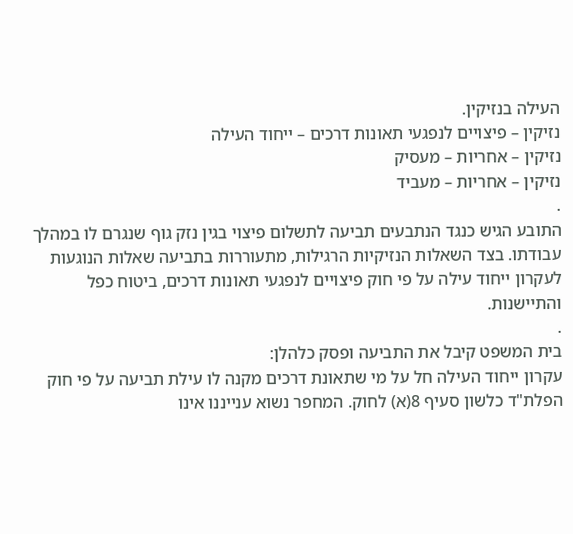העילה בנזיקין.
נזיקין – פיצויים לנפגעי תאונות דרכים – ייחוד העילה
נזיקין – אחריות – מעסיק
נזיקין – אחריות – מעביד
.
התובע הגיש כנגד הנתבעים תביעה לתשלום פיצוי בגין נזק גוף שנגרם לו במהלך עבודתו. בצד השאלות הנזיקיות הרגילות, מתעוררות בתביעה שאלות הנוגעות לעקרון ייחוד עילה על פי חוק פיצויים לנפגעי תאונות דרכים, ביטוח כפל והתיישנות.
.
בית המשפט קיבל את התביעה ופסק כלהלן:
עקרון ייחוד העילה חל על מי שתאונת דרכים מקנה לו עילת תביעה על פי חוק הפלת"ד כלשון סעיף 8(א) לחוק. המחפר נשוא ענייננו אינו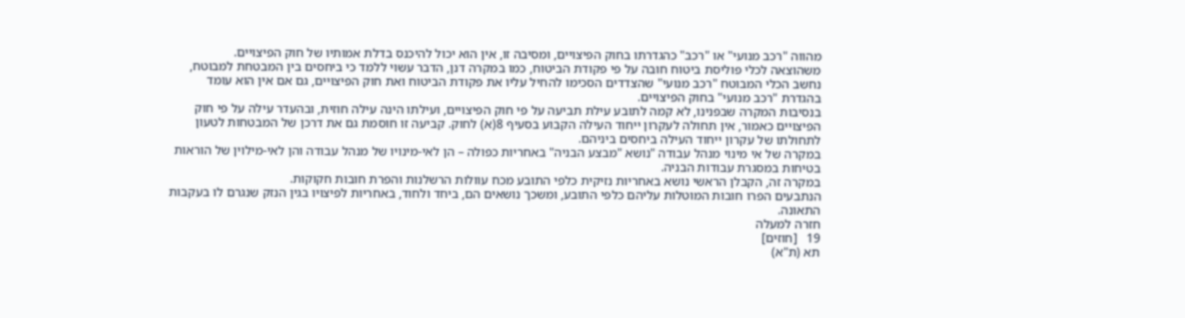מהווה "רכב מנועי" או "רכב" כהגדרתו בחוק הפיצויים, ומסיבה זו, אין הוא יכול להיכנס בדלת אמותיו של חוק הפיצויים.
משהוצאה לכלי פוליסת ביטוח חובה על פי פקודת הביטוח, כמו במקרה דנן, הדבר עשוי ללמד כי ביחסים בין המבטחת למבוטח, נחשב הכלי המבוטח "רכב מנועי" שהצדדים הסכימו להחיל עליו את פקודת הביטוח ואת חוק הפיצויים, גם אם אין הוא עומד בהגדרת "רכב מנועי" בחוק הפיצויים.
בנסיבות המקרה שבפנינו, לא קמה לתובע עילת תביעה על פי חוק הפיצויים, ועילתו הינה עילה חוזית, ובהעדר עילה על פי חוק הפיצויים כאמור, אין תחולה לעקרון ייחוד העילה הקבוע בסעיף 8(א) לחוק. קביעה זו חוסמת גם את דרכן של המבטחות לטעון לתחולתו של עקרון ייחוד העילה ביחסים ביניהם.
במקרה של אי מינוי מנהל עבודה "נושא "מבצע הבניה" באחריות כפולה – הן לאי-מינויו של מנהל עבודה והן לאי-מילוין של הוראות בטיחות במסגרת עבודות הבניה.
במקרה זה, הקבלן הראשי נושא באחריות נזיקית כלפי התובע מכח עוולות הרשלנות והפרת חובות חקוקות.
הנתבעים הפרו חובות המוטלות עליהם כלפי התובע, ומשכך נושאים הם, ביחד ולחוד, באחריות לפיצויו בגין הנזק שנגרם לו בעקבות התאונה.
חזרה למעלה
19   [חוזים]
תא (ת"א)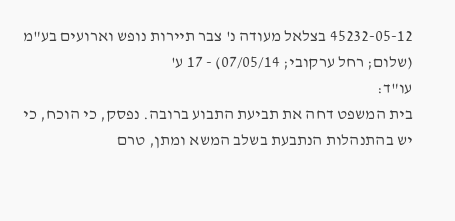45232-05-12 בצלאל מעודה נ' צבר תיירות נופש וארועים בע"מ (שלום; רחל ערקובי; 07/05/14) - 17 ע'
עו"ד:
בית המשפט דחה את תביעת התבוע ברובה. נפסק, כי הוכח, כי יש בהתנהלות הנתבעת בשלב המשא ומתן, טרם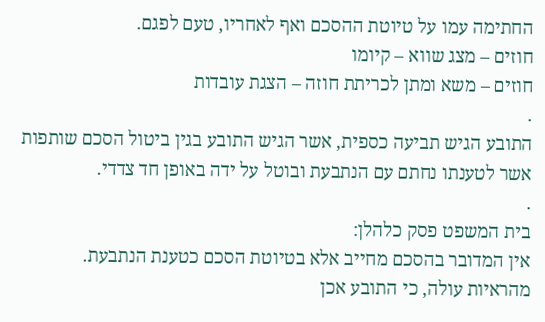החתימה עמו על טיוטת ההסכם ואף לאחריו, טעם לפגם.
חוזים – מצג שווא – קיומו
חוזים – משא ומתן לכריתת חוזה – הצגת עובדות
.
התובע הגיש תביעה כספית, אשר הגיש התובע בגין ביטול הסכם שותפות אשר לטענתו נחתם עם הנתבעת ובוטל על ידה באופן חד צדדי.
.
בית המשפט פסק כלהלן:
אין המדובר בהסכם מחייב אלא בטיוטת הסכם כטענת הנתבעת.
מהראיות עולה, כי התובע אכן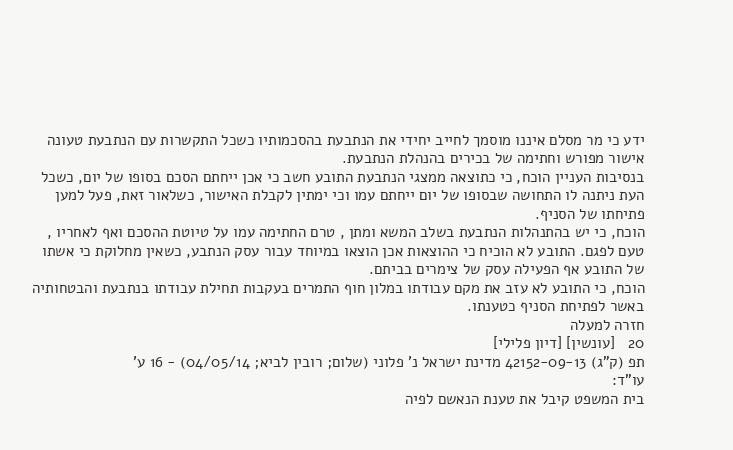ידע כי מר מסלם איננו מוסמך לחייב יחידי את הנתבעת בהסכמותיו כשכל התקשרות עם הנתבעת טעונה אישור מפורש וחתימה של בכירים בהנהלת הנתבעת.
בנסיבות העניין הוכח, כי כתוצאה ממצגי הנתבעת התובע חשב כי אכן ייחתם הסכם בסופו של יום, כשכל העת ניתנה לו התחושה שבסופו של יום ייחתם עמו וכי ימתין לקבלת האישור, כשלאור זאת, פעל למען פתיחתו של הסניף.
הוכח, כי יש בהתנהלות הנתבעת בשלב המשא ומתן , טרם החתימה עמו על טיוטת ההסכם ואף לאחריו , טעם לפגם. התובע לא הוכיח כי ההוצאות אכן הוצאו במיוחד עבור עסק הנתבע, כשאין מחלוקת כי אשתו של התובע אף הפעילה עסק של צימרים בביתם.
הוכח, כי התובע לא עזב את מקם עבודתו במלון חוף התמרים בעקבות תחילת עבודתו בנתבעת והבטחותיה באשר לפתיחת הסניף כטענתו.
חזרה למעלה
20   [עונשין] [דיון פלילי]
תפ (ק"ג) 42152-09-13 מדינת ישראל נ' פלוני (שלום; רובין לביא; 04/05/14) - 16 ע'
עו"ד:
בית המשפט קיבל את טענת הנאשם לפיה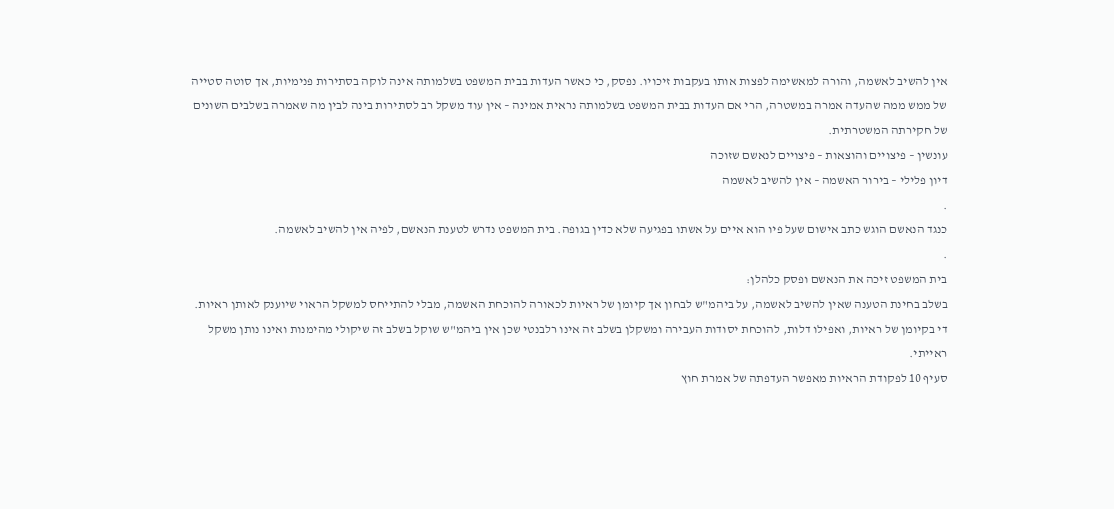אין להשיב לאשמה, והורה למאשימה לפצות אותו בעקבות זיכויו. נפסק, כי כאשר העדות בבית המשפט בשלמותה אינה לוקה בסתירות פנימיות, אך סוטה סטייה של ממש ממה שהעדה אמרה במשטרה, הרי אם העדות בבית המשפט בשלמותה נראית אמינה – אין עוד משקל רב לסתירות בינה לבין מה שאמרה בשלבים השונים של חקירתה המשטרתית.
עונשין – פיצויים והוצאות – פיצויים לנאשם שזוכה
דיון פלילי – בירור האשמה – אין להשיב לאשמה
.
כנגד הנאשם הוגש כתב אישום שעל פיו הוא איים על אשתו בפגיעה שלא כדין בגופה. בית המשפט נדרש לטענת הנאשם, לפיה אין להשיב לאשמה.
.
בית המשפט זיכה את הנאשם ופסק כלהלן:
בשלב בחינת הטענה שאין להשיב לאשמה, על ביהמ"ש לבחון אך קיומן של ראיות לכאורה להוכחת האשמה, מבלי להתייחס למשקל הראוי שיוענק לאותן ראיות. די בקיומן של ראיות, ואפילו דלות, להוכחת יסודות העבירה ומשקלן בשלב זה אינו רלבנטי שכן אין ביהמ"ש שוקל בשלב זה שיקולי מהימנות ואינו נותן משקל ראייתי.
סעיף 10 לפקודת הראיות מאפשר העדפתה של אמרת חוץ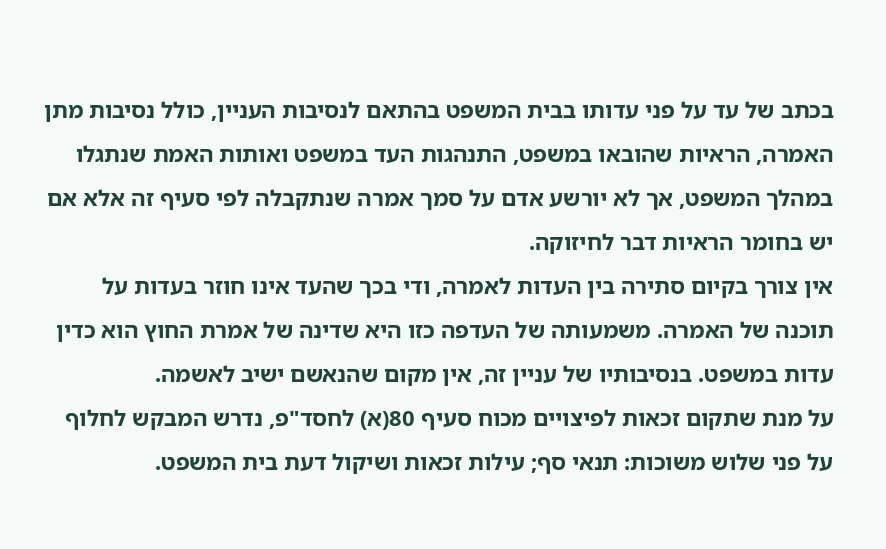בכתב של עד על פני עדותו בבית המשפט בהתאם לנסיבות העניין, כולל נסיבות מתן האמרה, הראיות שהובאו במשפט, התנהגות העד במשפט ואותות האמת שנתגלו במהלך המשפט, אך לא יורשע אדם על סמך אמרה שנתקבלה לפי סעיף זה אלא אם יש בחומר הראיות דבר לחיזוקה.
אין צורך בקיום סתירה בין העדות לאמרה, ודי בכך שהעד אינו חוזר בעדות על תוכנה של האמרה. משמעותה של העדפה כזו היא שדינה של אמרת החוץ הוא כדין עדות במשפט. בנסיבותיו של עניין זה, אין מקום שהנאשם ישיב לאשמה.
על מנת שתקום זכאות לפיצויים מכוח סעיף 80(א) לחסד"פ, נדרש המבקש לחלוף על פני שלוש משוכות: תנאי סף; עילות זכאות ושיקול דעת בית המשפט.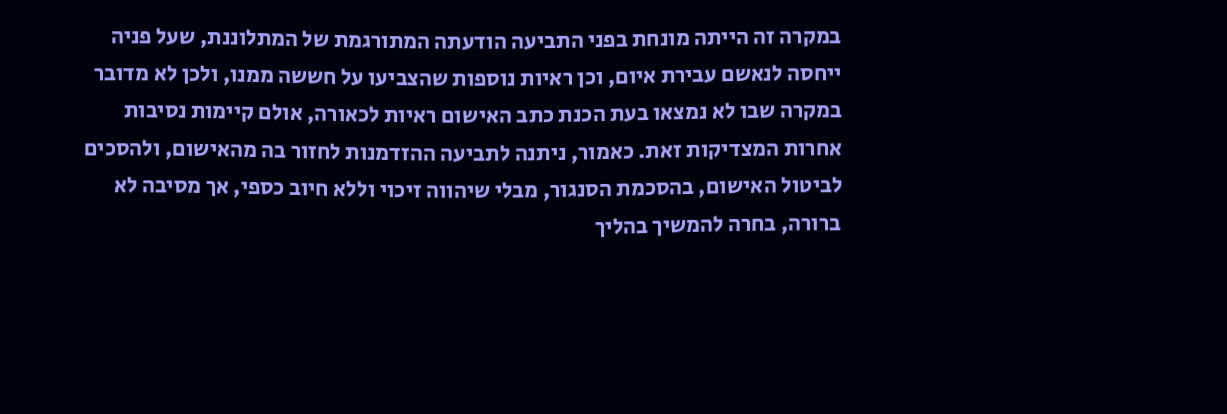במקרה זה הייתה מונחת בפני התביעה הודעתה המתורגמת של המתלוננת, שעל פניה ייחסה לנאשם עבירת איום, וכן ראיות נוספות שהצביעו על חששה ממנו, ולכן לא מדובר במקרה שבו לא נמצאו בעת הכנת כתב האישום ראיות לכאורה, אולם קיימות נסיבות אחרות המצדיקות זאת. כאמור, ניתנה לתביעה ההזדמנות לחזור בה מהאישום, ולהסכים לביטול האישום, בהסכמת הסנגור, מבלי שיהווה זיכוי וללא חיוב כספי, אך מסיבה לא ברורה, בחרה להמשיך בהליך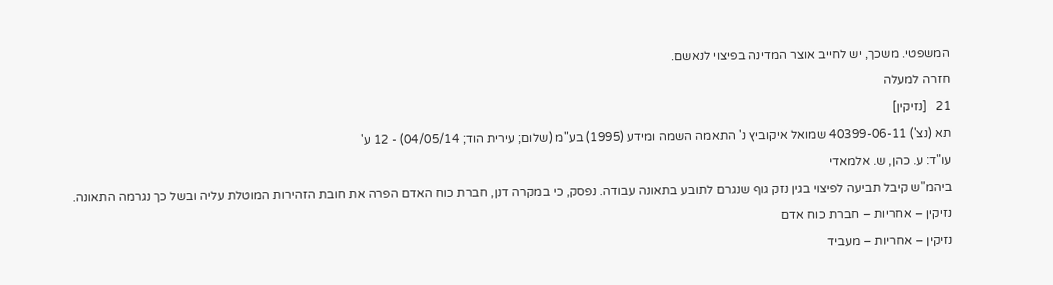המשפטי. משכך, יש לחייב אוצר המדינה בפיצוי לנאשם.
חזרה למעלה
21   [נזיקין]
תא (נצ') 40399-06-11 שמואל איקוביץ נ' התאמה השמה ומידע (1995) בע"מ (שלום; עירית הוד; 04/05/14) - 12 ע'
עו"ד: ע. כהן, ש. אלמאדי
ביהמ"ש קיבל תביעה לפיצוי בגין נזק גוף שנגרם לתובע בתאונה עבודה. נפסק, כי במקרה דנן, חברת כוח האדם הפרה את חובת הזהירות המוטלת עליה ובשל כך נגרמה התאונה.
נזיקין – אחריות – חברת כוח אדם
נזיקין – אחריות – מעביד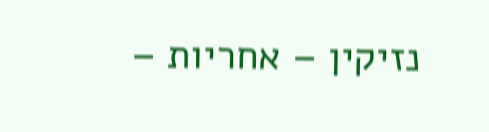נזיקין – אחריות –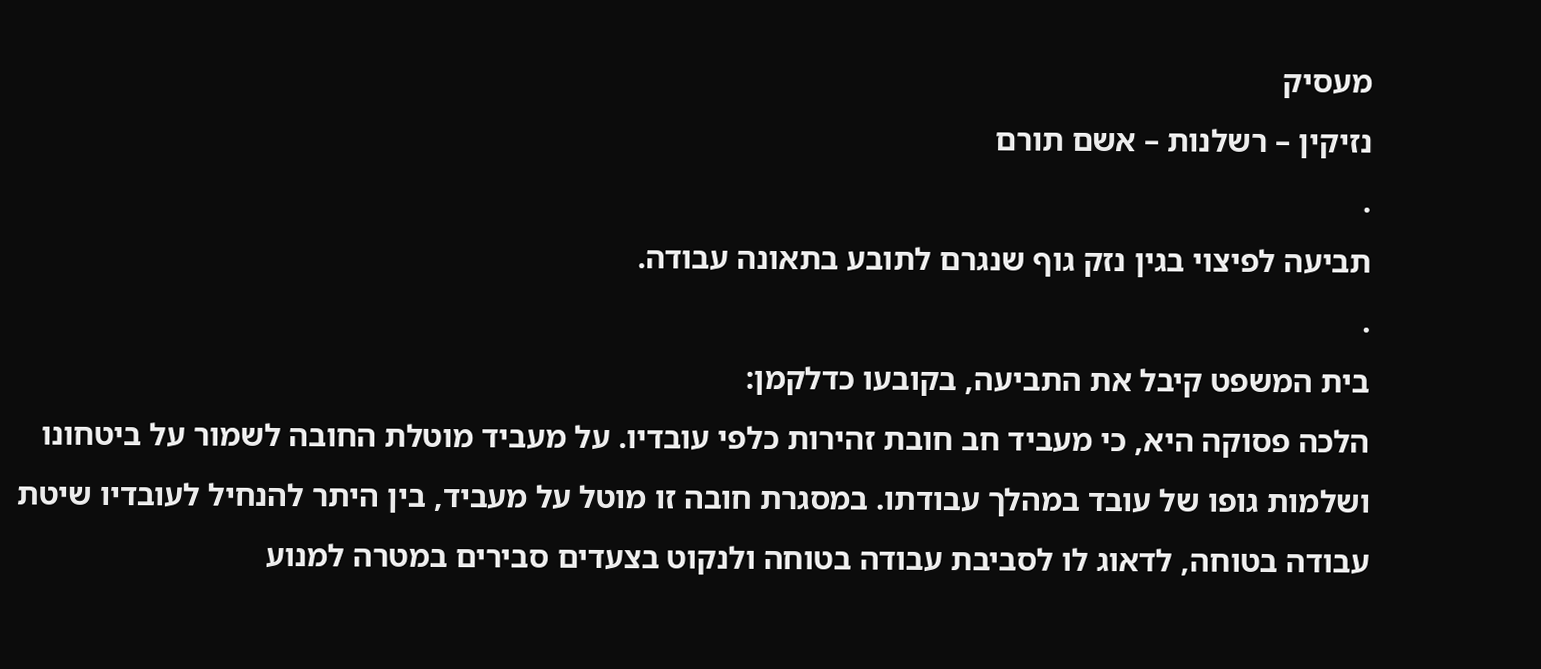מעסיק
נזיקין – רשלנות – אשם תורם
.
תביעה לפיצוי בגין נזק גוף שנגרם לתובע בתאונה עבודה.
.
בית המשפט קיבל את התביעה, בקובעו כדלקמן:
הלכה פסוקה היא, כי מעביד חב חובת זהירות כלפי עובדיו. על מעביד מוטלת החובה לשמור על ביטחונו ושלמות גופו של עובד במהלך עבודתו. במסגרת חובה זו מוטל על מעביד, בין היתר להנחיל לעובדיו שיטת עבודה בטוחה, לדאוג לו לסביבת עבודה בטוחה ולנקוט בצעדים סבירים במטרה למנוע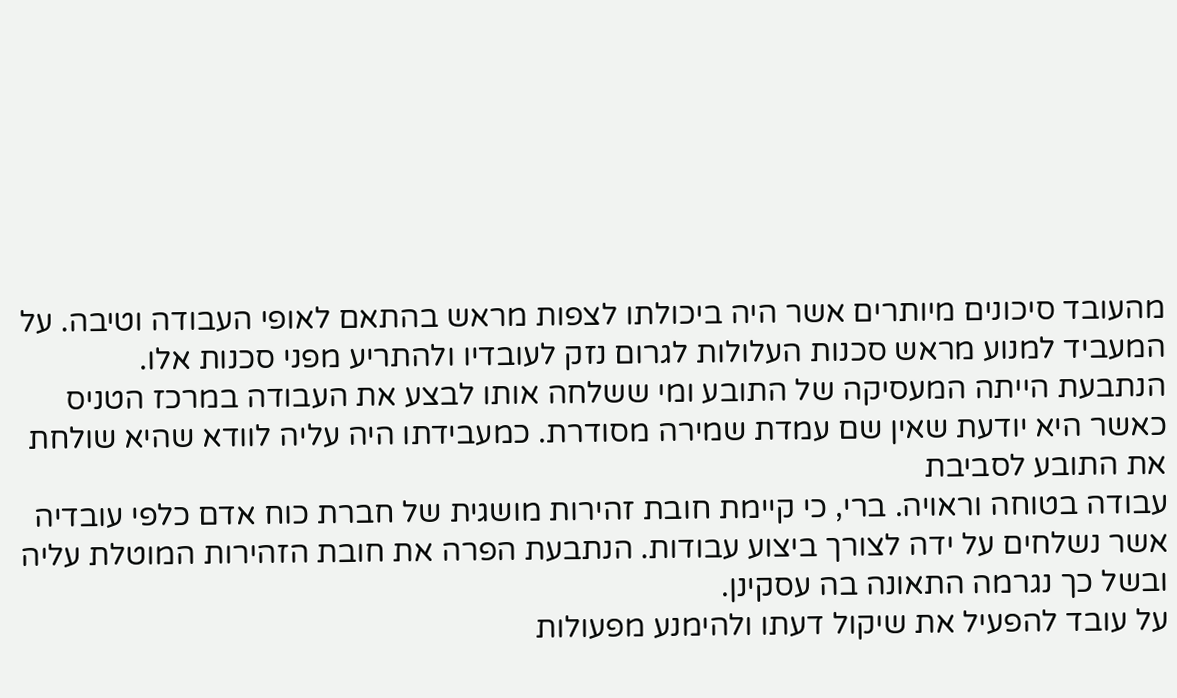מהעובד סיכונים מיותרים אשר היה ביכולתו לצפות מראש בהתאם לאופי העבודה וטיבה. על המעביד למנוע מראש סכנות העלולות לגרום נזק לעובדיו ולהתריע מפני סכנות אלו.
הנתבעת הייתה המעסיקה של התובע ומי ששלחה אותו לבצע את העבודה במרכז הטניס כאשר היא יודעת שאין שם עמדת שמירה מסודרת. כמעבידתו היה עליה לוודא שהיא שולחת את התובע לסביבת
עבודה בטוחה וראויה. ברי, כי קיימת חובת זהירות מושגית של חברת כוח אדם כלפי עובדיה אשר נשלחים על ידה לצורך ביצוע עבודות. הנתבעת הפרה את חובת הזהירות המוטלת עליה ובשל כך נגרמה התאונה בה עסקינן.
על עובד להפעיל את שיקול דעתו ולהימנע מפעולות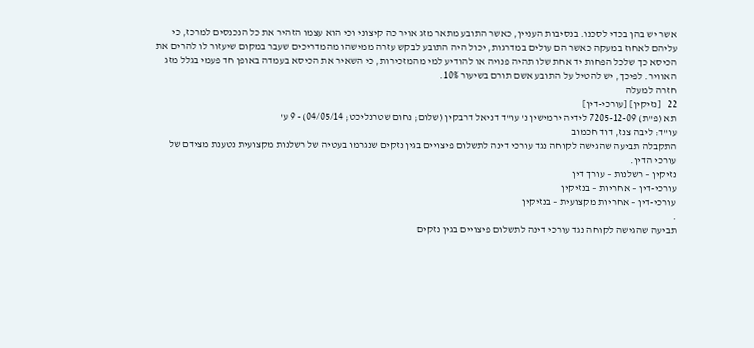אשר יש בהן בכדי לסכנו. בנסיבות העניין, כאשר התובע מתאר מזג אויר כה קיצוני וכי הוא עצמו הזהיר את כל הנכנסים למרכז, כי עליהם לאחוז במעקה כאשר הם עולים במדרגות, יכול היה התובע לבקש עזרה ממישהו מהמדריכים שעבר במקום שיעזור לו להרים את הכיסא כך שלכל הפחות יד אחת שלו תהיה פנויה או להודיע למי מהמזכירות, כי השאיר את הכיסא בעמדה באופן חד פעמי בגלל מזג האוויר. לפיכך, יש להטיל על התובע אשם תורם בשיעור 10%.
חזרה למעלה
22   [נזיקין] [עורכי-דין]
תא (פ"ת) 7205-12-09 לידיה ירמישין נ' עו"ד דניאל דרבקין (שלום; נחום שטרנליכט; 04/05/14) - 9 ע'
עו"ד: ליבה צנז, דוד חכמוב
התקבלה תביעה שהגישה לקוחה נגד עורכי דינה לתשלום פיצויים בגין נזקים שנגרמו בעטיה של רשלנות מקצועית נטענת מצידם של עורכי הדין.
נזיקין – רשלנות – עורך דין
עורכי-דין – אחריות – בנזיקין
עורכי-דין – אחריות מקצועית – בנזיקין
.
תביעה שהגישה לקוחה נגד עורכי דינה לתשלום פיצויים בגין נזקים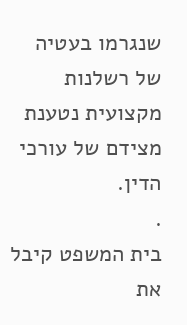שנגרמו בעטיה של רשלנות מקצועית נטענת מצידם של עורכי הדין.
.
בית המשפט קיבל את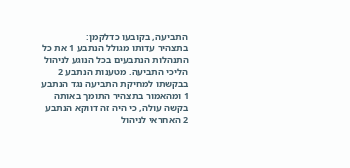התביעה, בקובעו כדלקמן:
בתצהיר עדותו מגולל הנתבע 1 את כל התנהלות הנתבעים בכל הנוגע לניהול הליכי התביעה. מטענות הנתבע 2 בבקשתו למחיקת התביעה נגד הנתבע 1 ומהאמור בתצהיר התומך באותה בקשה עולה, כי היה זה דווקא הנתבע 2 האחראי לניהול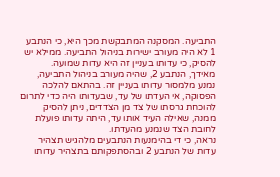התביעה. המסקנה המתבקשת מכך היא, כי הנתבע 1 לא היה מעורב ישירות בניהול התביעה. ממילא יש להסיק, כי עדותו בעניין זה היא עדות שמועה.
מאידך, הנתבע 2, שהיה מעורב בניהול התביעה, נמנע מלמסור עדותו בעניין זה. בהתאם להלכה הפסוקה, אי העדתו של עד, שבעדותו היה כדי לתרום להוכחת גרסתו של צד מן הצדדים, ניתן להסיק ממנה, שאילה העיד אותו עד, היתה עדותו פועלת לחובת הצד שנמנע מהעדתו.
נראה, כי די בהימנעות הנתבעים מלהגיש תצהיר עדות של הנתבע 2 ובהסתפקותם בתצהיר עדותו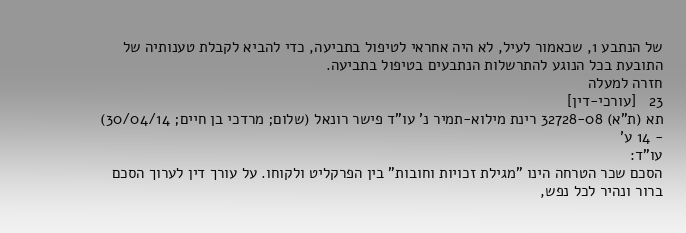של הנתבע 1, שכאמור לעיל, לא היה אחראי לטיפול בתביעה, כדי להביא לקבלת טענותיה של התובעת בכל הנוגע להתרשלות הנתבעים בטיפול בתביעה.
חזרה למעלה
23   [עורכי-דין]
תא (ת"א) 32728-08 רינת מילוא-תמיר נ' עו"ד פישר רונאל (שלום; מרדכי בן חיים; 30/04/14) - 14 ע'
עו"ד:
הסכם שכר הטרחה הינו "מגילת זכויות וחובות" בין הפרקליט ולקוחו. על עורך דין לערוך הסכם ברור ונהיר לכל נפש,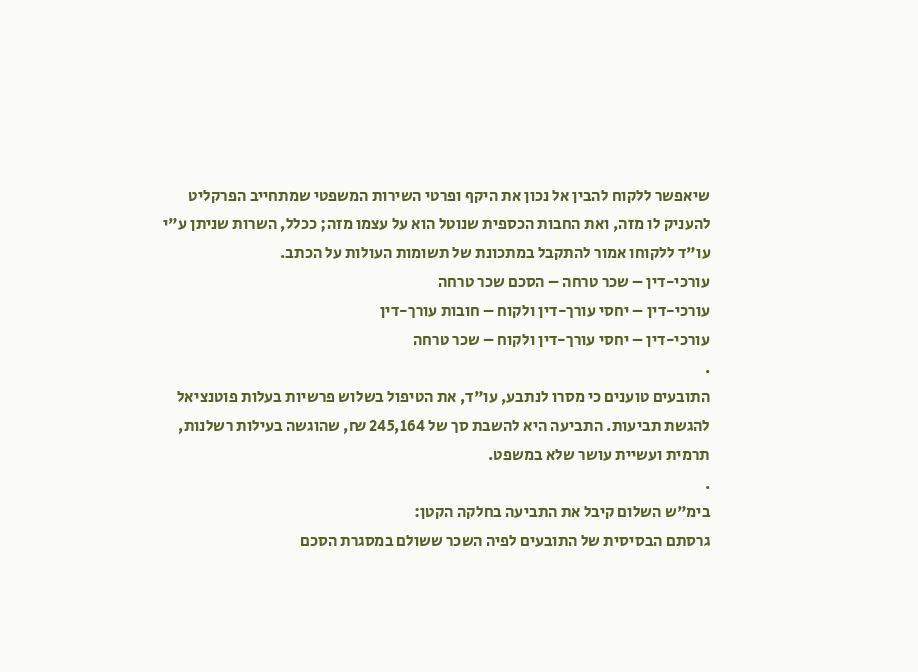שיאפשר ללקוח להבין אל נכון את היקף ופרטי השירות המשפטי שמתחייב הפרקליט להעניק לו מזה, ואת החבות הכספית שנוטל הוא על עצמו מזה; ככלל, השרות שניתן ע"י עו"ד ללקוחו אמור להתקבל במתכונת של תשומות העולות על הכתב.
עורכי-דין – שכר טרחה – הסכם שכר טרחה
עורכי-דין – יחסי עורך-דין ולקוח – חובות עורך-דין
עורכי-דין – יחסי עורך-דין ולקוח – שכר טרחה
.
התובעים טוענים כי מסרו לנתבע, עו"ד, את הטיפול בשלוש פרשיות בעלות פוטנציאל להגשת תביעות. התביעה היא להשבת סך של 245,164 ₪, שהוגשה בעילות רשלנות, תרמית ועשיית עושר שלא במשפט.
.
בימ"ש השלום קיבל את התביעה בחלקה הקטן:
גרסתם הבסיסית של התובעים לפיה השכר ששולם במסגרת הסכם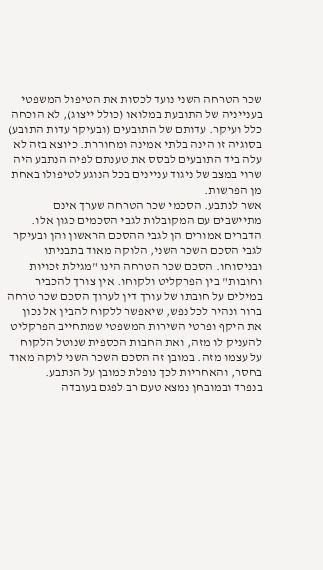שכר הטרחה השני נועד לכסות את הטיפול המשפטי בענייניה של התובעת במלואו (כולל ייצוג), לא הוכחה כלל ועיקר. עדותם של התובעים (ובעיקר עדות התובע) בסוגיה זו הינה בלתי אמינה ומחוררת. כיוצא בזה לא עלה ביד התובעים לבסס את טענתם לפיה הנתבע היה שרוי במצב של ניגוד עניינים בכל הנוגע לטיפולו באחת מן הפרשות.
אשר לנתבע. הסכמי שכר הטרחה שערך אינם מתיישבים עם המקובלות לגבי הסכמים כגון אלו. הדברים אמורים הן לגבי ההסכם הראשון והן ובעיקר לגבי הסכם השכר השני, הלוקה מאוד בתבניתו ובניסוחו. הסכם שכר הטרחה הינו "מגילת זכויות וחובות" בין הפרקליט ולקוחו. אין צורך להכביר במילים על חובתו של עורך דין לערוך הסכם שכר טרחה ברור ונהיר לכל נפש, שיאפשר ללקוח להבין אל נכון את היקף ופרטי השירות המשפטי שמתחייב הפרקליט להעניק לו מזה, ואת החבות הכספית שנוטל הלקוח על עצמו מזה. במובן זה הסכם השכר השני לוקה מאוד בחסר, והאחריות לכך נופלת כמובן על הנתבע.
בנפרד ובמובחן נמצא טעם רב לפגם בעובדה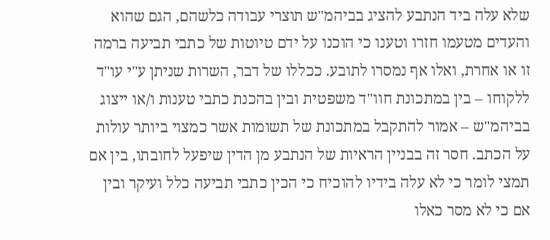שלא עלה ביד הנתבע להציג בביהמ"ש תוצרי עבודה כלשהם, הגם שהוא והעדים מטעמו חזרו וטענו כי הוכנו על ידם טיוטות של כתבי תביעה ברמה זו או אחרת, ואלו אף נמסרו לתובע. ככללו של דבר, השרות שניתן ע"י עו"ד ללקוחו – בין במתכונת חוו"ד משפטית ובין בהכנת כתבי טענות ו/או ייצוג בביהמ"ש – אמור להתקבל במתכונת של תשומות אשר כמצוי ביותר עולות על הכתב. חסר זה בבניין הראיות של הנתבע מן הדין שיפעל לחובתו, בין אם תמצי לומר כי לא עלה בידיו להוכיח כי הכין כתבי תביעה כלל ועיקר ובין אם כי לא מסר כאלו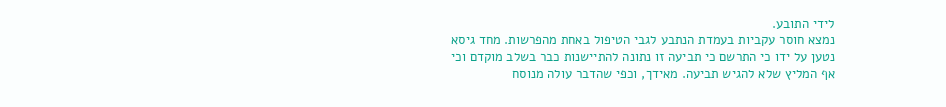לידי התובע.
נמצא חוסר עקביות בעמדת הנתבע לגבי הטיפול באחת מהפרשות. מחד גיסא נטען על ידו כי התרשם כי תביעה זו נתונה להתיישנות כבר בשלב מוקדם וכי אף המליץ שלא להגיש תביעה. מאידך, וכפי שהדבר עולה מנוסח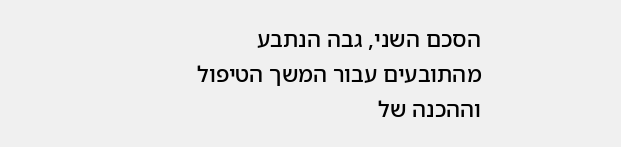הסכם השני, גבה הנתבע מהתובעים עבור המשך הטיפול וההכנה של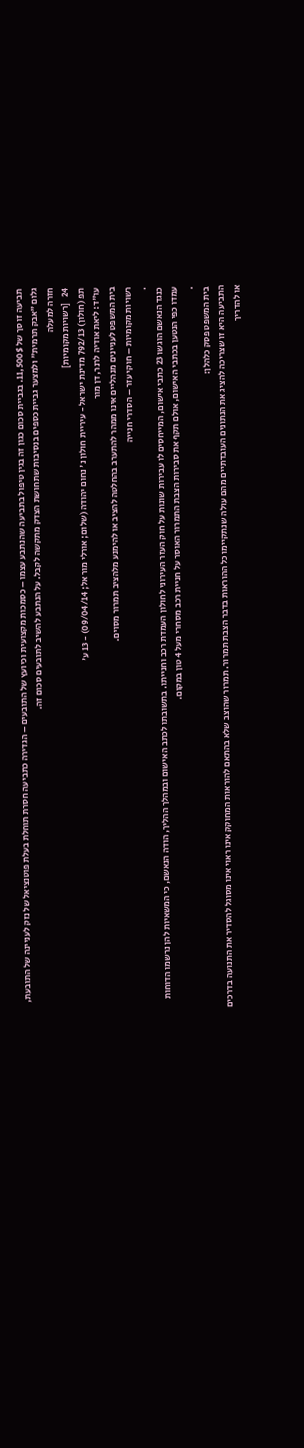תביעה זו סך של 11,500$. בגביית סכום כגון זה בגין טיפול בתביעה שהנתבע עצמו – כסמכות מקצועית וכיועץ של התובעים – הגדירה כתביעה חסרת תוחלת בעלת פוטנציאל של נזק לעניינה של התובעת, גלום "אבק תרמית" ולמצער גביית כספים בנסיבות שתחושת הצדק מתקשה לקבל. על הנתבע להשיב לתובעים סכום זה.
חזרה למעלה
24   [רשויות מקומיות]
תפ (חולון) 792/13 מדינת ישראל - עיריית חולון נ' נחום יהודה (שלום; אורלי מור אל; 09/04/14) - 13 ע'
עו"ד: ליאת אודיה לרנר, דן מור
בית המשפט לעניינים מנהליים אינו ממהר להתערב בהחלטה להציב או להימנע מלהציב תמרור מסוים.
רשויות מקומיות – חוקי עזר – הסדרי חנייה
.
כנגד הנאשם הוגשו 23 כתבי אישום, המייחסים לו עבירות שונות על חוק העזר העירוני לחולון העמדת רכב וחנייתו. בתשובתו לכתב האישום ובמהלך ההליך, הודה הנאשם, כי המשאיות להן נרשמו הדוחות עמדו כפי הנטען בכתבי האישום, אולם תקף את סבירות הצבת התמרור האוסר על חניית רכב מסחרי מעל 4 טון במקום.
.
בית המשפט פסק כלהלן:
התביעה היא זו שצריכה להציג את הנתונים העובדתיים מהם עולה שנתקיימו כל ההוראות בדבר הצבת תמרור. תמרור שהוצב שלא בהתאם להוראות המחוקק אינו ראוי אינו מסוגל להסדיר את התנועה בדרכים או להדריך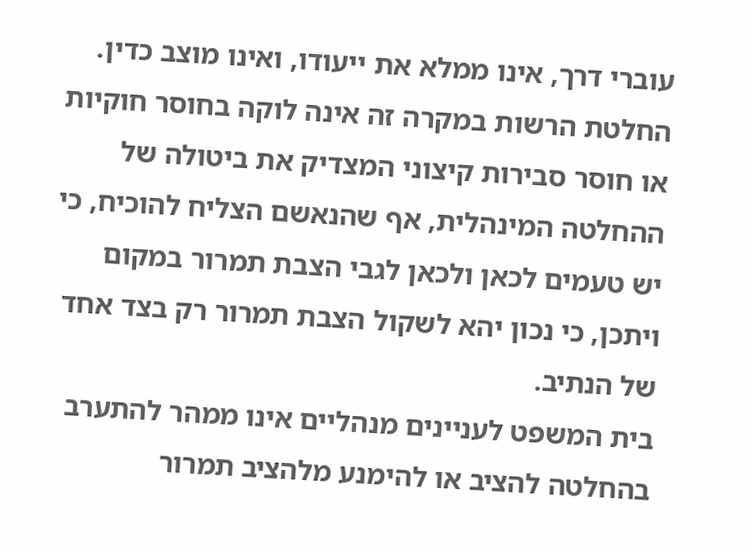עוברי דרך, אינו ממלא את ייעודו, ואינו מוצב כדין.
החלטת הרשות במקרה זה אינה לוקה בחוסר חוקיות או חוסר סבירות קיצוני המצדיק את ביטולה של ההחלטה המינהלית, אף שהנאשם הצליח להוכיח, כי יש טעמים לכאן ולכאן לגבי הצבת תמרור במקום ויתכן, כי נכון יהא לשקול הצבת תמרור רק בצד אחד של הנתיב.
בית המשפט לעניינים מנהליים אינו ממהר להתערב בהחלטה להציב או להימנע מלהציב תמרור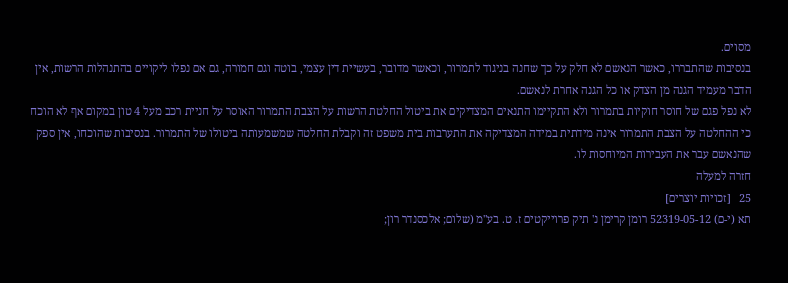מסוים.
בנסיבות שהתבררו, כאשר הנאשם לא חלק על כך שחנה בניגוד לתמרור, וכאשר מדובר, בעשיית דין עצמי, בוטה וגם חמורה, גם אם נפלו ליקויים בהתנהלות הרשות, אין הדבר מעמיד הגנה מן הצדק או כל הגנה אחרת לנאשם.
לא נפל פגם של חוסר חוקיות בתמרור ולא התקיימו התנאים המצדיקים את ביטול החלטת הרשות על הצבת התמרור האוסר על חניית רכב מעל 4 טון במקום אף לא הוכח כי ההחלטה על הצבת התמרור אינה מידתית במידה המצדיקה את התערבות בית משפט זה וקבלת החלטה שמשמעותה ביטולו של התמרור. בנסיבות שהוכחו, אין ספק שהנאשם עבר את העבירות המיוחסות לו.
חזרה למעלה
25   [זכויות יוצרים]
תא (י-ם) 52319-05-12 רומן קרימן נ' תיק פרוייקטים ז. ט. בע"מ (שלום; אלכסנדר רון;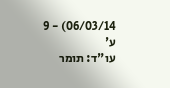06/03/14) - 9 ע'
עו"ד: תומר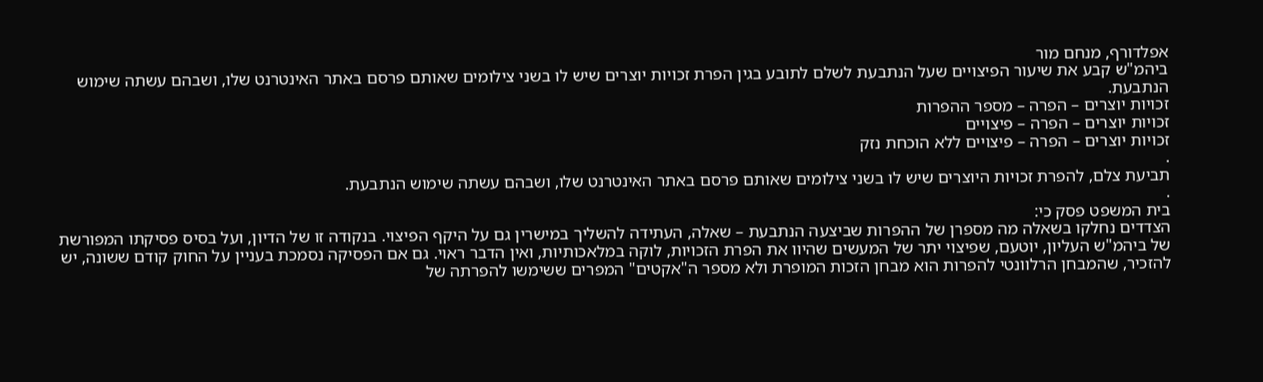אפלדורף, מנחם מור
ביהמ"ש קבע את שיעור הפיצויים שעל הנתבעת לשלם לתובע בגין הפרת זכויות יוצרים שיש לו בשני צילומים שאותם פרסם באתר האינטרנט שלו, ושבהם עשתה שימוש הנתבעת.
זכויות יוצרים – הפרה – מספר ההפרות
זכויות יוצרים – הפרה – פיצויים
זכויות יוצרים – הפרה – פיצויים ללא הוכחת נזק
.
תביעת צלם, להפרת זכויות היוצרים שיש לו בשני צילומים שאותם פרסם באתר האינטרנט שלו, ושבהם עשתה שימוש הנתבעת.
.
בית המשפט פסק כי:
הצדדים נחלקו בשאלה מה מספרן של ההפרות שביצעה הנתבעת – שאלה, העתידה להשליך במישרין גם על היקף הפיצוי. בנקודה זו של הדיון, ועל בסיס פסיקתו המפורשת של ביהמ"ש העליון, יוטעם, שפיצוי יתר של המעשים שהיוו את הפרת הזכויות, לוקה במלאכותיות, ואין הדבר ראוי. גם אם הפסיקה נסמכת בעניין על החוק קודם ששונה, יש להזכיר, שהמבחן הרלוונטי להפרות הוא מבחן הזכות המופרת ולא מספר ה"אקטים" המפרים ששימשו להפרתה של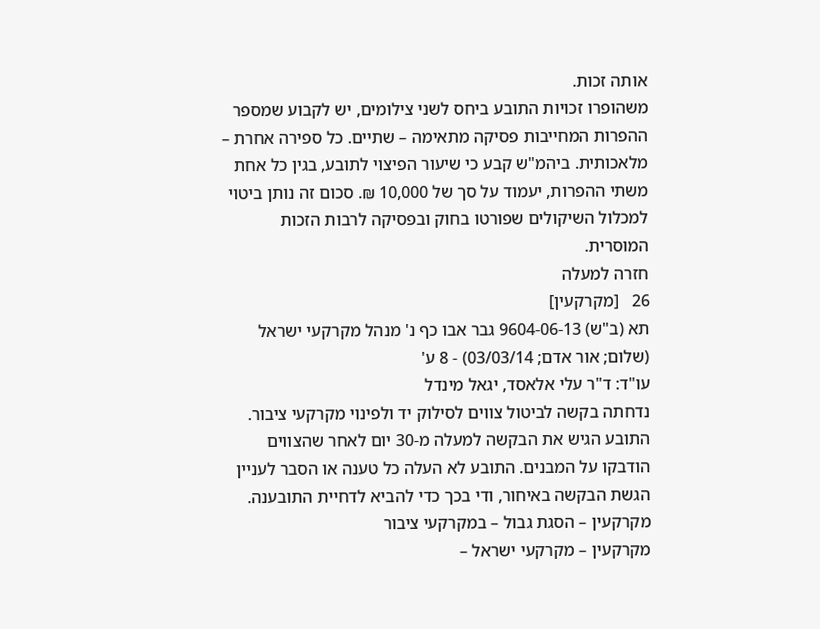אותה זכות.
משהופרו זכויות התובע ביחס לשני צילומים, יש לקבוע שמספר ההפרות המחייבות פסיקה מתאימה – שתיים. כל ספירה אחרת – מלאכותית. ביהמ"ש קבע כי שיעור הפיצוי לתובע, בגין כל אחת משתי ההפרות, יעמוד על סך של 10,000 ₪. סכום זה נותן ביטוי למכלול השיקולים שפורטו בחוק ובפסיקה לרבות הזכות המוסרית.
חזרה למעלה
26   [מקרקעין]
תא (ב"ש) 9604-06-13 גבר אבו כף נ' מנהל מקרקעי ישראל (שלום; אור אדם; 03/03/14) - 8 ע'
עו"ד: ד"ר עלי אלאסד, יגאל מינדל
נדחתה בקשה לביטול צווים לסילוק יד ולפינוי מקרקעי ציבור. התובע הגיש את הבקשה למעלה מ-30 יום לאחר שהצווים הודבקו על המבנים. התובע לא העלה כל טענה או הסבר לעניין הגשת הבקשה באיחור, ודי בכך כדי להביא לדחיית התובענה.
מקרקעין – הסגת גבול – במקרקעי ציבור
מקרקעין – מקרקעי ישראל –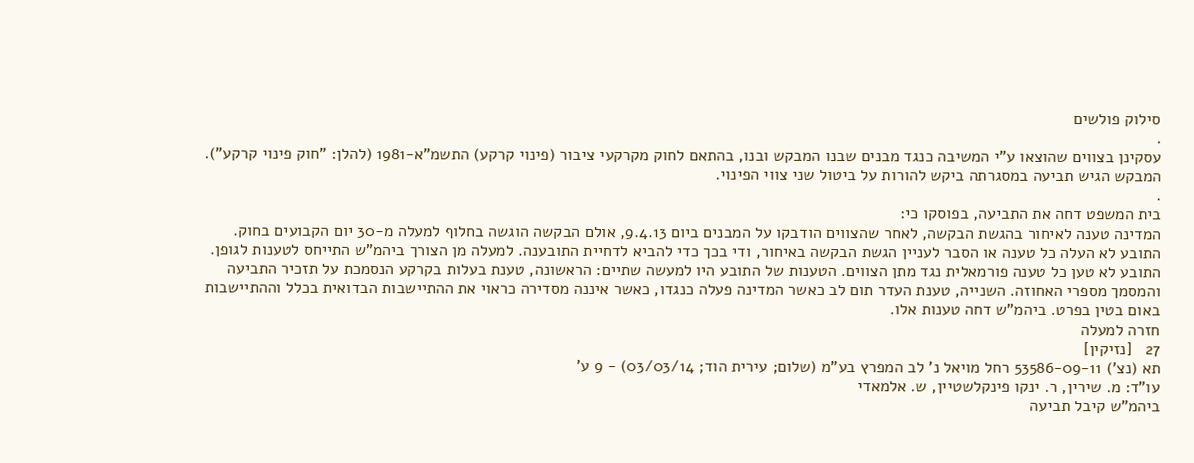סילוק פולשים
.
עסקינן בצווים שהוצאו ע"י המשיבה כנגד מבנים שבנו המבקש ובנו, בהתאם לחוק מקרקעי ציבור (פינוי קרקע) התשמ"א-1981 (להלן: "חוק פינוי קרקע"). המבקש הגיש תביעה במסגרתה ביקש להורות על ביטול שני צווי הפינוי.
.
בית המשפט דחה את התביעה, בפוסקו כי:
המדינה טענה לאיחור בהגשת הבקשה, לאחר שהצווים הודבקו על המבנים ביום 9.4.13, אולם הבקשה הוגשה בחלוף למעלה מ-30 יום הקבועים בחוק. התובע לא העלה כל טענה או הסבר לעניין הגשת הבקשה באיחור, ודי בכך כדי להביא לדחיית התובענה. למעלה מן הצורך ביהמ"ש התייחס לטענות לגופן.
התובע לא טען כל טענה פורמאלית נגד מתן הצווים. הטענות של התובע היו למעשה שתיים: הראשונה, טענת בעלות בקרקע הנסמכת על תזכיר התביעה והמסמך מספרי האחוזה. השנייה, טענת העדר תום לב כאשר המדינה פעלה כנגדו, כאשר איננה מסדירה כראוי את ההתיישבות הבדואית בכלל וההתיישבות באום בטין בפרט. ביהמ"ש דחה טענות אלו.
חזרה למעלה
27   [נזיקין]
תא (נצ') 53586-09-11 רחל מויאל נ' לב המפרץ בע"מ (שלום; עירית הוד; 03/03/14) - 9 ע'
עו"ד: מ. שירין, ר. ינקו פינקלשטיין, ש. אלמאדי
ביהמ"ש קיבל תביעה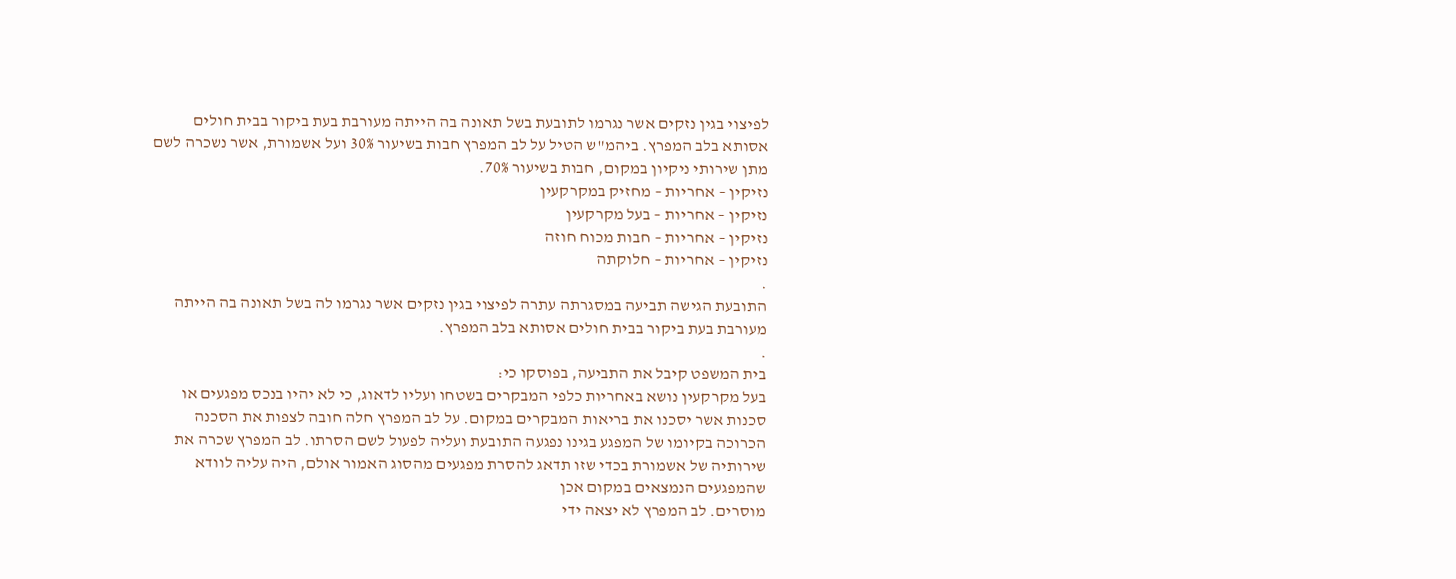לפיצוי בגין נזקים אשר נגרמו לתובעת בשל תאונה בה הייתה מעורבת בעת ביקור בבית חולים אסותא בלב המפרץ. ביהמ"ש הטיל על לב המפרץ חבות בשיעור 30% ועל אשמורת, אשר נשכרה לשם מתן שירותי ניקיון במקום, חבות בשיעור 70%.
נזיקין – אחריות – מחזיק במקרקעין
נזיקין – אחריות – בעל מקרקעין
נזיקין – אחריות – חבות מכוח חוזה
נזיקין – אחריות – חלוקתה
.
התובעת הגישה תביעה במסגרתה עתרה לפיצוי בגין נזקים אשר נגרמו לה בשל תאונה בה הייתה מעורבת בעת ביקור בבית חולים אסותא בלב המפרץ.
.
בית המשפט קיבל את התביעה, בפוסקו כי:
בעל מקרקעין נושא באחריות כלפי המבקרים בשטחו ועליו לדאוג, כי לא יהיו בנכס מפגעים או סכנות אשר יסכנו את בריאות המבקרים במקום. על לב המפרץ חלה חובה לצפות את הסכנה הכרוכה בקיומו של המפגע בגינו נפגעה התובעת ועליה לפעול לשם הסרתו. לב המפרץ שכרה את שירותיה של אשמורת בכדי שזו תדאג להסרת מפגעים מהסוג האמור אולם, היה עליה לוודא שהמפגעים הנמצאים במקום אכן
מוסרים. לב המפרץ לא יצאה ידי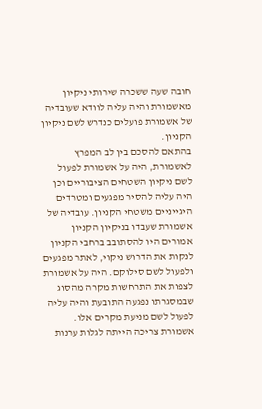חובה שעה ששכרה שירותי ניקיון מאשמורת והיה עליה לוודא שעובדיה של אשמורת פועלים כנדרש לשם ניקיון הקניון.
בהתאם להסכם בין לב המפרץ לאשמורת, היה על אשמורת לפעול לשם ניקיון השטחים הציבוריים וכן היה עליה להסיר מפגעים ומטרדים היגייניים משטחי הקניון. עובדיה של אשמורת שעבדו בניקיון הקניון אמורים היו להסתובב ברחבי הקניון לנקות את הדרוש ניקוי, לאתר מפגעים ולפעול לשם סילוקם. היה על אשמורת לצפות את התרחשות מקרה מהסוג שבמסגרתו נפגעה התובעת והיה עליה לפעול לשם מניעת מקרים אלו. אשמורת צריכה הייתה לגלות ערנות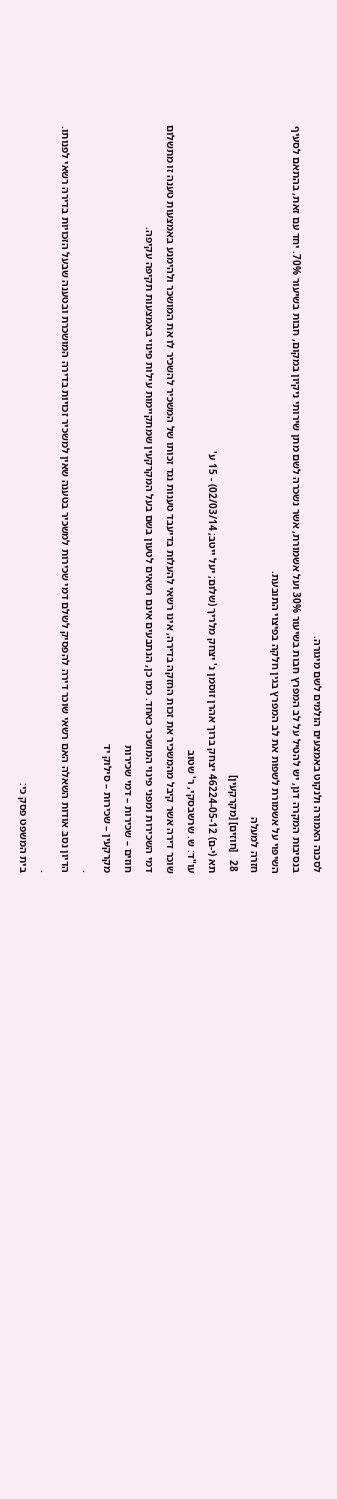לסכנה האמורה ולנקוט באמצעים הולמים לשם מיגורה.
בנסיבות המקרה דנן, יש להטיל על לב המפרץ חבות בשיעור 30% ועל אשמורת, אשר נשכרה לשם מתן שירותי ניקיון במקום, חבות בשיעור 70%. יחד עם זאת, בהתאם לסעיף השיפוי על אשמורת לשפות את לב המפרץ בגין חלקה בפיצוי התובעת.
חזרה למעלה
28   [חוזים] [מקרקעין]
תא (י-ם) 46224-05-12 יצחק ברוך אהרן זוסמן נ' יצחק מלריך (שלום; יעל ייטב; 02/03/14) - 15 ע'
עו"ד: ש. שרשבסקי, ר' שטוב
שוכר דירה אשר קיבל מהמשכיר את זכות החזקה בדירה, אינו רשאי להעלות בדיעבד טענות נגד זכותו של המשכיר להשכיר לו את המושכר ולהימנע באמצעות טענה זו מתשלום דמי השכירות ומפני פינוי המושכר כאחד. כמו כן, הנתבעים אינם רשאים לטעון בשם בעל המקרקעין שמתקיימות עילות פינוי באמצעות תקיפה עקיפה.
חוזים – שכירות – דמי שכירות
מקרקעין – שכירות – סילוק יד
.
הדיון נסב אודות השאלה האם רשאי שוכר דירה להפסיק לשלם דמי שכירות למשכיר בטענה שאין למשכיר זכויות בדירה המושכרת ובטענה שבעל הזכויות בדירה רשאי לפנותו.
.
בית המשפט פסק כי: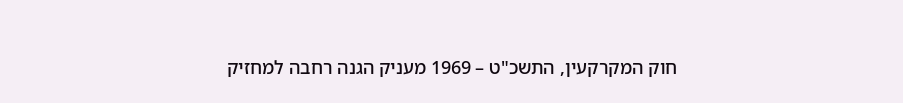חוק המקרקעין, התשכ"ט – 1969 מעניק הגנה רחבה למחזיק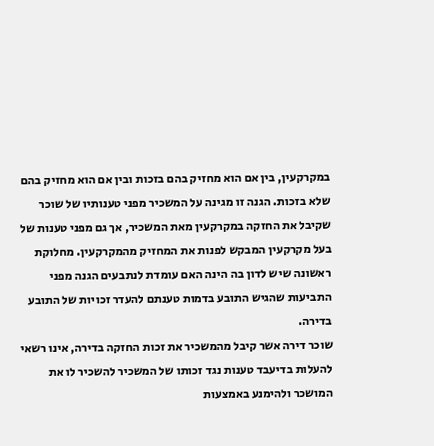במקרקעין, בין אם הוא מחזיק בהם בזכות ובין אם הוא מחזיק בהם שלא בזכות. הגנה זו מגינה על המשכיר מפני טענותיו של שוכר שקיבל את החזקה במקרקעין מאת המשכיר, אך גם מפני טענות של בעל מקרקעין המבקש לפנות את המחזיק מהמקרקעין. מחלוקת ראשונה שיש לדון בה הינה האם עומדת לנתבעים הגנה מפני התביעות שהגיש התובע בדמות טענתם להעדר זכויות של התובע בדירה.
שוכר דירה אשר קיבל מהמשכיר את זכות החזקה בדירה, אינו רשאי להעלות בדיעבד טענות נגד זכותו של המשכיר להשכיר לו את המושכר ולהימנע באמצעות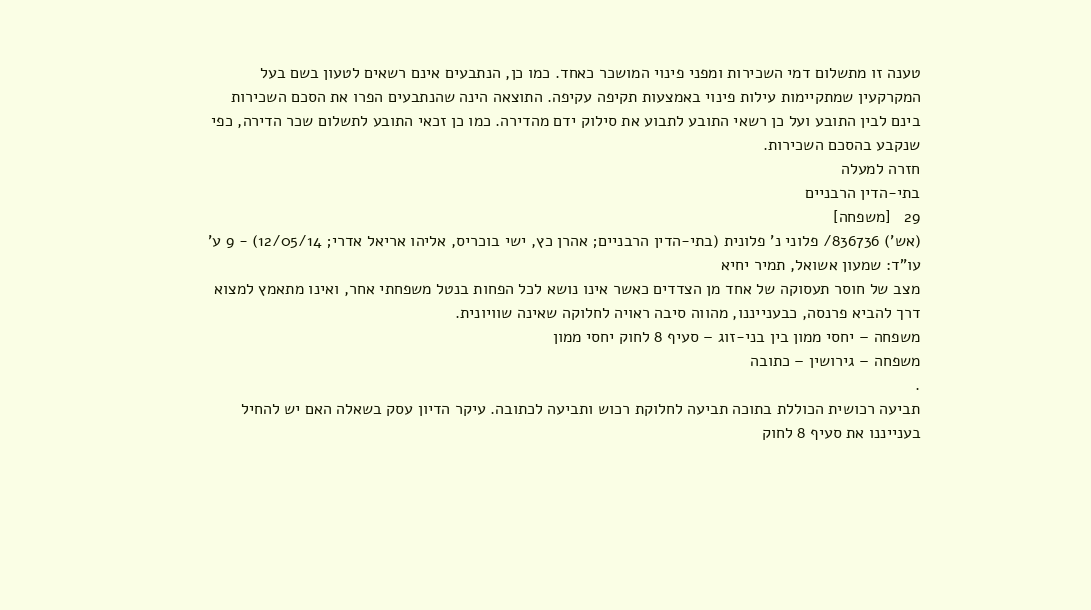טענה זו מתשלום דמי השכירות ומפני פינוי המושכר כאחד. כמו כן, הנתבעים אינם רשאים לטעון בשם בעל המקרקעין שמתקיימות עילות פינוי באמצעות תקיפה עקיפה. התוצאה הינה שהנתבעים הפרו את הסכם השכירות בינם לבין התובע ועל כן רשאי התובע לתבוע את סילוק ידם מהדירה. כמו כן זכאי התובע לתשלום שכר הדירה, כפי שנקבע בהסכם השכירות.
חזרה למעלה
בתי-הדין הרבניים
29   [משפחה]
(אש') 836736/ פלוני נ' פלונית (בתי-הדין הרבניים; אהרן כץ, ישי בוכריס, אליהו אריאל אדרי; 12/05/14) - 9 ע'
עו"ד: שמעון אשואל, תמיר יחיא
מצב של חוסר תעסוקה של אחד מן הצדדים כאשר אינו נושא לכל הפחות בנטל משפחתי אחר, ואינו מתאמץ למצוא דרך להביא פרנסה, כבענייננו, מהווה סיבה ראויה לחלוקה שאינה שוויונית.
משפחה – יחסי ממון בין בני-זוג – סעיף 8 לחוק יחסי ממון
משפחה – גירושין – כתובה
.
תביעה רכושית הכוללת בתוכה תביעה לחלוקת רכוש ותביעה לכתובה. עיקר הדיון עסק בשאלה האם יש להחיל בענייננו את סעיף 8 לחוק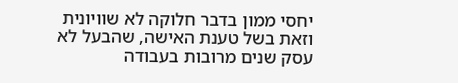יחסי ממון בדבר חלוקה לא שוויונית וזאת בשל טענת האישה, שהבעל לא עסק שנים מרובות בעבודה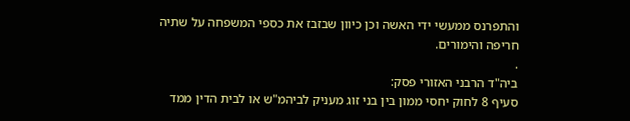והתפרנס ממעשי ידי האשה וכן כיוון שבזבז את כספי המשפחה על שתיה חריפה והימורים.
.
ביה"ד הרבני האזורי פסק:
סעיף 8 לחוק יחסי ממון בין בני זוג מעניק לביהמ"ש או לבית הדין ממד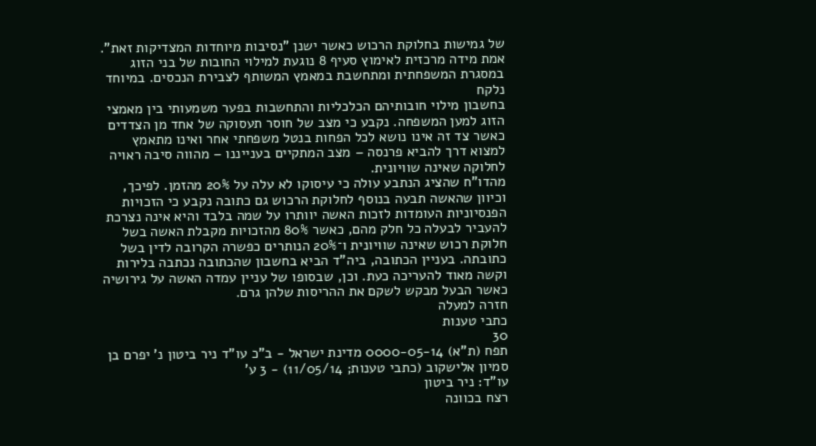של גמישות בחלוקת הרכוש כאשר ישנן "נסיבות מיוחדות המצדיקות זאת". אמת מידה מרכזית לאימוץ סעיף 8 נוגעת למילוי החובות של בני הזוג במסגרת המשפחתית ומתחשבת במאמץ המשותף לצבירת הנכסים. במיוחד נלקח
בחשבון מילוי חובותיהם הכלכליות והתחשבות בפער משמעותי בין מאמצי הזוג למען המשפחה. נקבע כי מצב של חוסר תעסוקה של אחד מן הצדדים כאשר צד זה אינו נושא לכל הפחות בנטל משפחתי אחר ואינו מתאמץ למצוא דרך להביא פרנסה – מצב המתקיים בענייננו – מהווה סיבה ראויה לחלוקה שאינה שוויונית.
מהדו"ח שהציג הנתבע עולה כי עיסוקו לא עלה על 20% מהזמן. לפיכך, וכיוון שהאשה תבעה בנוסף לחלוקת הרכוש גם כתובה נקבע כי הזכויות הפנסיוניות העומדות לזכות האשה יוותרו על שמה בלבד והיא אינה נצרכת להעביר לבעלה כל חלק מהם, כאשר 80% מהזכויות מקבלת האשה בשל חלוקת רכוש שאינה שוויונית ו־20% הנותרים כפשרה הקרובה לדין בשל כתובתה. בעניין הכתובה, ביה"ד הביא בחשבון שהכתובה נכתבה בלירות וקשה מאוד להעריכה כעת. וכן, שבסופו של עניין עמדה האשה על גירושיה כאשר הבעל מבקש לשקם את ההריסות שלהן גרם.
חזרה למעלה
כתבי טענות
30
תפח (ת"א) 0000-05-14 מדינת ישראל - ב"כ עו"ד ניר ביטון נ' יפרם בן סמיון אלישקוב (כתבי טענות; 11/05/14) - 3 ע'
עו"ד: ניר ביטון
רצח בכוונה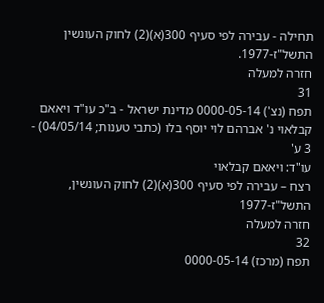תחילה - עבירה לפי סעיף 300(א)(2) לחוק העונשין התשל"ז-1977.
חזרה למעלה
31
תפח (נצ') 0000-05-14 מדינת ישראל - ב"כ עו"ד ויאאם קבלאוי נ' אברהם לוי יוסף בלו (כתבי טענות; 04/05/14) - 3 ע'
עו"ד: ויאאם קבלאוי
רצח – עבירה לפי סעיף 300(א)(2) לחוק העונשין, התשל"ז-1977
חזרה למעלה
32
תפח (מרכז) 0000-05-14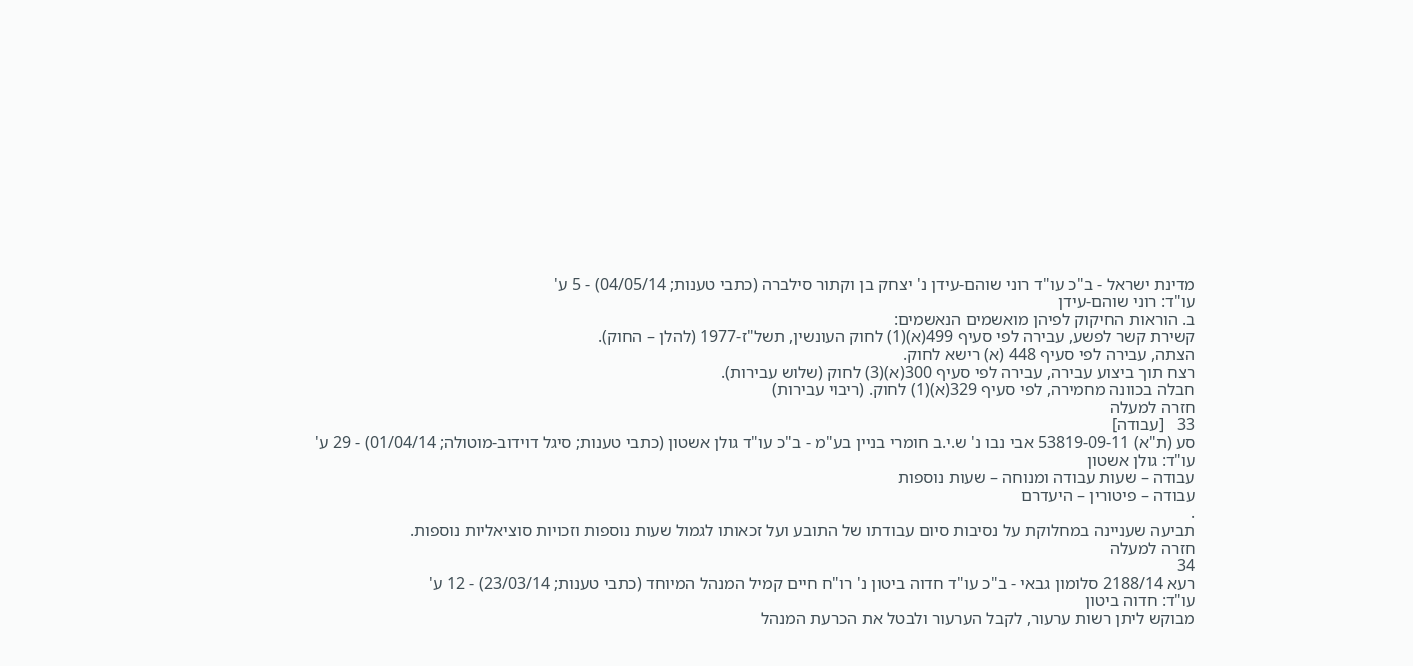מדינת ישראל - ב"כ עו"ד רוני שוהם-עידן נ' יצחק בן וקתור סילברה (כתבי טענות; 04/05/14) - 5 ע'
עו"ד: רוני שוהם-עידן
ב. הוראות החיקוק לפיהן מואשמים הנאשמים:
קשירת קשר לפשע, עבירה לפי סעיף 499(א)(1) לחוק העונשין, תשל"ז-1977 (להלן – החוק).
הצתה, עבירה לפי סעיף 448 (א) רישא לחוק.
רצח תוך ביצוע עבירה, עבירה לפי סעיף 300(א)(3) לחוק (שלוש עבירות).
חבלה בכוונה מחמירה, לפי סעיף 329(א)(1) לחוק. (ריבוי עבירות)
חזרה למעלה
33   [עבודה]
סע (ת"א) 53819-09-11 אבי נבו נ' ש.י.ב חומרי בניין בע"מ - ב"כ עו"ד גולן אשטון (כתבי טענות; סיגל דוידוב-מוטולה; 01/04/14) - 29 ע'
עו"ד: גולן אשטון
עבודה – שעות עבודה ומנוחה – שעות נוספות
עבודה – פיטורין – היעדרם
.
תביעה שעניינה במחלוקת על נסיבות סיום עבודתו של התובע ועל זכאותו לגמול שעות נוספות וזכויות סוציאליות נוספות.
חזרה למעלה
34
רעא 2188/14 סלומון גבאי - ב"כ עו"ד חדוה ביטון נ' רו"ח חיים קמיל המנהל המיוחד (כתבי טענות; 23/03/14) - 12 ע'
עו"ד: חדוה ביטון
מבוקש ליתן רשות ערעור, לקבל הערעור ולבטל את הכרעת המנהל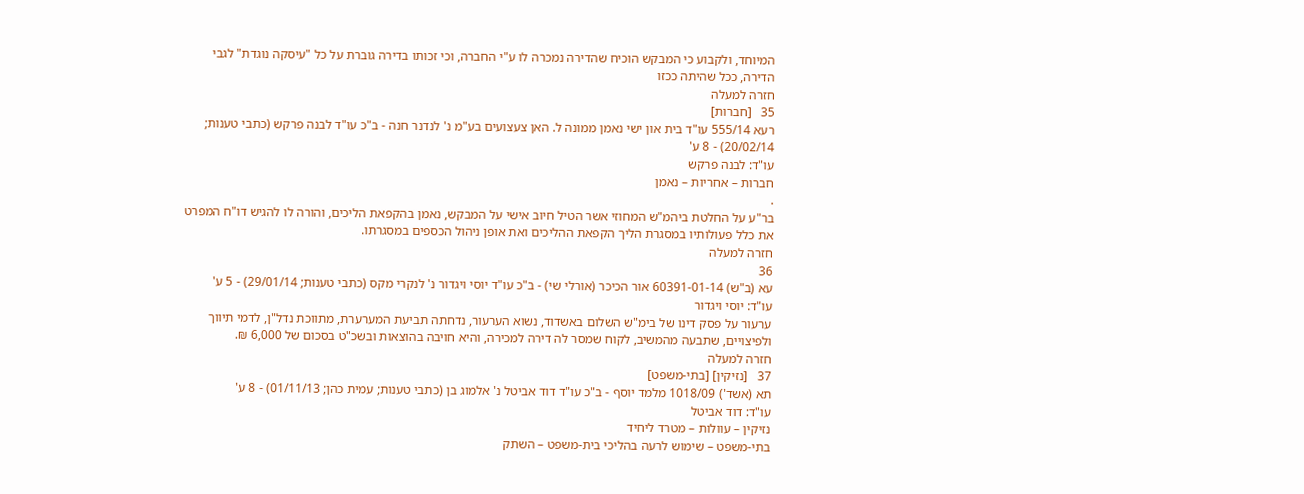המיוחד, ולקבוע כי המבקש הוכיח שהדירה נמכרה לו ע"י החברה, וכי זכותו בדירה גוברת על כל "עיסקה נוגדת" לגבי הדירה, ככל שהיתה ככזו
חזרה למעלה
35   [חברות]
רעא 555/14 עו"ד בית און ישי נאמן ממונה ל. האן צעצועים בע"מ נ' לנדנר חנה - ב"כ עו"ד לבנה פרקש (כתבי טענות; 20/02/14) - 8 ע'
עו"ד: לבנה פרקש
חברות – אחריות – נאמן
.
בר"ע על החלטת ביהמ"ש המחוזי אשר הטיל חיוב אישי על המבקש, נאמן בהקפאת הליכים, והורה לו להגיש דו"ח המפרט את כלל פעולותיו במסגרת הליך הקפאת ההליכים ואת אופן ניהול הכספים במסגרתו.
חזרה למעלה
36
עא (ב"ש) 60391-01-14 אור הכיכר (אורלי שי) - ב"כ עו"ד יוסי ויגדור נ' לנקרי מקס (כתבי טענות; 29/01/14) - 5 ע'
עו"ד: יוסי ויגדור
ערעור על פסק דינו של בימ"ש השלום באשדוד, נשוא הערעור, נדחתה תביעת המערערת, מתווכת נדל"ן, לדמי תיווך ולפיצויים, שתבעה מהמשיב, לקוח שמסר לה דירה למכירה, והיא חויבה בהוצאות ובשכ"ט בסכום של 6,000 ₪.
חזרה למעלה
37   [נזיקין] [בתי-משפט]
תא (אשד') 1018/09 מלמד יוסף - ב"כ עו"ד דוד אביטל נ' אלמוג בן (כתבי טענות; עמית כהן; 01/11/13) - 8 ע'
עו"ד: דוד אביטל
נזיקין – עוולות – מטרד ליחיד
בתי-משפט – שימוש לרעה בהליכי בית-משפט – השתק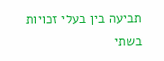תביעה בין בעלי זכויות בשתי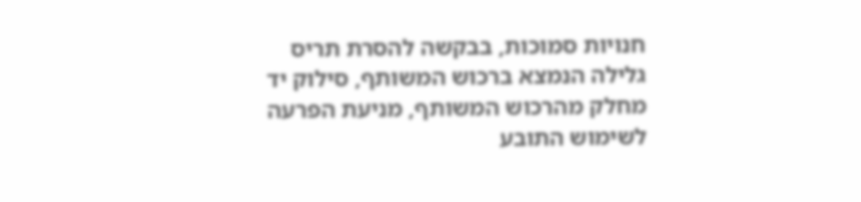חנויות סמוכות, בבקשה להסרת תריס גלילה הנמצא ברכוש המשותף, סילוק יד מחלק מהרכוש המשותף, מניעת הפרעה לשימוש התובע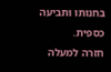בחנותו ותביעה כספית.
חזרה למעלה